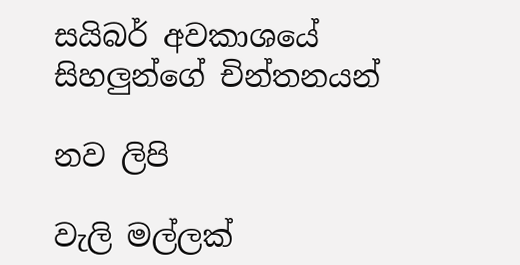සයිබර් අවකාශයේ සිහලුන්ගේ චින්තනයන්

නව ලිපි

වැලි මල්ලක්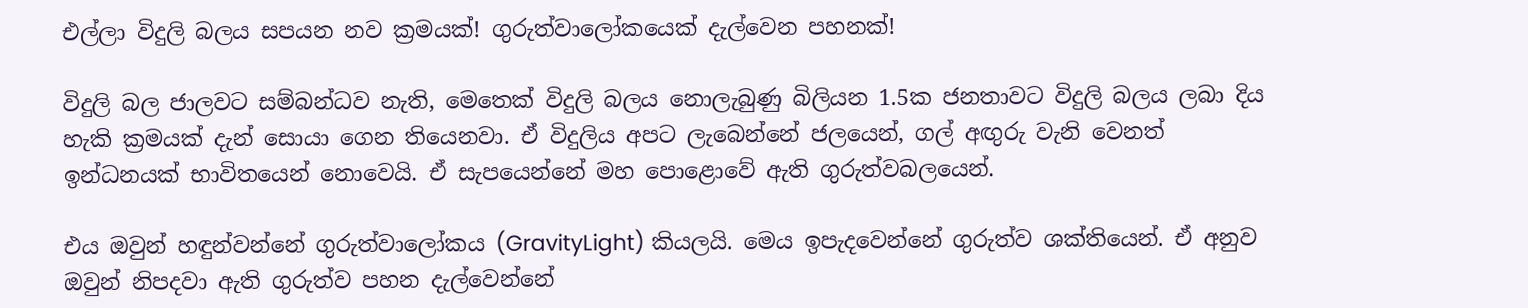එල්ලා විදුලි බලය සපයන නව ක්‍රමයක්! ගුරුත්වාලෝකයෙක් දැල්වෙන පහනක්!

විදුලි බල ජාලවට සම්බන්ධව නැති, මෙතෙක් විදුලි බලය නොලැබුණු බිලියන 1.5ක ජනතාවට විදුලි බලය ලබා දිය හැකි ක්‍රමයක් දැන් සොයා ගෙන තියෙනවා. ඒ විදුලිය අපට ලැබෙන්නේ ජලයෙන්, ගල් අඟුරු වැනි වෙනත් ඉන්ධනයක් භාවිතයෙන් නොවෙයි. ඒ සැපයෙන්නේ මහ පොළොවේ ඇති ගුරුත්වබලයෙන්.

එය ඔවුන් හඳුන්වන්නේ ගුරුත්වාලෝකය (GravityLight) කියලයි. මෙය ඉපැදවෙන්නේ ගුරුත්ව ශක්තියෙන්. ඒ අනුව ඔවුන් නිපදවා ඇති ගුරුත්ව පහන දැල්වෙන්නේ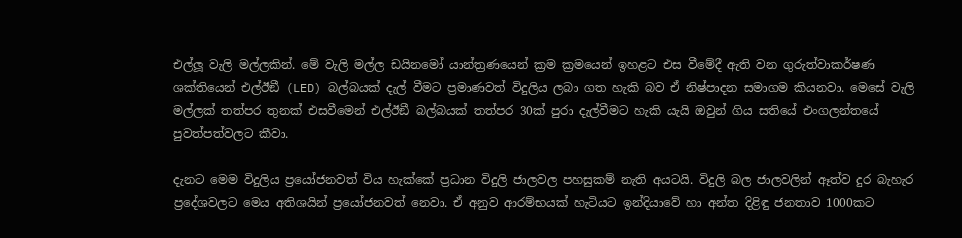එල්ලූ වැලි මල්ලකින්. මේ වැලි මල්ල ඩයිනමෝ යාන්ත්‍රණයෙන් ක්‍රම ක්‍රමයෙන් ඉහළට එස වීමේදී ඇති වන ගුරුත්වාකර්ෂණ ශක්තියෙන් එල්ඊඞී (LED) බල්බයක් දැල් වීමට ප්‍රමාණවත් විදුලිය ලබා ගත හැකි බව ඒ නිෂ්පාදන සමාගම කියනවා. මෙසේ වැලි මල්ලක් තත්පර තුනක් එසවීමෙන් එල්ඊඞී බල්බයක් තත්පර 30ක් පුරා දැල්වීමට හැකි යැයි ඔවුන් ගිය සතියේ එංගලන්තයේ පුවත්පත්වලට කීවා.

දැනට මෙම විදුලිය ප්‍රයෝජනවත් විය හැක්කේ ප්‍රධාන විදුලි ජාලවල පහසුකම් නැති අයටයි. විදුලි බල ජාලවලින් ඈත්ව දුර බැහැර ප්‍රදේශවලට මෙය අතිශයින් ප්‍රයෝජනවත් නෙවා. ඒ අනුව ආරම්භයක් හැටියට ඉන්දියාවේ හා අන්ත දිළිඳු ජනතාව 1000කට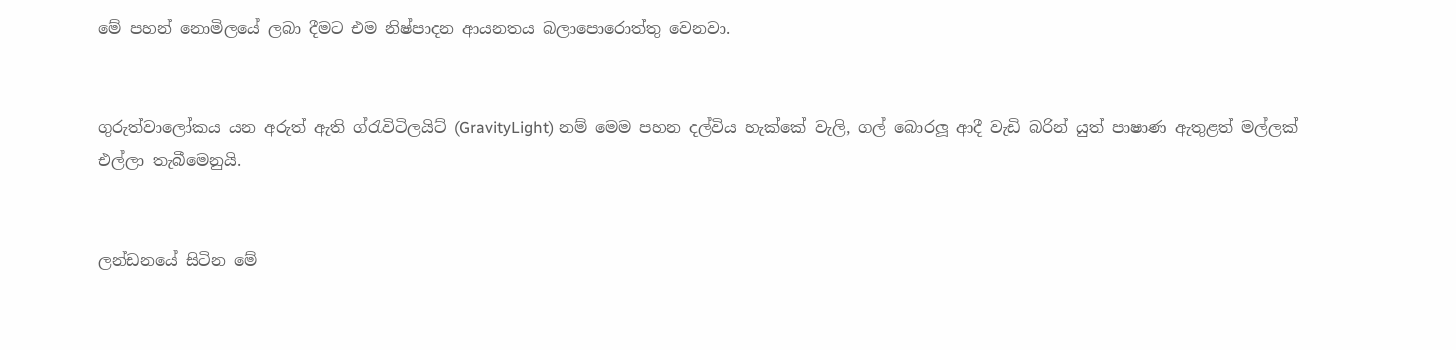මේ පහන් නොමිලයේ ලබා දීමට එම නිෂ්පාදන ආයනතය බලාපොරොත්තු වෙනවා.


ගුරුත්වාලෝකය යන අරුත් ඇති ග්රැවිටිලයිට් (GravityLight) නම් මෙම පහන දල්විය හැක්කේ වැලි, ගල් බොරලූ ආදී වැඩි බරින් යුත් පාෂාණ ඇතුළත් මල්ලක් එල්ලා තැබීමෙනුයි.


ලන්ඩනයේ සිටින මේ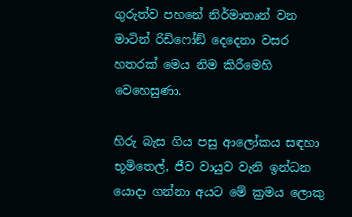ගුරුත්ව පහනේ නිර්මාතෘන් වන මාටින් රිඩිෆෝඞ් දෙදෙනා වසර හතරක් මෙය නිම කිරීමෙහි වෙහෙසුණා.

හිරු බැස ගිය පසු ආලෝකය සඳහා භූමිතෙල්, ජීව වායුව වැනි ඉන්ධන යොදා ගන්නා අයට මේ ක්‍රමය ලොකු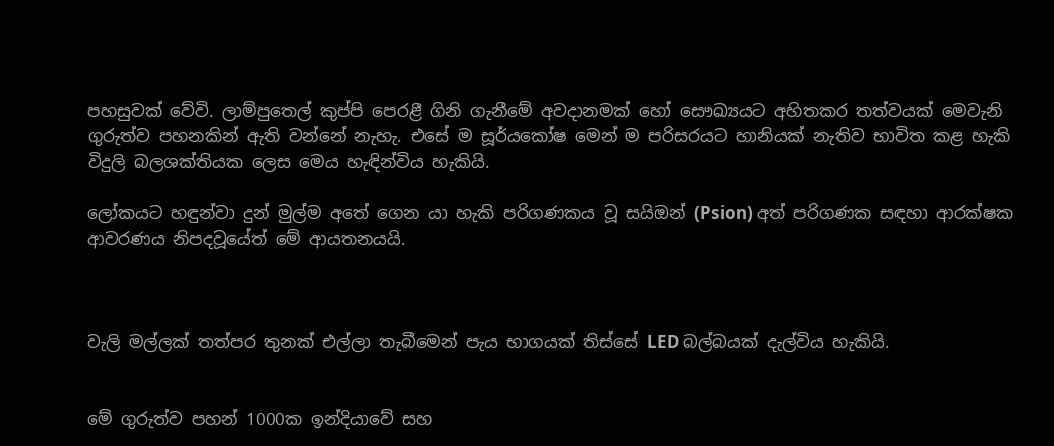පහසුවක් වේවි. ලාම්පුතෙල් කුප්පි පෙරළී ගිනි ගැනීමේ අවදානමක් හෝ සෞඛ්‍යයට අහිතකර තත්වයක් මෙවැනි ගුරුත්ව පහනකින් ඇති වන්නේ නැහැ. එසේ ම සූර්යකෝෂ මෙන් ම පරිසරයට හානියක් නැතිව භාවිත කළ හැකි විදුලි බලශක්තියක ලෙස මෙය හැඳින්විය හැකියි.

ලෝකයට හඳුන්වා දුන් මුල්ම අතේ ගෙන යා හැකි පරිගණකය වූ සයිඔන් (Psion) අත් පරිගණක සඳහා ආරක්ෂක ආවරණය නිපදවූයේත් මේ ආයතනයයි.



වැලි මල්ලක් තත්පර තුනක් එල්ලා තැබීමෙන් පැය භාගයක් තිස්සේ LED බල්බයක් දැල්විය හැකියි.


මේ ගුරුත්ව පහන් 1000ක ඉන්දියාවේ සහ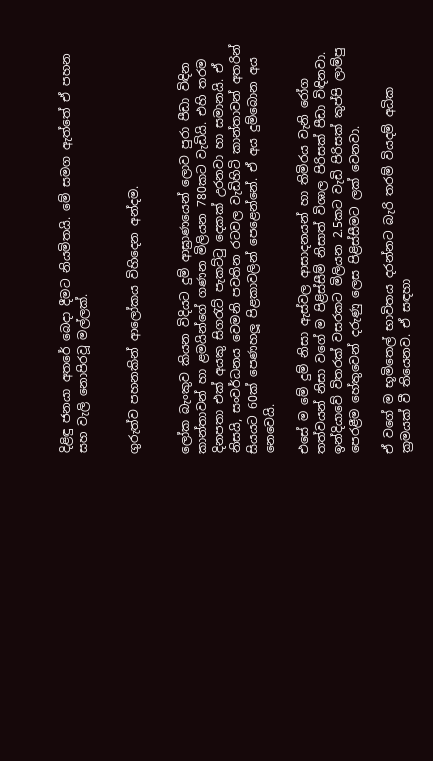දිළිඳු ජනයා අතරේ බෙදා දීමට නියමිතයි. මේ සමග ඇත්තේ ඒ පහන සහ වැලි නොපිරවූ මල්ලක්.


ගුරුත්ව පහනකින් ආලෝකය විහිදෙන අන්දම.


ලෝක බැංකුව කියන විදියට දුම් ආඝ්‍රාණයෙන් ලොව පුරා පීඩා විඳින කාන්තාවන් හා ළමයින්ගේ ගණන මිලියන 780කට වැඩියි. එහි තරම දිනපතා එක් අයකු සිගරැට් පැකට්ටු දෙකක් උරනවා හා සමානයි. ඒ නිසයි, සංවර්ධනය වෙමනි පවතින රටවල වැඩිහිටි කාන්තාවන් අතරින් සියයට 60ක් පෙණහලූ පිළකාවලින් පෙළෙන්නේ. ඒ අය දුම්බොන අය නෙවෙයි.

එසේ ම මේ දුම් නිසා ඇස්වල ආසාදනයන් හා තිමිරය වැනි රෝග තත්වයන් නිසා වගේ ම පිළිස්සීම් නිසාත් විශාල පිරිසක් පීඩා විඳිනවා. ඉන්දියාවේ විතරක් වසරකට මිලියන 2.5කට වැඩි පිරිසක් කුප්පි ලාම්පු පෙරළීම හේතුවෙන් දරුණු ලෙස පිළිස්සීමට ලක් වෙනවා.

ඒ වගේ ම භූමිතෙල් භාවිතය දරන්නට බැරි තරම් වියදම් අධික ක්‍රමයක් වී තියෙනව. ඒ සඳහා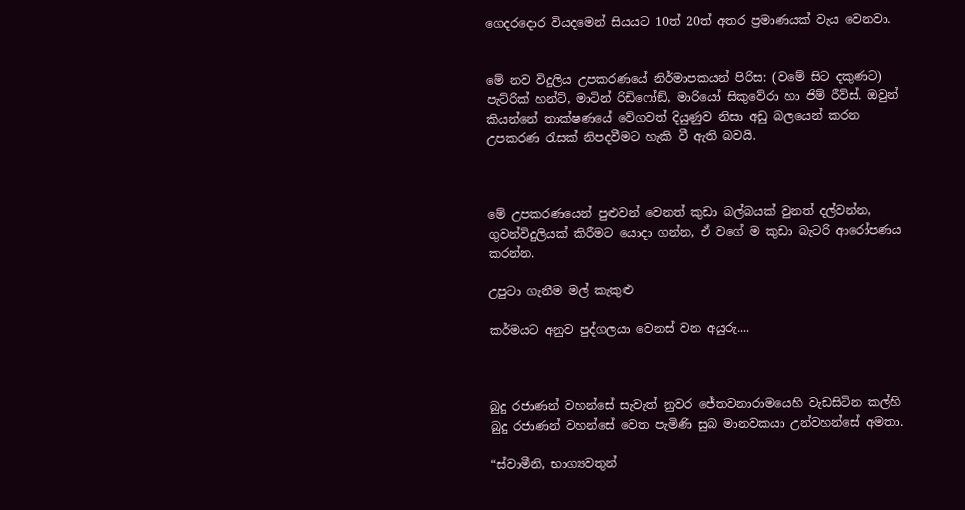ගෙදරදොර වියදමෙන් සියයට 10ත් 20ත් අතර ප්‍රමාණයක් වැය වෙනවා.


මේ නව විදුලිය උපකරණයේ නිර්මාපකයන් පිරිස: (වමේ සිට දකුණට) පැට්රික් හන්ට්, මාටින් රිඩිෆෝඞ්, මාරියෝ සිකුවේරා හා ජිම් රීව්ස්. ඔවුන් කියන්නේ තාක්ෂණයේ වේගවත් දියුණුව නිසා අඩු බලයෙන් කරන උපකරණ රැසක් නිපදවීමට හැකි වී ඇති බවයි.



මේ උපකරණයෙන් පුළුවන් වෙනත් කුඩා බල්බයක් වුනත් දල්වන්න, ගුවන්විදුලියක් කිරීමට යොදා ගන්න, ඒ වගේ ම කුඩා බැටරි ආරෝපණය කරන්න.

උපුටා ගැනීම මල් කැකුළු

කර්මයට අනුව පුද්ගලයා වෙනස් වන අයුරු....



බුදු රජාණන් වහන්සේ සැවැත් නුවර ජේතවනාරාමයෙහි වැඩසිටින කල්හි බුදු රජාණන් වහන්සේ වෙත පැමිණි සුබ මානවකයා උන්වහන්සේ අමතා.

“ස්වාමීනි, භාග්‍යවතුන්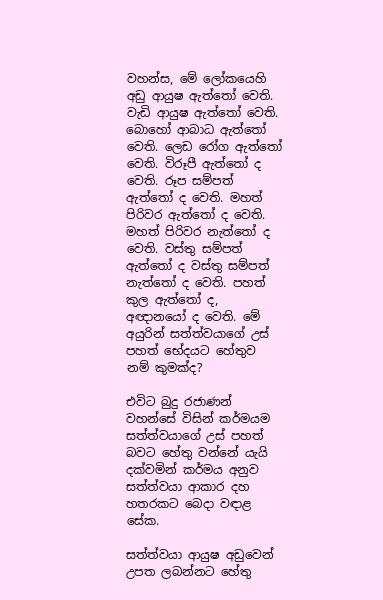වහන්ස, මේ ලෝකයෙහි අඩු ආයුෂ ඇත්තෝ වෙති. වැඩි ආයුෂ ඇත්තෝ වෙති. බොහෝ ආබාධ ඇත්තෝ වෙති. ලෙඩ රෝග ඇත්තෝ වෙති. විරූපී ඇත්තෝ ද වෙති. රූප සම්පත් ඇත්තෝ ද වෙති. මහත් පිරිවර ඇත්තෝ ද වෙති. මහත් පිරිවර නැත්තෝ ද වෙති. වස්තු සම්පත් ඇත්තෝ ද වස්තු සම්පත් නැත්තෝ ද වෙති. පහත් කුල ඇත්තෝ ද, අඥානයෝ ද වෙති. මේ අයුරින් සත්ත්වයාගේ උස් පහත් භේදයට හේතුව නම් කුමක්ද?

එවිට බුදු රජාණන් වහන්සේ විසින් කර්මයම සත්ත්වයාගේ උස් පහත් බවට හේතු වන්නේ යැයි දක්වමින් කර්මය අනුව සත්ත්වයා ආකාර දහ හතරකට බෙදා වඳාළ සේක.

සත්ත්වයා ආයුෂ අඩුවෙන් උපත ලබන්නට හේතු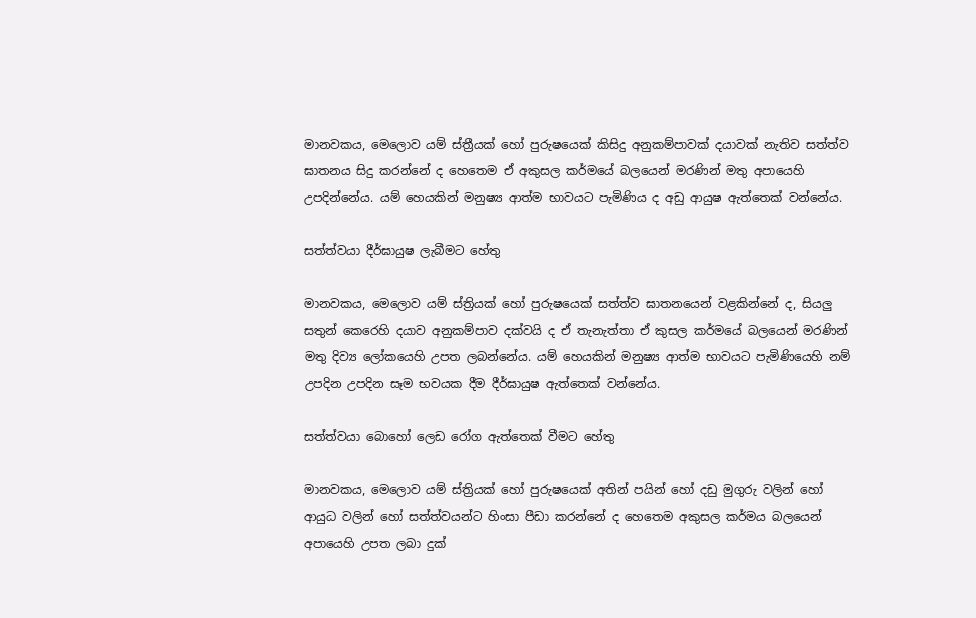මානවකය, මෙලොව යම් ස්ත්‍රීයක් හෝ පුරුෂයෙක් කිසිදු අනුකම්පාවක් දයාවක් නැතිව සත්ත්ව ඝාතනය සිදු කරන්නේ ද හෙතෙම ඒ අකුසල කර්මයේ බලයෙන් මරණින් මතු අපායෙහි උපදින්නේය. යම් හෙයකින් මනුෂ්‍ය ආත්ම භාවයට පැමිණිය ද අඩු ආයුෂ ඇත්තෙක් වන්නේය.

සත්ත්වයා දීර්ඝායුෂ ලැබීමට හේතු

මානවකය, මෙලොව යම් ස්ත්‍රියක් හෝ පුරුෂයෙක් සත්ත්ව ඝාතනයෙන් වළකින්නේ ද, සියලු සතුන් කෙරෙහි දයාව අනුකම්පාව දක්වයි ද ඒ තැනැත්තා ඒ කුසල කර්මයේ බලයෙන් මරණින් මතු දිව්‍ය ලෝකයෙහි උපත ලබන්නේය. යම් හෙයකින් මනුෂ්‍ය ආත්ම භාවයට පැමිණියෙහි නම් උපදින උපදින සෑම භවයක දීම දීර්ඝායුෂ ඇත්තෙක් වන්නේය.

සත්ත්වයා බොහෝ ලෙඩ රෝග ඇත්තෙක් වීමට හේතු

මානවකය, මෙලොව යම් ස්ත්‍රියක් හෝ පුරුෂයෙක් අතින් පයින් හෝ දඩු මුගුරු වලින් හෝ ආයුධ වලින් හෝ සත්ත්වයන්ට හිංසා පීඩා කරන්නේ ද හෙතෙම අකුසල කර්මය බලයෙන් අපායෙහි උපත ලබා දුක්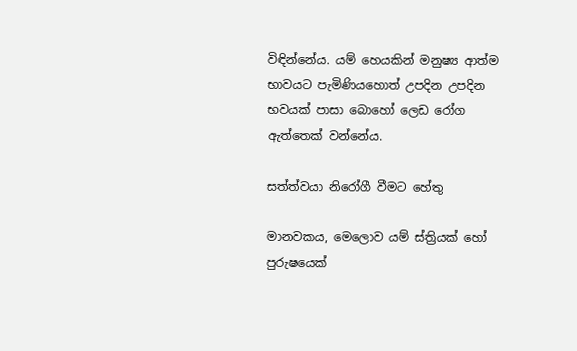විඳින්නේය. යම් හෙයකින් මනුෂ්‍ය ආත්ම භාවයට පැමිණියහොත් උපදින උපදින භවයක් පාසා බොහෝ ලෙඩ රෝග ඇත්තෙක් වන්නේය.

සත්ත්වයා නිරෝගී වීමට හේතු

මානවකය, මෙලොව යම් ස්ත්‍රියක් හෝ පුරුෂයෙක්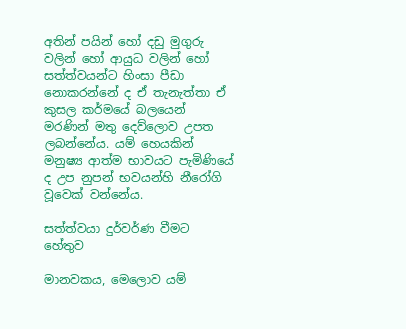අතින් පයින් හෝ දඩු මුගුරු වලින් හෝ ආයුධ වලින් හෝ සත්ත්වයන්ට හිංසා පීඩා නොකරන්නේ ද ඒ තැනැත්තා ඒ කුසල කර්මයේ බලයෙන් මරණින් මතු දෙව්ලොව උපත ලබන්නේය. යම් හෙයකින් මනුෂ්‍ය ආත්ම භාවයට පැමිණියේ ද උප නුපන් භවයන්හි නීරෝගි වූවෙක් වන්නේය.

සත්ත්වයා දුර්වර්ණ වීමට හේතුව

මානවකය, මෙලොව යම්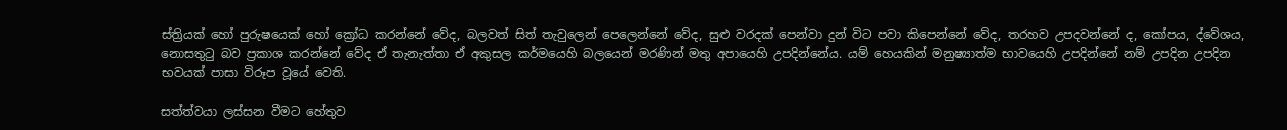ස්ත්‍රියක් හෝ පුරුෂයෙක් හෝ ක්‍රෝධ කරන්නේ වේද, බලවත් සිත් තැවුලෙන් පෙලෙන්නේ වේද, සුළු වරදක් පෙන්වා දුන් විට පවා කිපෙන්නේ වේද, තරහව උපදවන්නේ ද, කෝපය, ද්වේශය, නොසතුටු බව ප්‍රකාශ කරන්නේ වේද ඒ තැනැත්තා ඒ අකුසල කර්මයෙහි බලයෙන් මරණින් මතු අපායෙහි උපදින්නේය. යම් හෙයකින් මනුෂ්‍යාත්ම භාවයෙහි උපදින්නේ නම් උපදින උපදින භවයක් පාසා විරූප වූයේ වෙති.

සත්ත්වයා ලස්සන වීමට හේතුව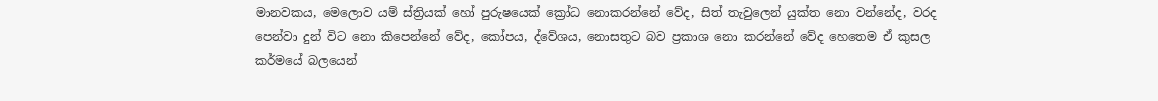මානවකය, මෙලොව යම් ස්ත්‍රියක් හෝ පුරුෂයෙක් ක්‍රෝධ නොකරන්නේ වේද, සිත් තැවුලෙන් යුක්ත නො වන්නේද, වරද පෙන්වා දුන් විට නො කිපෙන්නේ වේද, කෝපය, ද්වේශය, නොසතුට බව ප්‍රකාශ නො කරන්නේ වේද හෙතෙම ඒ කුසල කර්මයේ බලයෙන්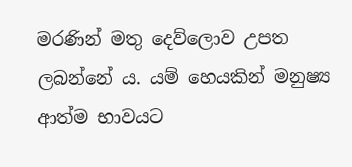මරණින් මතු දෙව්ලොව උපත ලබන්නේ ය. යම් හෙයකින් මනුෂ්‍ය ආත්ම භාවයට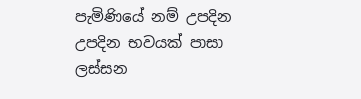පැමිණියේ නම් උපදින උපදින භවයක් පාසා ලස්සන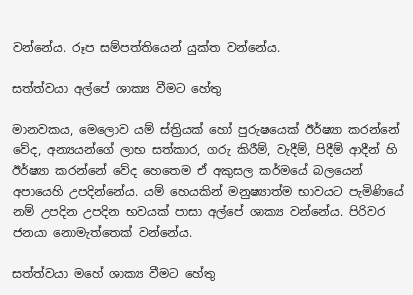වන්නේය. රූප සම්පත්තියෙන් යුක්ත වන්නේය.

සත්ත්වයා අල්පේ ශාක්‍ය වීමට හේතු

මානවකය, මෙලොව යම් ස්ත්‍රියක් හෝ පුරුෂයෙක් ඊර්ෂ්‍යා කරන්නේ වේද, අන්‍යයන්ගේ ලාභ සත්කාර, ගරු කිරීම්, වැදීම්, පිදීම් ආදීන් හි ඊර්ෂ්‍යා කරන්නේ වේද හෙතෙම ඒ අකුසල කර්මයේ බලයෙන් අපායෙහි උපදින්නේය. යම් හෙයකින් මනුෂ්‍යාත්ම භාවයට පැමිණියේ නම් උපදින උපදින භවයක් පාසා අල්පේ ශාක්‍ය වන්නේය. පිරිවර ජනයා නොමැත්තෙක් වන්නේය.

සත්ත්වයා මහේ ශාක්‍ය වීමට හේතු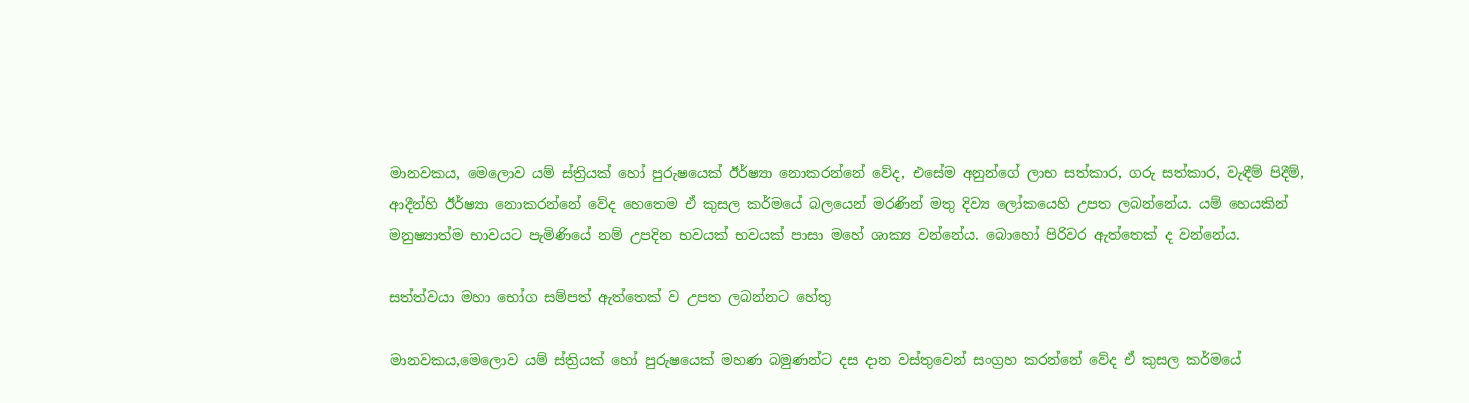මානවකය, මෙලොව යම් ස්ත්‍රියක් හෝ පුරුෂයෙක් ඊර්ෂ්‍යා නොකරන්නේ වේද, එසේම අනුන්ගේ ලාභ සත්කාර, ගරු සත්කාර, වැඳීම් පිදීම්, ආදීන්හි ඊර්ෂ්‍යා නොකරන්නේ වේද හෙතෙම ඒ කුසල කර්මයේ බලයෙන් මරණින් මතු දිව්‍ය ලෝකයෙහි උපත ලබන්නේය. යම් හෙයකින් මනුෂ්‍යාත්ම භාවයට පැමිණියේ නම් උපදින භවයක් භවයක් පාසා මහේ ශාක්‍ය වන්නේය. බොහෝ පිරිවර ඇත්තෙක් ද වන්නේය.

සත්ත්වයා මහා භෝග සම්පත් ඇත්තෙක් ව උපත ලබන්නට හේතු

මානවකය,මෙලොව යම් ස්ත්‍රියක් හෝ පුරුෂයෙක් මහණ බමුණන්ට දස දාන වස්තුවෙන් සංග්‍රහ කරන්නේ වේද ඒ කුසල කර්මයේ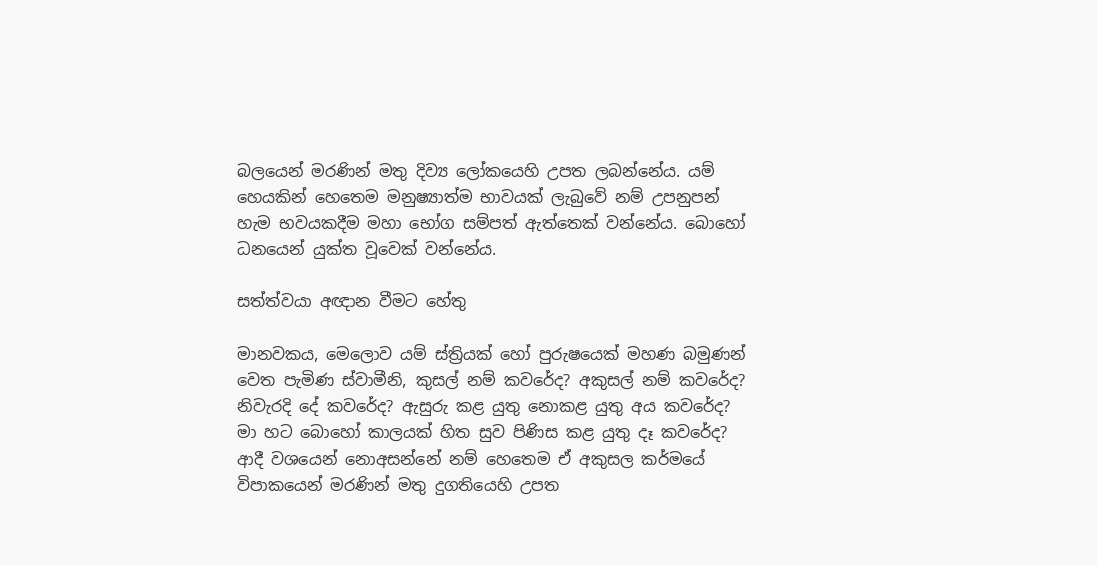බලයෙන් මරණින් මතු දිව්‍ය ලෝකයෙහි උපත ලබන්නේය. යම් හෙයකින් හෙතෙම මනුෂ්‍යාත්ම භාවයක් ලැබුවේ නම් උපනුපන් හැම භවයකදීම මහා භෝග සම්පත් ඇත්තෙක් වන්නේය. බොහෝ ධනයෙන් යුක්ත වූවෙක් වන්නේය.

සත්ත්වයා අඥාන වීමට හේතු

මානවකය, මෙලොව යම් ස්ත්‍රියක් හෝ පුරුෂයෙක් මහණ බමුණන් වෙත පැමිණ ස්වාමීනි, කුසල් නම් කවරේද? අකුසල් නම් කවරේද? නිවැරදි දේ කවරේද? ඇසුරු කළ යුතු නොකළ යුතු අය කවරේද? මා හට බොහෝ කාලයක් හිත සුව පිණිස කළ යුතු දෑ කවරේද? ආදී වශයෙන් නොඅසන්නේ නම් හෙතෙම ඒ අකුසල කර්මයේ විපාකයෙන් මරණින් මතු දුගතියෙහි උපත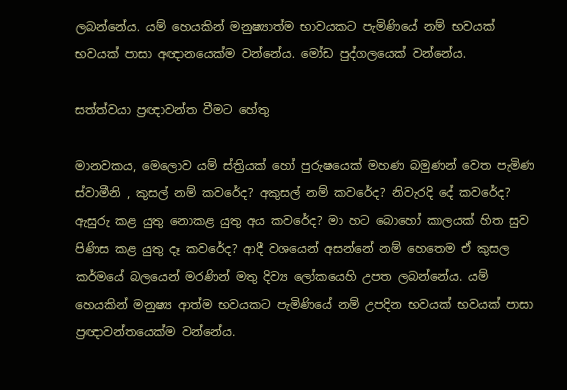ලබන්නේය. යම් හෙයකින් මනුෂ්‍යාත්ම භාවයකට පැමිණියේ නම් භවයක් භවයක් පාසා අඥානයෙක්ම වන්නේය. මෝඩ පුද්ගලයෙක් වන්නේය.

සත්ත්වයා ප්‍රඥාවන්ත වීමට හේතු

මානවකය, මෙලොව යම් ස්ත්‍රියක් හෝ පුරුෂයෙක් මහණ බමුණන් වෙත පැමිණ ස්වාමීනි , කුසල් නම් කවරේද? අකුසල් නම් කවරේද? නිවැරදි දේ කවරේද? ඇසුරු කළ යුතු නොකළ යුතු අය කවරේද? මා හට බොහෝ කාලයක් හිත සුව පිණිස කළ යුතු දෑ කවරේද? ආදී වශයෙන් අසන්නේ නම් හෙතෙම ඒ කුසල කර්මයේ බලයෙන් මරණින් මතු දිව්‍ය ලෝකයෙහි උපත ලබන්නේය. යම් හෙයකින් මනුෂ්‍ය ආත්ම භවයකට පැමිණියේ නම් උපදින භවයක් භවයක් පාසා ප්‍රඥාවන්තයෙක්ම වන්නේය.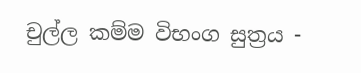චුල්ල කම්ම විභංග සුත්‍රය -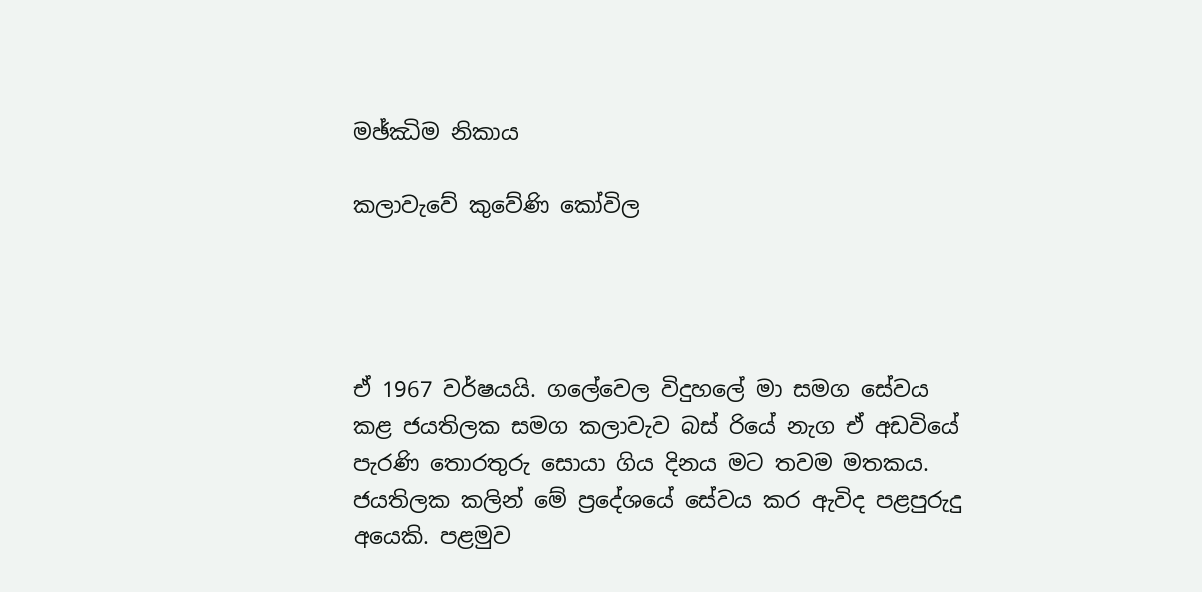මඡ්ඣිම නිකාය

කලාවැවේ කුවේණි කෝවිල




ඒ 1967 වර්ෂයයි. ගලේවෙල විදුහලේ මා සමග සේවය කළ ජයතිලක සමග කලාවැව බස් රියේ නැග ඒ අඩවියේ පැරණි තොරතුරු සොයා ගිය දිනය මට තවම මතකය. ජයතිලක කලින් මේ ප්‍රදේශයේ සේවය කර ඇවිද පළපුරුදු අයෙකි. පළමුව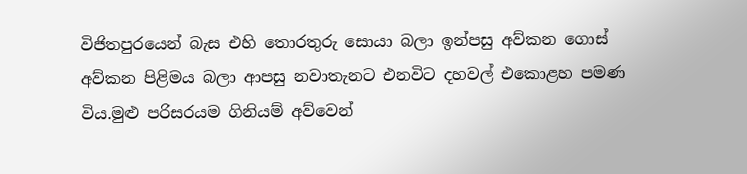විජිතපුරයෙන් බැස එහි තොරතුරු සොයා බලා ඉන්පසු අව්කන ගොස් අව්කන පිළිමය බලා ආපසු නවාතැනට එනවිට දහවල් එකොළහ පමණ විය.මුළු පරිසරයම ගිනියම් අව්වෙන්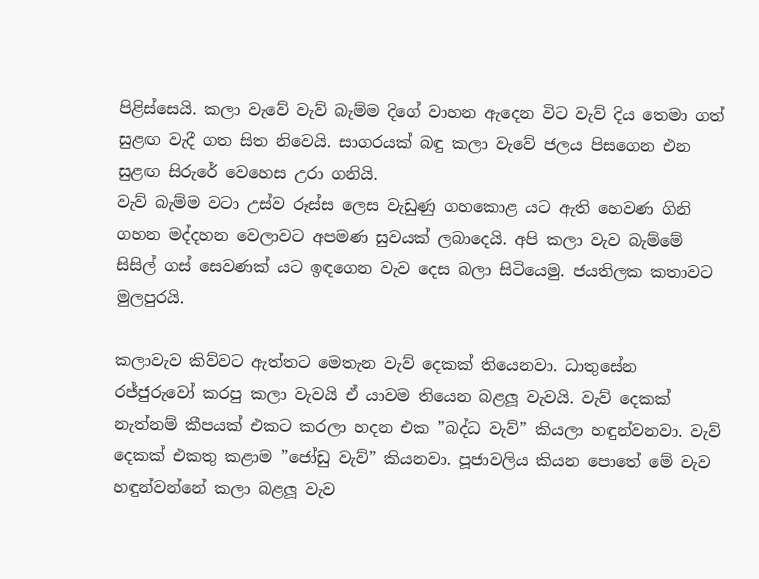පිළිස්සෙයි. කලා වැවේ වැව් බැම්ම දිගේ වාහන ඇදෙන විට වැව් දිය තෙමා ගත් සුළඟ වැදී ගත සිත නිවෙයි. සාගරයක් බඳු කලා වැවේ ජලය පිසගෙන එන සුළඟ සිරුරේ වෙහෙස උරා ගනියි.
වැව් බැම්ම වටා උස්ව රූස්ස ලෙස වැඩුණු ගහකොළ යට ඇති හෙවණ ගිනි ගහන මද්දහන වෙලාවට අපමණ සුවයක් ලබාදෙයි. අපි කලා වැව බැම්මේ සිසිල් ගස් සෙවණක් යට ඉඳගෙන වැව දෙස බලා සිටියෙමු. ජයතිලක කතාවට මුලපුරයි.

කලාවැව කිව්වට ඇත්තට මෙතැන වැව් දෙකක් තියෙනවා. ධාතුසේන රජ්ජුරුවෝ කරපු කලා වැවයි ඒ යාවම තියෙන බළලූ වැවයි. වැව් දෙකක් නැත්නම් කීපයක් එකට කරලා හදන එක ”බද්ධ වැව්” කියලා හඳුන්වනවා. වැව් දෙකක් එකතු කළාම ”ජෝඩු වැව්” කියනවා. පූජාවලිය කියන පොතේ මේ වැව හඳුන්වන්නේ කලා බළලූ වැව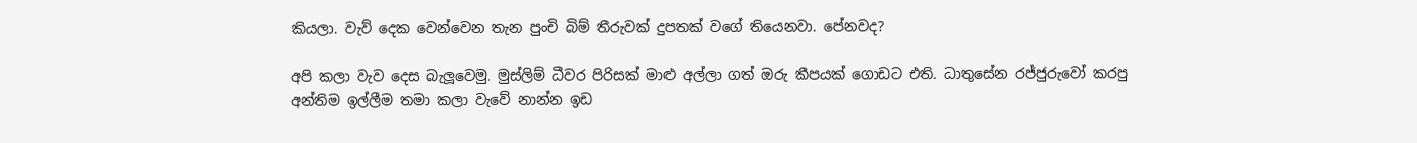කියලා. වැව් දෙක වෙන්වෙන තැන පුංචි බිම් තීරුවක් දුපතක් වගේ තියෙනවා. පේනවද?

අපි කලා වැව දෙස බැලූවෙමු. මුස්ලිම් ධීවර පිරිසක් මාළු අල්ලා ගත් ඔරු කීපයක් ගොඩට එති. ධාතුසේන රජ්ජුරුවෝ කරපු අන්තිම ඉල්ලීම තමා කලා වැවේ නාන්න ඉඩ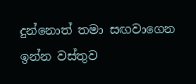දුන්නොත් තමා සඟවාගෙන ඉන්න වස්තුව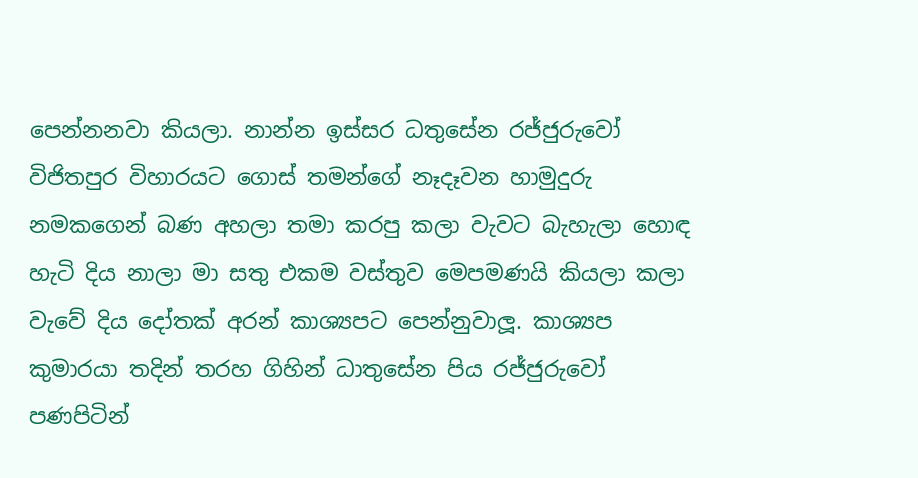පෙන්නනවා කියලා. නාන්න ඉස්සර ධතුසේන රජ්ජුරුවෝ විජිතපුර විහාරයට ගොස් තමන්ගේ නෑදෑවන හාමුදුරු නමකගෙන් බණ අහලා තමා කරපු කලා වැවට බැහැලා හොඳ හැටි දිය නාලා මා සතු එකම වස්තුව මෙපමණයි කියලා කලා වැවේ දිය දෝතක් අරන් කාශ්‍යපට පෙන්නුවාලූ. කාශ්‍යප කුමාරයා තදින් තරහ ගිහින් ධාතුසේන පිය රජ්ජුරුවෝ පණපිටින්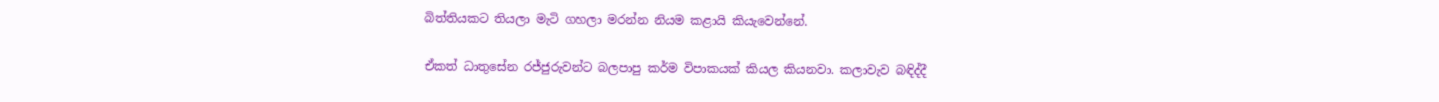බිත්තියකට තියලා මැටි ගහලා මරන්න නියම කළායි කියැවෙන්නේ.

ඒකත් ධාතුසේන රජ්ජුරුවන්ට බලපාපු කර්ම විපාකයක් කියල කියනවා. කලාවැව බඳිද්දී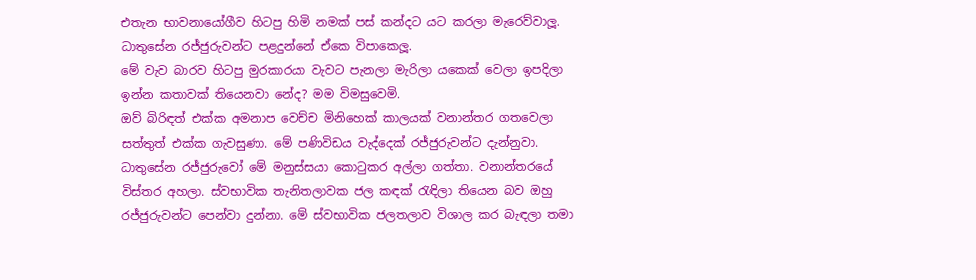එතැන භාවනායෝගීව හිටපු හිමි නමක් පස් කන්දට යට කරලා මැරෙව්වාලූ. ධාතුසේන රජ්ජුරුවන්ට පළදුන්නේ ඒකෙ විපාකෙලූ.
මේ වැව බාරව හිටපු මුරකාරයා වැවට පැනලා මැරිලා යකෙක් වෙලා ඉපදිලා ඉන්න කතාවක් තියෙනවා නේද? මම විමසුවෙමි.
ඔව් බිරිඳත් එක්ක අමනාප වෙච්ච මිනිහෙක් කාලයක් වනාන්තර ගතවෙලා සත්තුත් එක්ක ගැවසුණා. මේ පණිවිඩය වැද්දෙක් රජ්ජුරුවන්ට දැන්නුවා. ධාතුසේන රජ්ජුරුවෝ මේ මනුස්සයා කොටුකර අල්ලා ගත්තා. වනාන්තරයේ විස්තර අහලා. ස්වභාවික තැනිතලාවක ජල කඳක් රැඳිලා තියෙන බව ඔහු රජ්ජුරුවන්ට පෙන්වා දුන්නා. මේ ස්වභාවික ජලතලාව විශාල කර බැඳලා තමා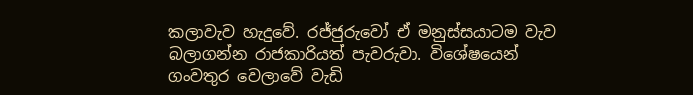කලාවැව හැදුවේ. රජ්ජුරුවෝ ඒ මනුස්සයාටම වැව බලාගන්න රාජකාරියත් පැවරුවා. විශේෂයෙන් ගංවතුර වෙලාවේ වැඩි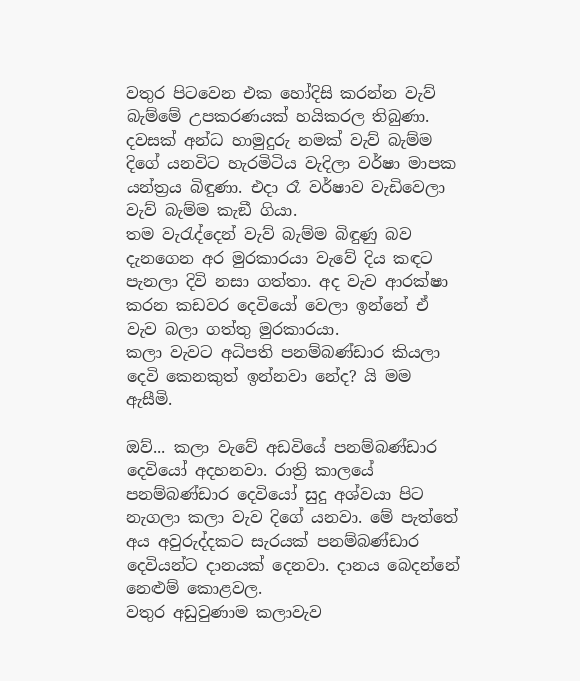වතුර පිටවෙන එක හෝදිසි කරන්න වැව් බැම්මේ උපකරණයක් හයිකරල තිබුණා. දවසක් අන්ධ හාමුදුරු නමක් වැව් බැම්ම දිගේ යනවිට හැරමිටිය වැදිලා වර්ෂා මාපක යන්ත්‍රය බිඳුණා. එදා රෑ වර්ෂාව වැඩිවෙලා වැව් බැම්ම කැඞී ගියා.
තම වැරැද්දෙන් වැව් බැම්ම බිඳුණු බව දැනගෙන අර මුරකාරයා වැවේ දිය කඳට පැනලා දිවි නසා ගත්තා. අද වැව ආරක්ෂා කරන කඩවර දෙවියෝ වෙලා ඉන්නේ ඒ වැව බලා ගත්තු මුරකාරයා.
කලා වැවට අධිපති පනම්බණ්ඩාර කියලා දෙවි කෙනකුත් ඉන්නවා නේද? යි මම ඇසීමි.

ඔව්... කලා වැවේ අඩවියේ පනම්බණ්ඩාර දෙවියෝ අදහනවා. රාත්‍රි කාලයේ පනම්බණ්ඩාර දෙවියෝ සුදු අශ්වයා පිට නැගලා කලා වැව දිගේ යනවා. මේ පැත්තේ අය අවුරුද්දකට සැරයක් පනම්බණ්ඩාර දෙවියන්ට දානයක් දෙනවා. දානය බෙදන්නේ නෙළුම් කොළවල.
වතුර අඩුවුණාම කලාවැව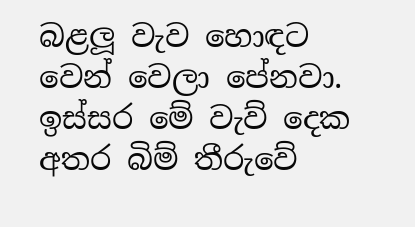බළලූ වැව හොඳට වෙන් වෙලා පේනවා. ඉස්සර මේ වැව් දෙක අතර බිම් තීරුවේ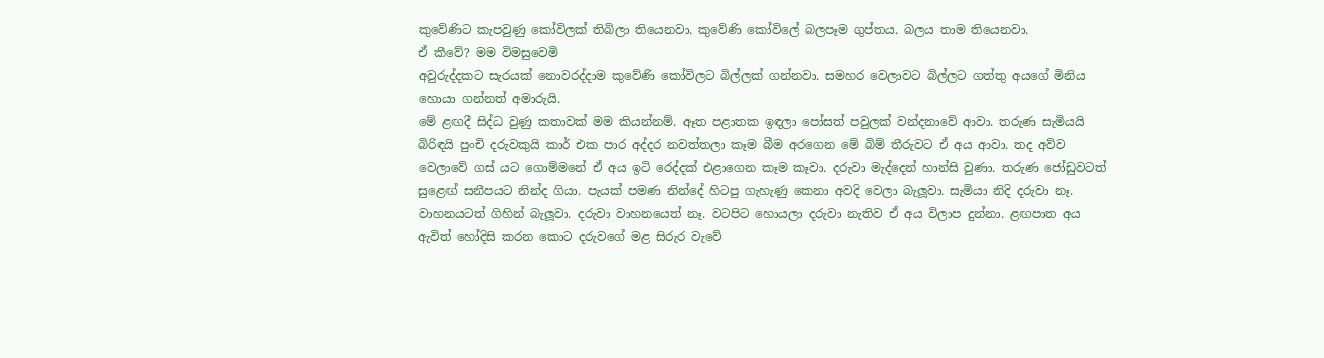කුවේණිට කැපවුණු කෝවිලක් තිබිලා තියෙනවා. කුවේණි කෝවිලේ බලපෑම ගුප්තය. බලය තාම තියෙනවා.
ඒ කීවේ? මම විමසුවෙමි
අවුරුද්දකට සැරයක් නොවරද්දාම කුවේණි කෝවිලට බිල්ලක් ගන්නවා. සමහර වෙලාවට බිල්ලට ගත්තු අයගේ මිනිය හොයා ගන්නත් අමාරුයි.
මේ ළඟදී සිද්ධ වුණු කතාවක් මම කියන්නම්. ඈත පළාතක ඉඳලා පෝසත් පවුලක් වන්දනාවේ ආවා. තරුණ සැමියයි බිරිඳයි පුංචි දරුවකුයි කාර් එක පාර අද්දර නවත්තලා කෑම බීම අරගෙන මේ බිම් තීරුවට ඒ අය ආවා. තද අව්ව වෙලාවේ ගස් යට ගොම්මනේ ඒ අය ඉටි රෙද්දක් එළාගෙන කෑම කෑවා. දරුවා මැද්දෙන් හාන්සි වුණා. තරුණ ජෝඩුවටත් සුළෙඟ් සනීපයට නින්ද ගියා. පැයක් පමණ නින්දේ හිටපු ගැහැණු කෙනා අවදි වෙලා බැලූවා. සැමියා නිදි දරුවා නෑ. වාහනයටත් ගිහින් බැලූවා. දරුවා වාහනයෙත් නෑ. වටපිට හොයලා දරුවා නැතිව ඒ අය විලාප දුන්නා. ළඟපාත අය ඇවිත් හෝදිසි කරන කොට දරුවගේ මළ සිරුර වැවේ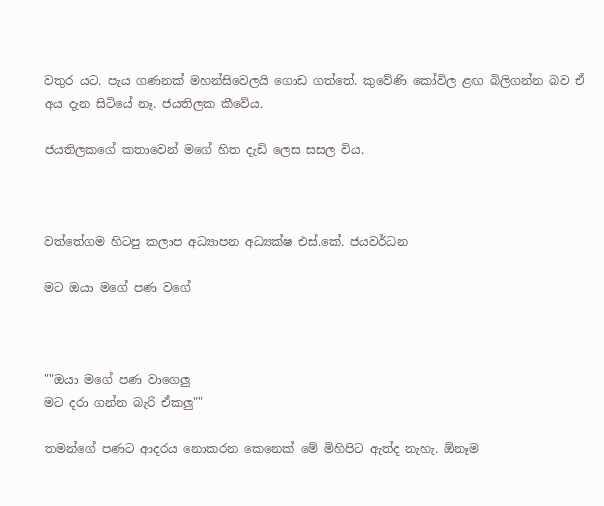වතුර යට. පැය ගණනක් මහන්සිවෙලයි ගොඩ ගත්තේ. කුවේණි කෝවිල ළඟ බිලිගන්න බව ඒ අය දැන සිටියේ නෑ. ජයතිලක කීවේය.

ජයතිලකගේ කතාවෙන් මගේ හිත දැඩි ලෙස සසල විය.



වත්තේගම හිටපු කලාප අධ්‍යාපන අධ්‍යක්ෂ එස්.කේ. ජයවර්ධන

මට ඔයා මගේ පණ වගේ



""ඔයා මගේ පණ වාගෙලු
මට දරා ගන්න බැරි ඒකලු""

තමන්ගේ පණට ආදරය නොකරන කෙනෙක්‌ මේ මිහිපිට ඇත්ද නැහැ. ඕනෑම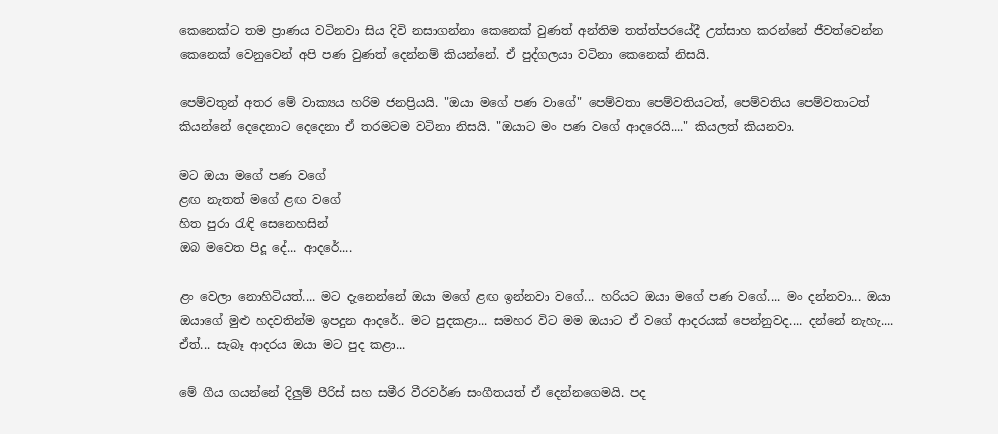කෙනෙක්‌ට තම ප්‍රාණය වටිනවා සිය දිවි නසාගන්නා කෙනෙක්‌ වුණත් අන්තිම තත්ත්පරයේදී උත්සාහ කරන්නේ ජීවත්වෙන්න කෙනෙක්‌ වෙනුවෙන් අපි පණ වුණත් දෙන්නම් කියන්නේ. ඒ පුද්ගලයා වටිනා කෙනෙක්‌ නිසයි.

පෙම්වතුන් අතර මේ වාක්‍යය හරිම ජනප්‍රියයි. "ඔයා මගේ පණ වාගේ" පෙම්වතා පෙම්වතියටත්, පෙම්වතිය පෙම්වතාටත් කියන්නේ දෙදෙනාට දෙදෙනා ඒ තරමටම වටිනා නිසයි. "ඔයාට මං පණ වගේ ආදරෙයි...." කියලත් කියනවා.

මට ඔයා මගේ පණ වගේ
ළඟ නැතත් මගේ ළඟ වගේ
හිත පුරා රැඳි සෙනෙහසින්
ඔබ මවෙත පිදූ දේ... ආදරේ....

ළං වෙලා නොහිටියත්.... මට දැනෙන්නේ ඔයා මගේ ළඟ ඉන්නවා වගේ... හරියට ඔයා මගේ පණ වගේ.... මං දන්නවා... ඔයා ඔයාගේ මුළු හදවතින්ම ඉපදුන ආදරේ.. මට පුදකළා... සමහර විට මම ඔයාට ඒ වගේ ආදරයක්‌ පෙන්නුවද.... දන්නේ නැහැ.... ඒත්... සැබෑ ආදරය ඔයා මට පුද කළා...

මේ ගීය ගයන්නේ දිලුම් පීරිස්‌ සහ සමීර වීරවර්ණ සංගීතයත් ඒ දෙන්නගෙමයි. පද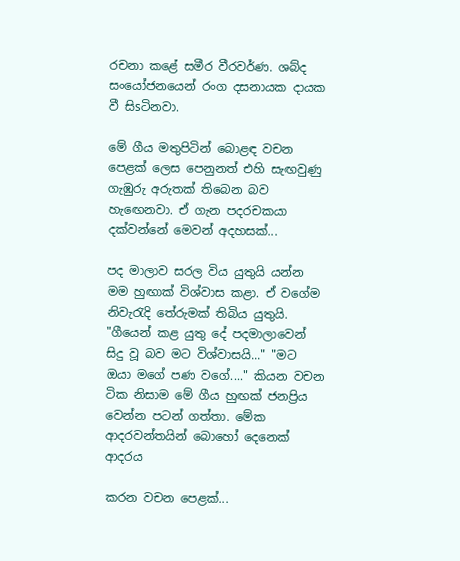රචනා කළේ සමීර වීරවර්ණ. ශබ්ද සංයෝජනයෙන් රංග දසනායක දායක වී සිsටිනවා.

මේ ගීය මතුපිටින් බොළඳ වචන පෙළක්‌ ලෙස පෙනුනත් එහි සැඟවුණු ගැඹුරු අරුතක්‌ තිබෙන බව හැඟෙනවා. ඒ ගැන පදරචකයා දක්‌වන්නේ මෙවන් අදහසක්‌...

පද මාලාව සරල විය යුතුයි යන්න මම හුඟාක්‌ විශ්වාස කළා. ඒ වගේම නිවැරැදි තේරුමක්‌ තිබිය යුතුයි. "ගීයෙන් කළ යුතු දේ පදමාලාවෙන් සිදු වූ බව මට විශ්වාසයි..." "මට ඔයා මගේ පණ වගේ...." කියන වචන ටික නිසාම මේ ගීය හුඟක්‌ ජනප්‍රිය වෙන්න පටන් ගත්තා. මේක ආදරවන්තයින් බොහෝ දෙනෙක්‌ ආදරය

කරන වචන පෙළක්‌...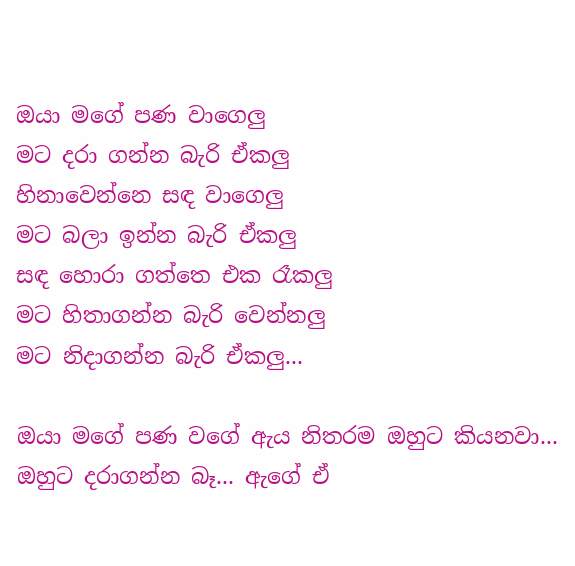ඔයා මගේ පණ වාගෙලු
මට දරා ගන්න බැරි ඒකලු
හිනාවෙන්නෙ සඳ වාගෙලු
මට බලා ඉන්න බැරි ඒකලු
සඳ හොරා ගත්තෙ එක රෑකලු
මට හිතාගන්න බැරි වෙන්නලු
මට නිදාගන්න බැරි ඒකලු...

ඔයා මගේ පණ වගේ ඇය නිතරම ඔහුට කියනවා... ඔහුට දරාගන්න බෑ... ඇගේ ඒ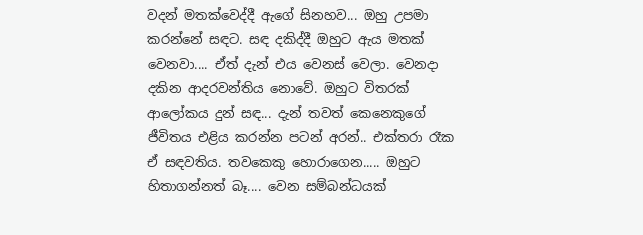වදන් මතක්‌වෙද්දී ඇගේ සිනහව... ඔහු උපමා කරන්නේ සඳට. සඳ දකිද්දී ඔහුට ඇය මතක්‌ වෙනවා.... ඒත් දැන් එය වෙනස්‌ වෙලා. වෙනදා දකින ආදරවන්තිය නොවේ. ඔහුට විතරක්‌ ආලෝකය දුන් සඳ... දැන් තවත් කෙනෙකුගේ ජීවිතය එළිය කරන්න පටන් අරන්.. එක්‌තරා රෑක ඒ සඳවතිය. තවකෙකු හොරාගෙන..... ඔහුට හිතාගන්නත් බෑ.... වෙන සම්බන්ධයක්‌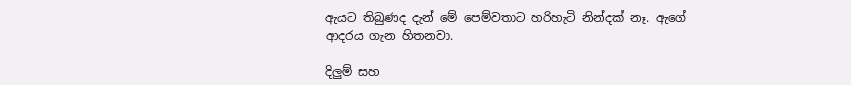ඇයට තිබුණද දැන් මේ පෙම්වතාට හරිහැටි නින්දක්‌ නෑ. ඇගේ ආදරය ගැන හිතනවා.

දිලුම් සහ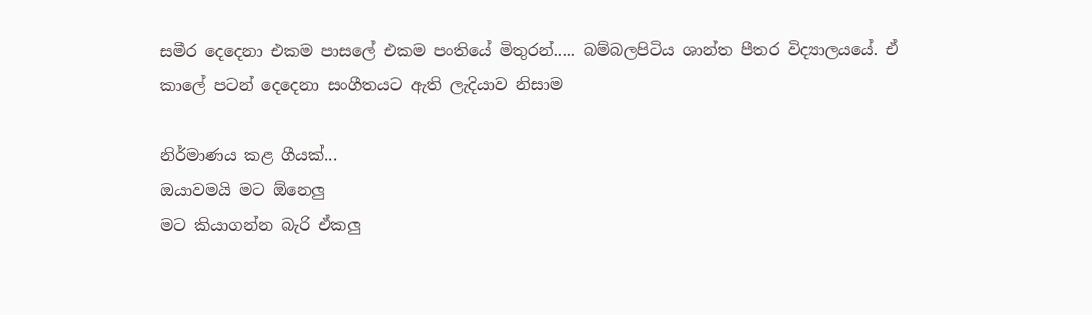සමීර දෙදෙනා එකම පාසලේ එකම පංතියේ මිතුරන්..... බම්බලපිටිය ශාන්ත පීතර විද්‍යාලයයේ. ඒ කාලේ පටන් දෙදෙනා සංගීතයට ඇති ලැදියාව නිසාම

නිර්මාණය කළ ගීයක්‌...
ඔයාවමයි මට ඕනෙලු
මට කියාගන්න බැරි ඒකලු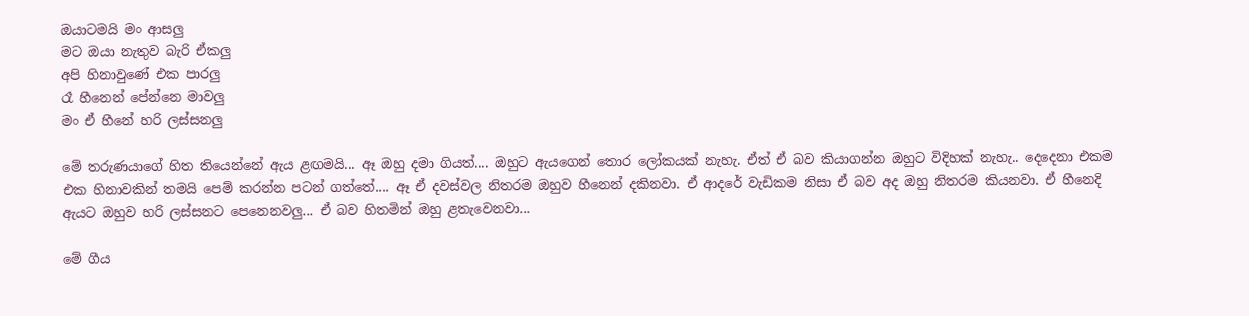ඔයාටමයි මං ආසලු
මට ඔයා නැතුව බැරි ඒකලු
අපි හිනාවුණේ එක පාරලු
රෑ හීනෙන් පේන්නෙ මාවලු
මං ඒ හීනේ හරි ලස්‌සනලු

මේ තරුණයාගේ හිත තියෙන්නේ ඇය ළඟමයි... ඈ ඔහු දමා ගියත්.... ඔහුට ඇයගෙන් තොර ලෝකයක්‌ නැහැ. ඒත් ඒ බව කියාගන්න ඔහුට විදිහක්‌ නැහැ.. දෙදෙනා එකම එක හිනාවකින් තමයි පෙම් කරන්න පටන් ගත්තේ.... ඈ ඒ දවස්‌වල නිතරම ඔහුව හීනෙන් දකිනවා. ඒ ආදරේ වැඩිකම නිසා ඒ බව අද ඔහු නිතරම කියනවා. ඒ හීනෙදි ඇයට ඔහුව හරි ලස්‌සනට පෙනෙනවලු... ඒ බව හිතමින් ඔහු ළතැවෙනවා...

මේ ගීය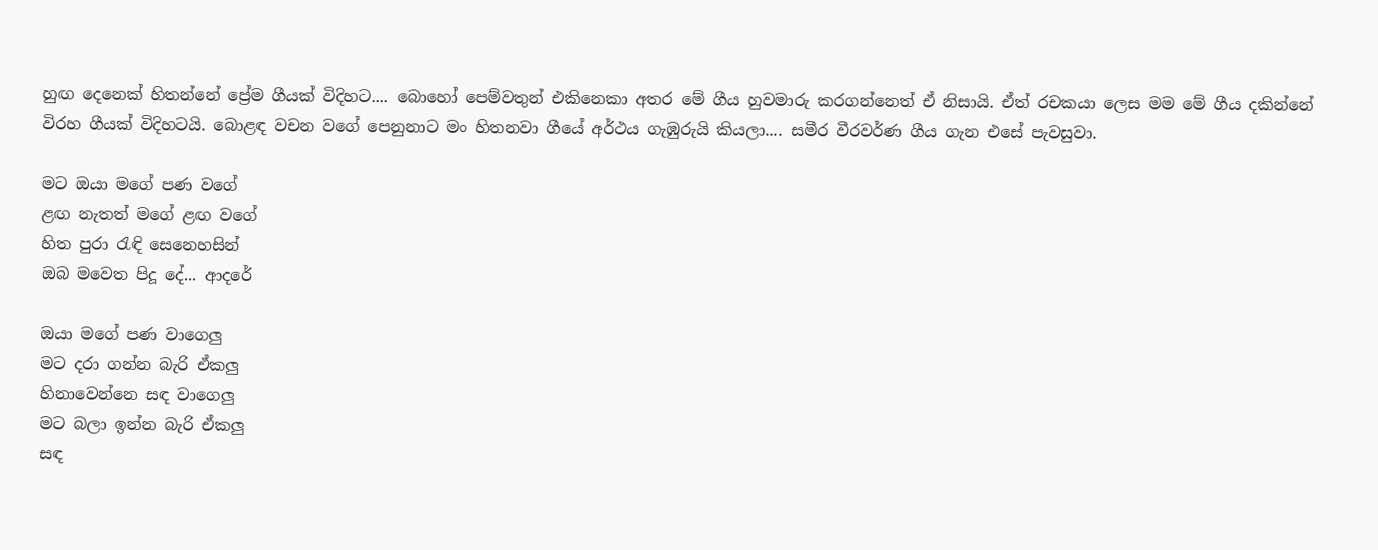හුඟ දෙනෙක්‌ හිතන්නේ ප්‍රේම ගීයක්‌ විදිහට.... බොහෝ පෙම්වතුන් එකිනෙකා අතර මේ ගීය හුවමාරු කරගන්නෙත් ඒ නිසායි. ඒත් රචකයා ලෙස මම මේ ගීය දකින්නේ විරහ ගීයක්‌ විදිහටයි. බොළඳ වචන වගේ පෙනුනාට මං හිතනවා ගීයේ අර්ථය ගැඹුරුයි කියලා.... සමීර වීරවර්ණ ගීය ගැන එසේ පැවසුවා.

මට ඔයා මගේ පණ වගේ
ළඟ නැතත් මගේ ළඟ වගේ
හිත පුරා රැඳි සෙනෙහසින්
ඔබ මවෙත පිදූ දේ... ආදරේ

ඔයා මගේ පණ වාගෙලු
මට දරා ගන්න බැරි ඒකලු
හිනාවෙන්නෙ සඳ වාගෙලු
මට බලා ඉන්න බැරි ඒකලු
සඳ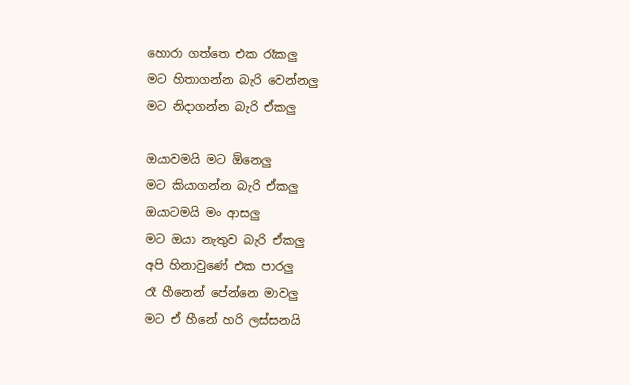හොරා ගත්තෙ එක රෑකලු
මට හිතාගන්න බැරි වෙන්නලු
මට නිදාගන්න බැරි ඒකලු

ඔයාවමයි මට ඕනෙලු
මට කියාගන්න බැරි ඒකලු
ඔයාටමයි මං ආසලු
මට ඔයා නැතුව බැරි ඒකලු
අපි හිනාවුණේ එක පාරලු
රෑ හීනෙන් පේන්නෙ මාවලු
මට ඒ හීනේ හරි ලස්‌සනයි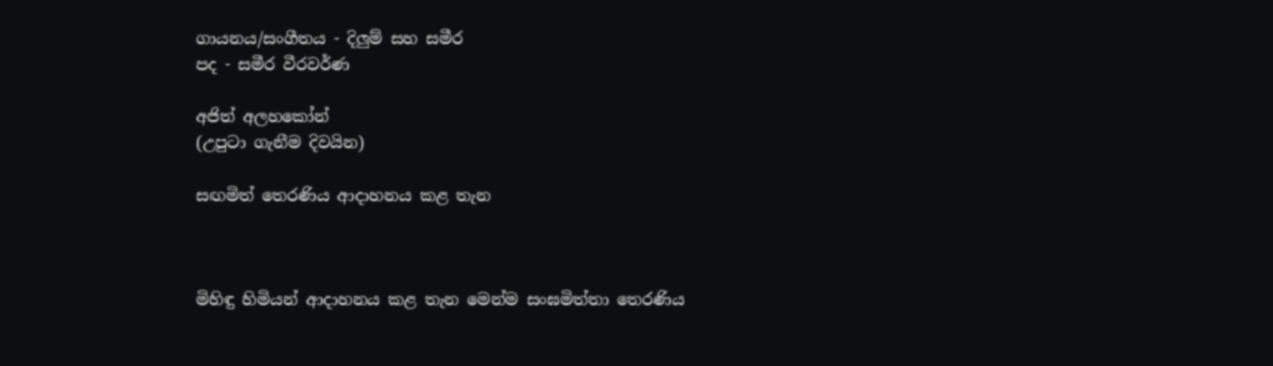ගායනය/සංගීතය - දිලුම් සහ සමීර
පද - සමීර වීරවර්ණ

අජිත් අලහකෝන්
(උපුටා ගැනීම දිවයින)

සඟමිත් තෙරණිය ආදාහනය කළ තැන



මිහිඳු හිමියන් ආදාහනය කළ තැන මෙන්ම සංඝමිත්තා තෙරණිය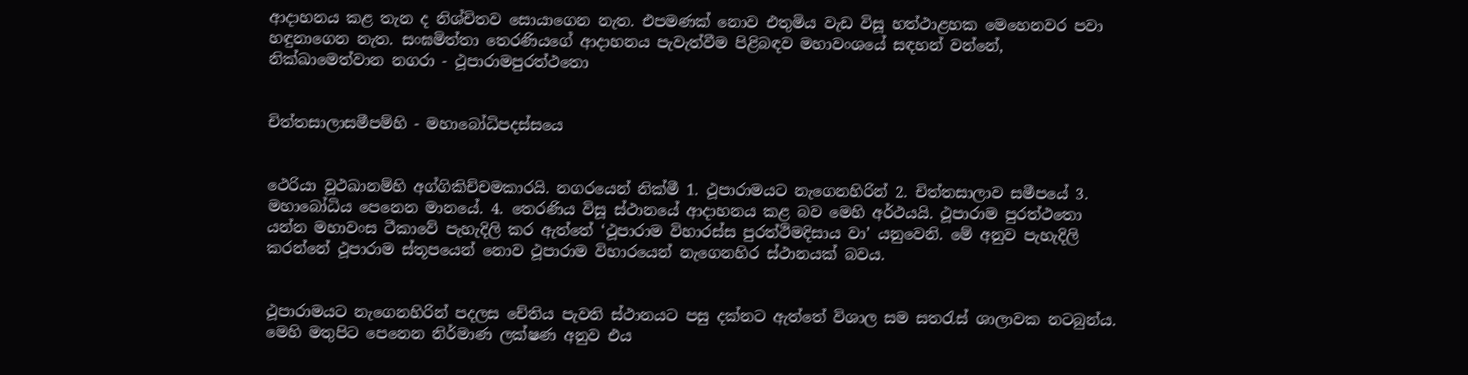ආදාහනය කළ තැන ද නිශ්චිතව සොයාගෙන නැත. එපමණක් නොව එතුමිය වැඩ විසූ හත්ථාළහක මෙහෙනවර පවා හඳුනාගෙන නැත. සංඝමිත්තා තෙරණියගේ ආදාහනය පැවැත්වීම පිළිබඳව මහාවංශයේ සඳහන් වන්නේ,
නික්ඛාමෙත්වාන නගරා - ථූපාරාමපුරත්ථතො


චිත්තසාලාසමීපම්හි - මහාබෝධිපදස්සයෙ


ථෙරියා වූථඛානම්හි අග්ගිකිච්චමකාරයි. නගරයෙන් නික්මී 1. ථූපාරාමයට නැගෙනහිරින් 2. චිත්තසාලාව සමීපයේ 3. මහාබෝධිය පෙනෙන මානයේ. 4. තෙරණිය විසූ ස්ථානයේ ආදාහනය කළ බව මෙහි අර්ථයයි. ථූපාරාම පුරත්ථතො යන්න මහාවංස ටීකාවේ පැහැදිලි කර ඇත්තේ ‘ථූපාරාම විහාරස්ස පුරත්ථිමදිසාය වා’ යනුවෙනි. මේ අනුව පැහැදිලි කරන්නේ ථූපාරාම ස්තූපයෙන් නොව ථූපාරාම විහාරයෙන් නැගෙනහිර ස්ථානයක් බවය.


ථූපාරාමයට නැගෙනහිරින් පදලස චේතිය පැවති ස්ථානයට පසු දක්නට ඇත්තේ විශාල සම සතරැස් ශාලාවක නටබුන්ය. මෙහි මතුපිට පෙනෙන නිර්මාණ ලක්ෂණ අනුව එය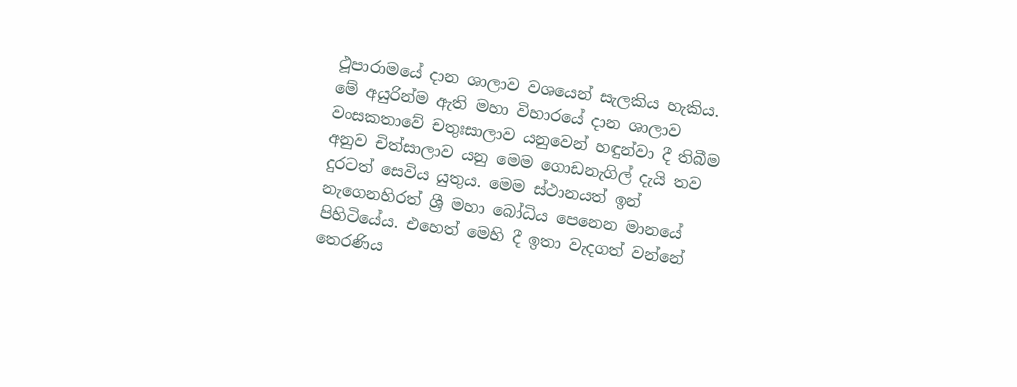ථූපාරාමයේ දාන ශාලාව වශයෙන් සැලකිය හැකිය. මේ අයුරින්ම ඇති මහා විහාරයේ දාන ශාලාව වංසකතාවේ චතුඃසාලාව යනුවෙන් හඳුන්වා දී තිබීම අනුව චිත්සාලාව යනු මෙම ගොඩනැගිල් දැයි තව දුරටත් සෙවිය යුතුය. මෙම ස්ථානයත් ඉන් නැගෙනහිරත් ශ්‍රී මහා බෝධිය පෙනෙන මානයේ පිහිටියේය. එහෙත් මෙහි දී ඉතා වැදගත් වන්නේ තෙරණිය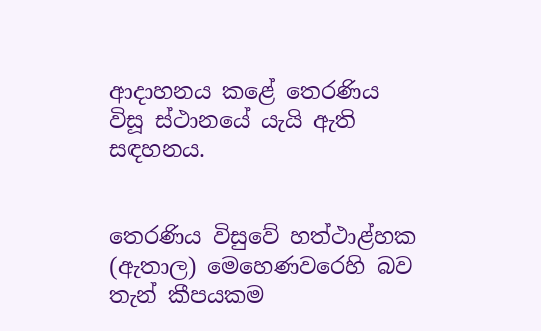ආදාහනය කළේ තෙරණිය විසූ ස්ථානයේ යැයි ඇති සඳහනය.


තෙරණිය විසුවේ හත්ථාළ්හක (ඇතාල) මෙහෙණවරෙහි බව තැන් කීපයකම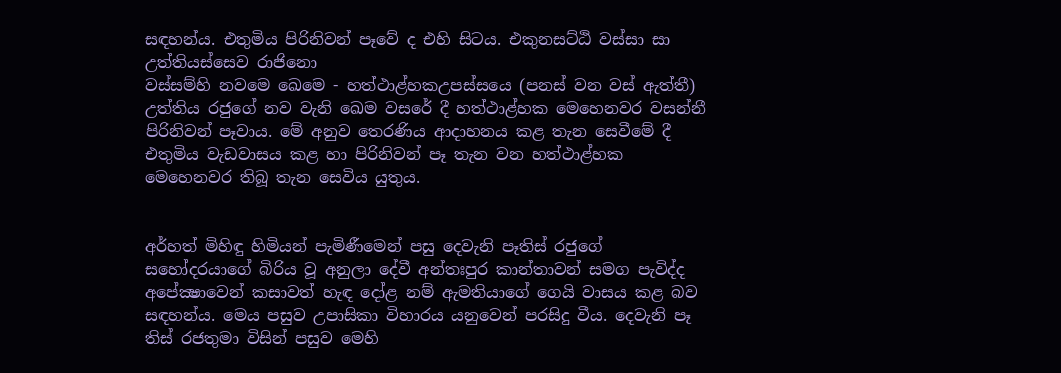සඳහන්ය. එතුමිය පිරිනිවන් පෑවේ ද එහි සිටය. එකුනසට්ඨි වස්සා සා උත්තියස්සෙව රාජිනො
වස්සම්හි නවමෙ ඛෙමෙ - හත්ථාළ්හකඋපස්සයෙ (පනස් වන වස් ඇත්තී) උත්තිය රජුගේ නව වැනි ඛෙම වසරේ දී හත්ථාළ්හක මෙහෙනවර වසන්නී පිරිනිවන් පෑවාය. මේ අනුව තෙරණිය ආදාහනය කළ තැන සෙවීමේ දී එතුමිය වැඩවාසය කළ හා පිරිනිවන් පෑ තැන වන හත්ථාළ්හක මෙහෙනවර තිබූ තැන සෙවිය යුතුය.


අර්හත් මිහිඳු හිමියන් පැමිණීමෙන් පසු දෙවැනි පෑතිස් රජුගේ සහෝදරයාගේ බිරිය වූ අනුලා දේවී අන්තඃපුර කාන්තාවන් සමග පැවිද්ද අපේක්‍ෂාවෙන් කසාවත් හැඳ දෝළ නම් ඇමතියාගේ ගෙයි වාසය කළ බව සඳහන්ය. මෙය පසුව උපාසිකා විහාරය යනුවෙන් පරසිදු වීය. දෙවැනි පෑ තිස් රජතුමා විසින් පසුව මෙහි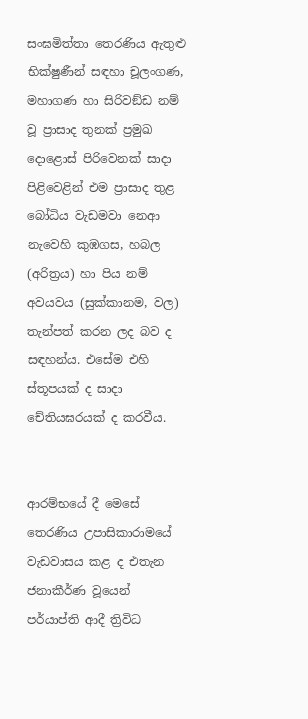සංඝමිත්තා තෙරණිය ඇතුළු භික්ෂුණීන් සඳහා චූලංගණ, මහාගණ හා සිරිවඞ්ඩ නම් වූ ප්‍රාසාද තුනක් ප්‍රමුඛ දොළොස් පිරිවෙනක් සාදා පිළිවෙළින් එම ප්‍රාසාද තුළ බෝධිය වැඩමවා නෙආ නැවෙහි කුඹගස, හබල (අරිත්‍රය) හා පිය නම් අවයවය (සුක්කානම, වල) තැන්පත් කරන ලද බව ද සඳහන්ය. එසේම එහි ස්තූපයක් ද සාදා චේතියඝරයක් ද කරවීය.


ආරම්භයේ දී මෙසේ තෙරණිය උපාසිකාරාමයේ වැඩවාසය කළ ද එතැන ජනාකීර්ණ වූයෙන් පර්යාප්ති ආදී ත්‍රිවිධ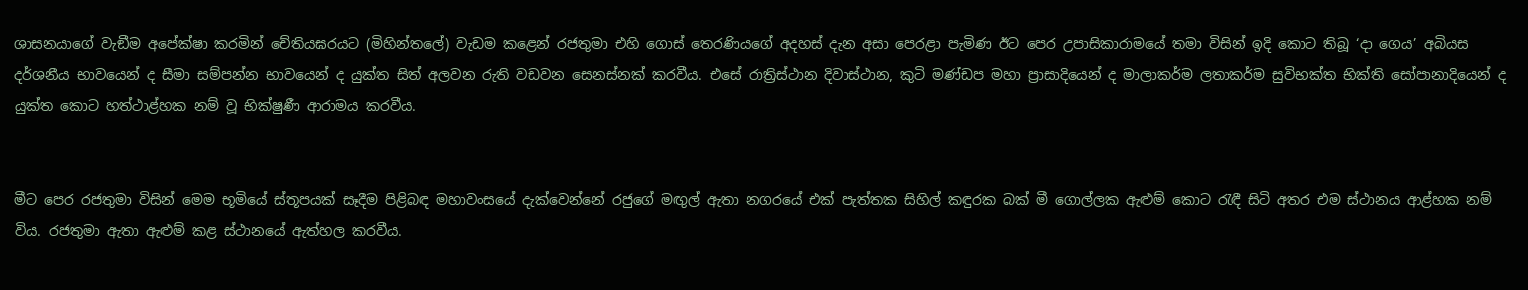ශාසනයාගේ වැඞීම අපේක්ෂා කරමින් චේතියඝරයට (මිහින්තලේ) වැඩම කළෙන් රජතුමා එහි ගොස් තෙරණියගේ අදහස් දැන අසා පෙරළා පැමිණ ඊට පෙර උපාසිකාරාමයේ තමා විසින් ඉදි කොට තිබූ ‘දා ගෙය’ අබියස දර්ශනීය භාවයෙන් ද සීමා සම්පන්න භාවයෙන් ද යුක්ත සිත් අලවන රුති වඩවන සෙනස්නක් කරවීය. එසේ රාත්‍රිස්ථාන දිවාස්ථාන, කුටි මණ්ඩප මහා ප්‍රාසාදියෙන් ද මාලාකර්ම ලතාකර්ම සුවිභක්ත භික්ති සෝපානාදියෙන් ද යුක්ත කොට හත්ථාළ්හක නම් වූ භික්ෂුණී ආරාමය කරවීය.


මීට පෙර රජතුමා විසින් මෙම භූමියේ ස්තූපයක් සෑදීම පිළිබඳ මහාවංසයේ දැක්වෙන්නේ රජුගේ මඟුල් ඇතා නගරයේ එක් පැත්තක සිහිල් කඳුරක බක් මී ගොල්ලක ඇළුම් කොට රැඳී සිටි අතර එම ස්ථානය ආළ්හක නම් විය. රජතුමා ඇතා ඇළුම් කළ ස්ථානයේ ඇත්හල කරවීය.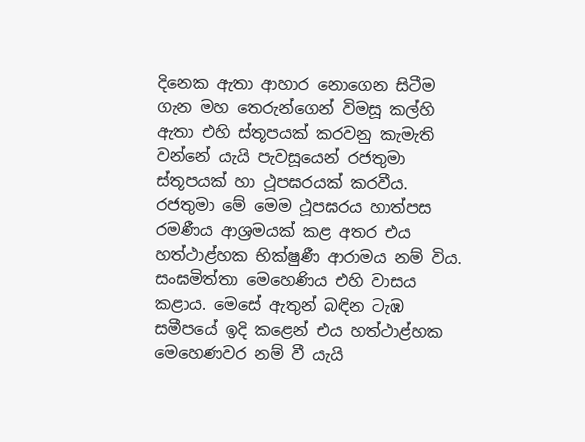දිනෙක ඇතා ආහාර නොගෙන සිටීම ගැන මහ තෙරුන්ගෙන් විමසූ කල්හි ඇතා එහි ස්තූපයක් කරවනු කැමැති වන්නේ යැයි පැවසූයෙන් රජතුමා ස්තූපයක් හා ථූපඝරයක් කරවීය. රජතුමා මේ මෙම ථූපඝරය හාත්පස රමණීය ආශ්‍රමයක් කළ අතර එය හත්ථාළ්හක භික්ෂුණී ආරාමය නම් විය. සංඝමිත්තා මෙහෙණිය එහි වාසය කළාය. මෙසේ ඇතුන් බඳින ටැඹ සමීපයේ ඉදි කළෙන් එය හත්ථාළ්හක මෙහෙණවර නම් වී යැයි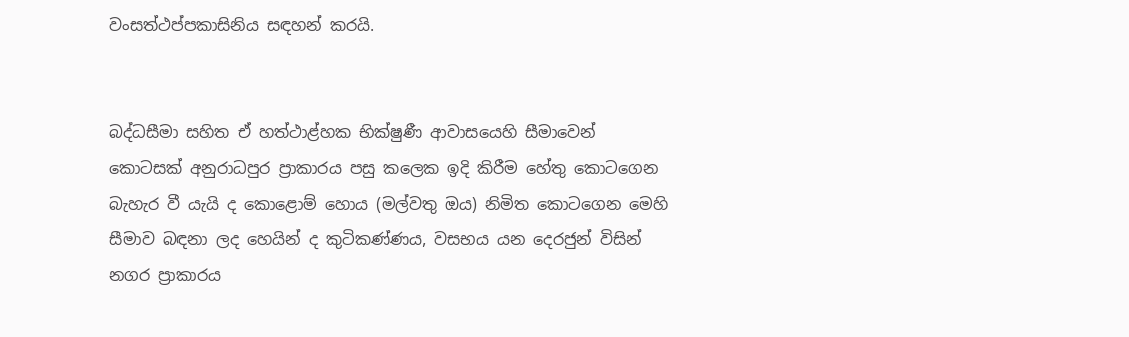වංසත්ථප්පකාසිනිය සඳහන් කරයි.


බද්ධසීමා සහිත ඒ හත්ථාළ්හක භික්ෂුණී ආවාසයෙහි සීමාවෙන් කොටසක් අනුරාධපුර ප්‍රාකාරය පසු කලෙක ඉදි කිරීම හේතු කොටගෙන බැහැර වී යැයි ද කොළොම් හොය (මල්වතු ඔය) නිමිත කොටගෙන මෙහි සීමාව බඳනා ලද හෙයින් ද කුටිකණ්ණය, වසභය යන දෙරජුන් විසින් නගර ප්‍රාකාරය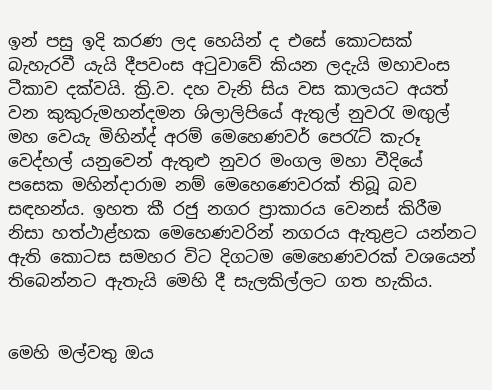ඉන් පසු ඉදි කරණ ලද හෙයින් ද එසේ කොටසක් බැහැරවී යැයි දීපවංස අටුවාවේ කියන ලදැයි මහාවංස ටීකාව දක්වයි. ක්‍රි.ව. දහ වැනි සිය වස කාලයට අයත් වන කුකුරුමහන්දමන ශිලාලිපියේ ඇතුල් නුවරැ මඟුල් මහ වෙයැ මිහින්ද් අරම් මෙහෙණවර් පෙරැට් කැරූ වෙද්හල් යනුවෙන් ඇතුළු නුවර මංගල මහා වීදියේ පසෙක මහින්දාරාම නම් මෙහෙණෙවරක් තිබූ බව සඳහන්ය. ඉහත කී රජු නගර ප්‍රාකාරය වෙනස් කිරීම නිසා හත්ථාළ්හක මෙහෙණවරින් නගරය ඇතුළට යන්නට ඇති කොටස සමහර විට දිගටම මෙහෙණවරක් වශයෙන් තිබෙන්නට ඇතැයි මෙහි දී සැලකිල්ලට ගත හැකිය.


මෙහි මල්වතු ඔය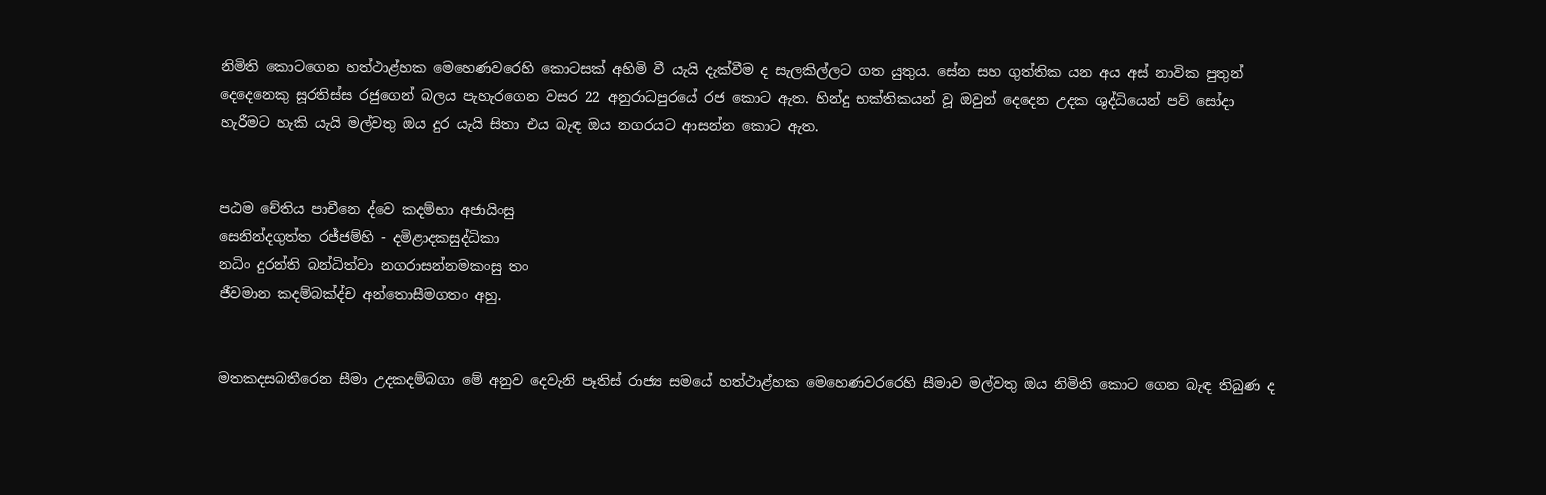නිමිති කොටගෙන හත්ථාළ්හක මෙහෙණවරෙහි කොටසක් අහිමි වී යැයි දැක්වීම ද සැලකිල්ලට ගත යුතුය. සේන සහ ගුත්තික යන අය අස් නාවික පුතුන් දෙදෙනෙකු සූරතිස්ස රජුගෙන් බලය පැහැරගෙන වසර 22 අනුරාධපුරයේ රජ කොට ඇත. හින්දු භක්තිකයන් වූ ඔවුන් දෙදෙන උදක ශුද්ධියෙන් පව් සෝදා හැරීමට හැකි යැයි මල්වතු ඔය දුර යැයි සිතා එය බැඳ ඔය නගරයට ආසන්න කොට ඇත.


පඨම චේතිය පාචීනෙ ද්වෙ කදම්භා අජායිංසු
සෙනින්දගුත්ත රජ්ජම්හි - දමිළාදකසුද්ධිකා
නධිං දුරන්ති බන්ධිත්වා නගරාසන්නමකංසු තං
ජීවමාන කදම්බක්‍ද්ච අන්තොසීමගතං අහු.


මතකදසබතීරෙන සීමා උදකදම්බගා මේ අනුව දෙවැනි පෑතිස් රාජ්‍ය සමයේ හත්ථාළ්හක මෙහෙණවරරෙහි සීමාව මල්වතු ඔය නිමිති කොට ගෙන බැඳ තිබුණ ද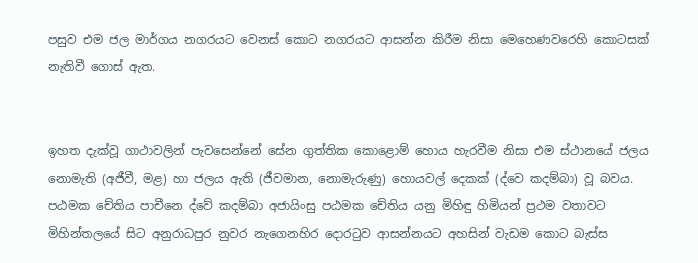පසුව එම ජල මාර්ගය නගරයට වෙනස් කොට නගරයට ආසන්න කිරීම නිසා මෙහෙණවරෙහි කොටසක් නැතිවී ගොස් ඇත.


ඉහත දැක්වූ ගාථාවලින් පැවසෙන්නේ සේන ගුත්තික කොළොම් හොය හැරවීම නිසා එම ස්ථානයේ ජලය නොමැති (අජීවී, මළ) හා ජලය ඇති (ජීවමාන, නොමැරුණු) හොයවල් දෙකක් (ද්වෙ කදම්බා) වූ බවය. පඨමක චේතිය පාචීනෙ ද්වේ කදම්බා අජායිංසු පඨමක චේතිය යනු මිහිඳු හිමියන් ප්‍රථම වතාවට මිහින්තලයේ සිට අනුරාධපුර නුවර නැගෙනහිර දොරටුව ආසන්නයට අහසින් වැඩම කොට බැස්ස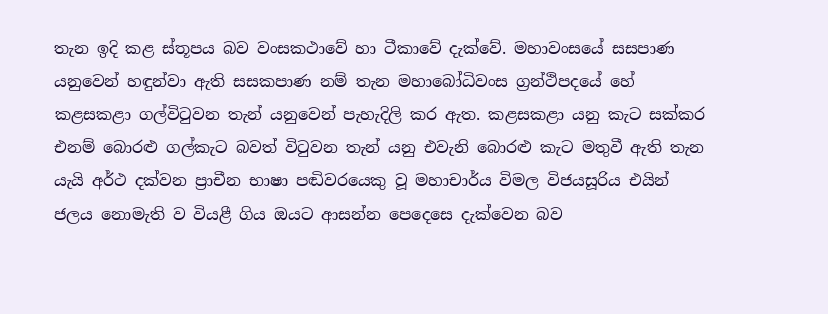තැන ඉදි කළ ස්තූපය බව වංසකථාවේ හා ටීකාවේ දැක්වේ. මහාවංසයේ සසපාණ යනුවෙන් හඳුන්වා ඇති සසකපාණ නම් තැන මහාබෝධිවංස ග්‍රන්ථිපදයේ හේ කළසකළා ගල්විටුවන තැන් යනුවෙන් පැහැදිලි කර ඇත. කළසකළා යනු කැට සක්කර එනම් බොරළු ගල්කැට බවත් විටුවන තැන් යනු එවැනි බොරළු කැට මතුවී ඇති තැන යැයි අර්ථ දක්වන ප්‍රාචීන භාෂා පඬිවරයෙකු වූ මහාචාර්ය විමල විජයසූරිය එයින් ජලය නොමැති ව වියළී ගිය ඔයට ආසන්න පෙදෙසෙ දැක්වෙන බව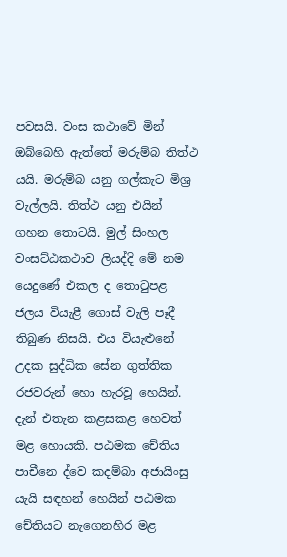පවසයි. වංස කථාවේ මින් ඔබ්බෙහි ඇත්තේ මරුම්බ තිත්ථ යයි. මරුම්බ යනු ගල්කැට මිශ්‍ර වැල්ලයි. තිත්ථ යනු එයින් ගහන තොටයි. මුල් සිංහල වංසට්ඨකථාව ලියද්දි මේ නම යෙදුණේ එකල ද තොටුපළ ජලය වියැළී ගොස් වැලි පෑදී තිබුණ නිසයි. එය වියැළුනේ උදක සුද්ධික සේන ගුත්තික රජවරුන් හො හැරවූ හෙයින්. දැන් එතැන කළසකළ හෙවත් මළ හොයකි. පඨමක චේතිය පාචීනෙ ද්වෙ කදම්බා අජායිංසු යැයි සඳහන් හෙයින් පඨමක චේතියට නැගෙනහිර මළ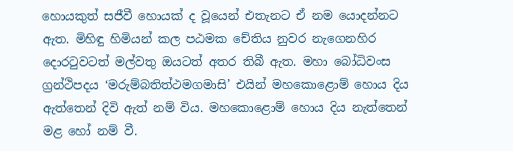හොයකුත් සජීවී හොයක් ද වූයෙන් එතැනට ඒ නම යොදන්නට ඇත. මිහිඳු හිමියන් කල පඨමක චේතිය නුවර නැගෙනහිර දොරටුවටත් මල්වතු ඔයටත් අතර තිබී ඇත. මහා බෝධිවංස ග්‍රන්ථිපදය ‘මරුම්බතිත්ථමගමාසි’ එයින් මහකොළොම් හොය දිය ඇත්තෙන් දිවි ඇත් නම් විය. මහකොළොම් හොය දිය නැත්තෙන් මළ හෝ නම් වී.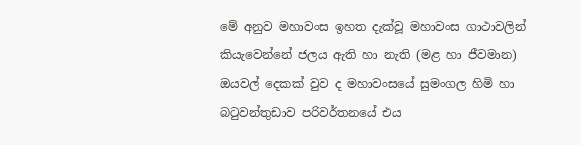මේ අනුව මහාවංස ඉහත දැක්වූ මහාවංස ගාථාවලින් කියැවෙන්නේ ජලය ඇති හා නැති (මළ හා ජීවමාන) ඔයවල් දෙකක් වුව ද මහාවංසයේ සුමංගල හිමි හා බටුවන්තුඩාව පරිවර්තනයේ එය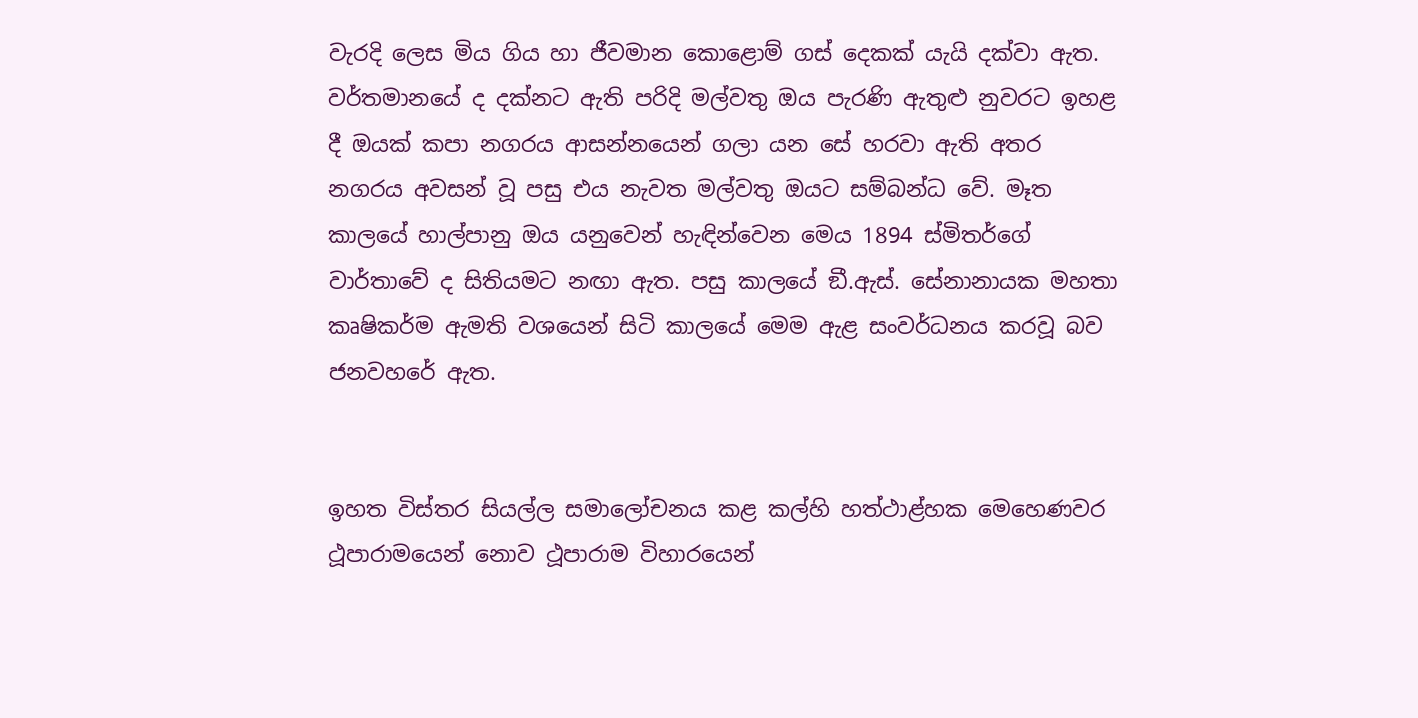වැරදි ලෙස මිය ගිය හා ජීවමාන කොළොම් ගස් දෙකක් යැයි දක්වා ඇත. වර්තමානයේ ද දක්නට ඇති පරිදි මල්වතු ඔය පැරණි ඇතුළු නුවරට ඉහළ දී ඔයක් කපා නගරය ආසන්නයෙන් ගලා යන සේ හරවා ඇති අතර නගරය අවසන් වූ පසු එය නැවත මල්වතු ඔයට සම්බන්ධ වේ. මෑත කාලයේ හාල්පානු ඔය යනුවෙන් හැඳින්වෙන මෙය 1894 ස්මිතර්ගේ වාර්තාවේ ද සිතියමට නඟා ඇත. පසු කාලයේ ඞී.ඇස්. සේනානායක මහතා කෘෂිකර්ම ඇමති වශයෙන් සිටි කාලයේ මෙම ඇළ සංවර්ධනය කරවූ බව ජනවහරේ ඇත.


ඉහත විස්තර සියල්ල සමාලෝචනය කළ කල්හි හත්ථාළ්හක මෙහෙණවර ථූපාරාමයෙන් නොව ථූපාරාම විහාරයෙන්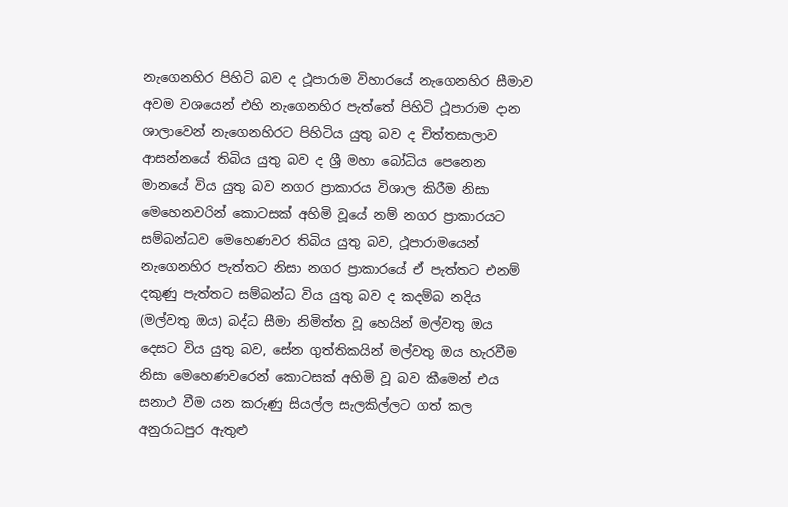නැගෙනහිර පිහිටි බව ද ථූපාරාම විහාරයේ නැගෙනහිර සීමාව අවම වශයෙන් එහි නැගෙනහිර පැත්තේ පිහිටි ථූපාරාම දාන ශාලාවෙන් නැගෙනහිරට පිහිටිය යුතු බව ද චිත්තසාලාව ආසන්නයේ තිබිය යුතු බව ද ශ්‍රී මහා බෝධිය පෙනෙන මානයේ විය යුතු බව නගර ප්‍රාකාරය විශාල කිරීම නිසා මෙහෙනවරින් කොටසක් අහිමි වූයේ නම් නගර ප්‍රාකාරයට සම්බන්ධව මෙහෙණවර තිබිය යුතු බව, ථූපාරාමයෙන් නැගෙනහිර පැත්තට නිසා නගර ප්‍රාකාරයේ ඒ පැත්තට එනම් දකුණු පැත්තට සම්බන්ධ විය යුතු බව ද කදම්බ නදිය (මල්වතු ඔය) බද්ධ සීමා නිමිත්ත වූ හෙයින් මල්වතු ඔය දෙසට විය යුතු බව, සේන ගුත්තිකයින් මල්වතු ඔය හැරවීම නිසා මෙහෙණවරෙන් කොටසක් අහිමි වූ බව කීමෙන් එය සනාථ වීම යන කරුණු සියල්ල සැලකිල්ලට ගත් කල අනුරාධපුර ඇතුළු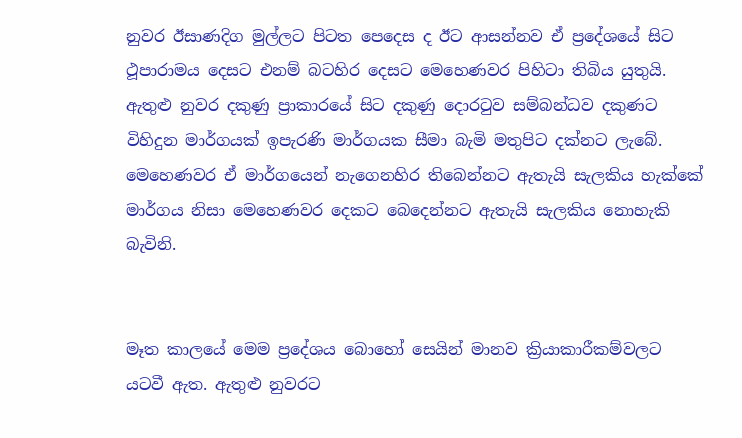නුවර ඊසාණදිග මුල්ලට පිටත පෙදෙස ද ඊට ආසන්නව ඒ ප්‍රදේශයේ සිට ථූපාරාමය දෙසට එනම් බටහිර දෙසට මෙහෙණවර පිහිටා තිබිය යුතුයි. ඇතුළු නුවර දකුණු ප්‍රාකාරයේ සිට දකුණු දොරටුව සම්බන්ධව දකුණට විහිදුන මාර්ගයක් ඉපැරණි මාර්ගයක සීමා බැමි මතුපිට දක්නට ලැබේ. මෙහෙණවර ඒ මාර්ගයෙන් නැගෙනහිර තිබෙන්නට ඇතැයි සැලකිය හැක්කේ මාර්ගය නිසා මෙහෙණවර දෙකට බෙදෙන්නට ඇතැයි සැලකිය නොහැකි බැවිනි.


මෑත කාලයේ මෙම ප්‍රදේශය බොහෝ සෙයින් මානව ක්‍රියාකාරීකම්වලට යටවී ඇත. ඇතුළු නුවරට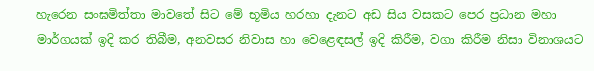හැරෙන සංඝමිත්තා මාවතේ සිට මේ භූමිය හරහා දැනට අඩ සිය වසකට පෙර ප්‍රධාන මහා මාර්ගයක් ඉදි කර තිබීම, අනවසර නිවාස හා වෙළෙඳසල් ඉදි කිරීම, වගා කිරීම නිසා විනාශයට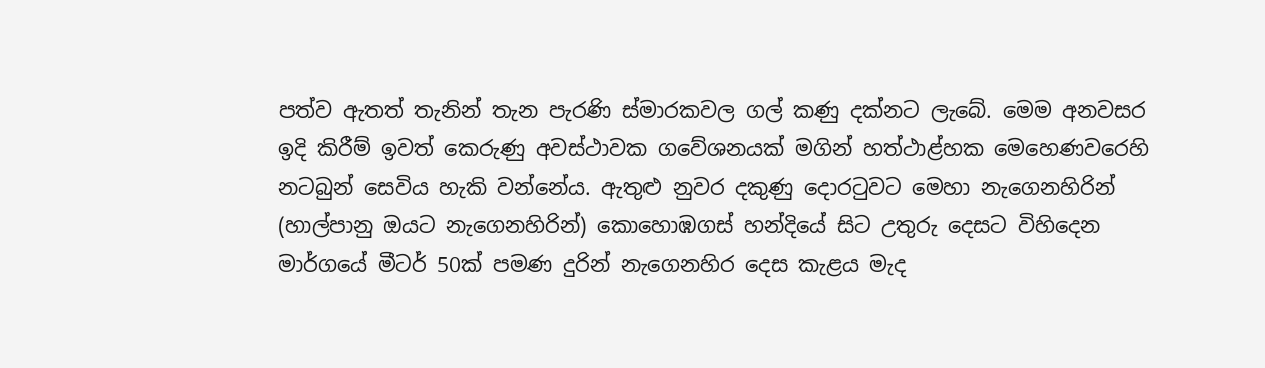පත්ව ඇතත් තැනින් තැන පැරණි ස්මාරකවල ගල් කණු දක්නට ලැබේ. මෙම අනවසර ඉදි කිරීම් ඉවත් කෙරුණු අවස්ථාවක ගවේශනයක් මගින් හත්ථාළ්හක මෙහෙණවරෙහි නටබුන් සෙවිය හැකි වන්නේය. ඇතුළු නුවර දකුණු දොරටුවට මෙහා නැගෙනහිරින් (හාල්පානු ඔයට නැගෙනහිරින්) කොහොඹගස් හන්දියේ සිට උතුරු දෙසට විහිදෙන මාර්ගයේ මීටර් 50ක් පමණ දුරින් නැගෙනහිර දෙස කැළය මැද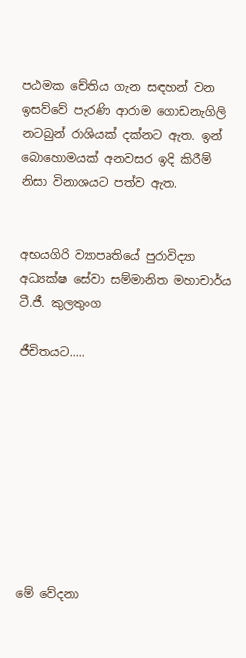පඨමක චේතිය ගැන සඳහන් වන ඉසව්වේ පැරණි ආරාම ගොඩනැගිලි නටබුන් රාශියක් දක්නට ඇත. ඉන් බොහොමයක් අනවසර ඉදි කිරීම් නිසා විනාශයට පත්ව ඇත.


අභයගිරි ව්‍යාපෘතියේ පුරාවිද්‍යා අධ්‍යක්ෂ සේවා සම්මානිත මහාචාර්ය ටී.ජී. කුලතුංග

ජීචිතයට.....









මේ වේදනා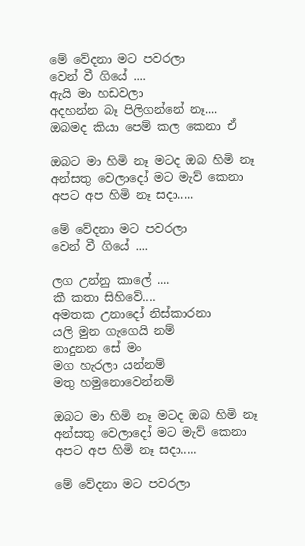මේ වේදනා මට පවරලා
වෙන් වී ගියේ ....
ඇයි මා හඩවලා
අදහන්න බෑ පිලිගන්නේ නෑ....
ඔබමද කියා පෙම් කල කෙනා ඒ

ඔබට මා හිමි නෑ මටද ඔබ හිමි නෑ
අන්සතු වෙලාදෝ මට මැව් කෙනා
අපට අප හිමි නෑ සදා.....

මේ වේදනා මට පවරලා
වෙන් වී ගියේ ....

ලග උන්නු කාලේ ....
කී කතා සිහිවේ....
අමතක උනාදෝ නිස්කාරනා
යලි මුන ගැගෙයි නම්
නාදුනන සේ මං
මග හැරලා යන්නම්
මතු හමුනොවෙන්නම්

ඔබට මා හිමි නෑ මටද ඔබ හිමි නෑ
අන්සතු වෙලාදෝ මට මැව් කෙනා
අපට අප හිමි නෑ සදා.....

මේ වේදනා මට පවරලා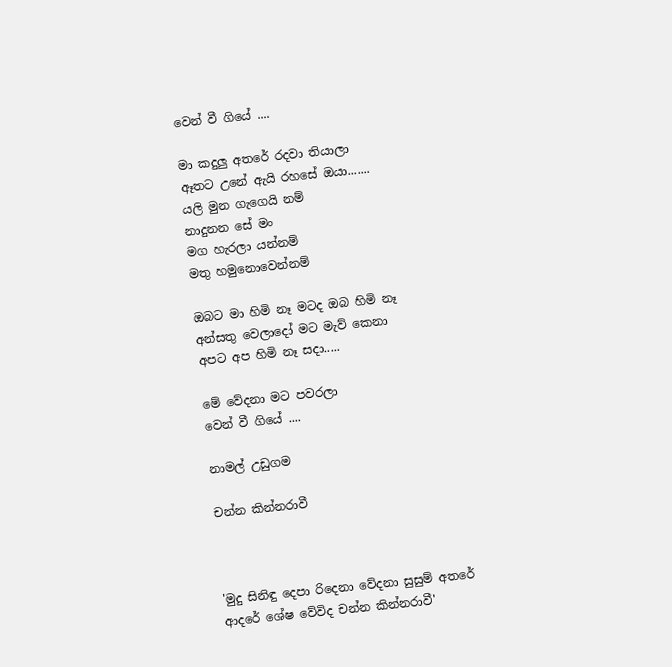වෙන් වී ගියේ ....

මා කදුලු අතරේ රදවා තියාලා
ඈතට උනේ ඇයි රහසේ ඔයා.......
යලි මුන ගැගෙයි නම්
නාදුනන සේ මං
මග හැරලා යන්නම්
මතු හමුනොවෙන්නම්

ඔබට මා හිමි නෑ මටද ඔබ හිමි නෑ
අන්සතු වෙලාදෝ මට මැව් කෙනා
අපට අප හිමි නෑ සදා.....

මේ වේදනා මට පවරලා
වෙන් වී ගියේ ....

නාමල් උඩුගම

චන්න කින්නරාවී



'මුදු සිනිඳු දෙපා රිදෙනා වේදනා සුසුම් අතරේ
ආදරේ ශේෂ වේවිද චන්න කින්නරාවී'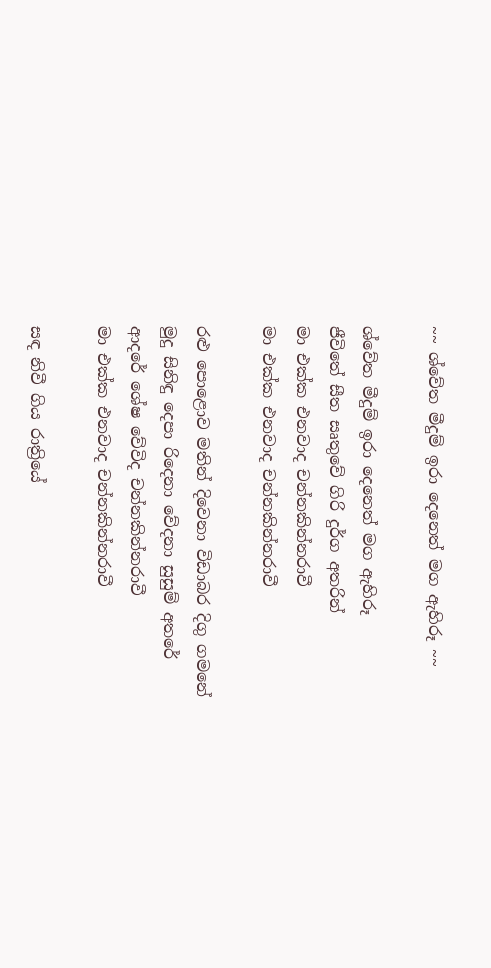~~ ශ්වේත මීදුම් ඉරා දෙනෙත් මග ඇහිරූ ~~

ශ්වේත මීදුම් ඉරා දෙනෙත් මග ඇහිරූ
ජීවිතේ සීත සෘතුවේ ගිරි දුර්ග අතරින්
මා එක්‌ක එනවාද චන්නකින්නරාවී
මා එක්‌ක එනවාද චන්නකින්නරාවී

රළු පොළොව මතින් දිවෙනා විඩාබර දිගු ගමනේ
මුදු සිනිඳු දෙපා රිදෙනා වේදනා සුසුම් අතරේ
ආදරේ ශේෂ වේවිද චන්නකින්නරාවී
මා එක්‌ක එනවාද චන්නකින්නරාවී

සඳ නිවී ගිය රාත්‍රියේ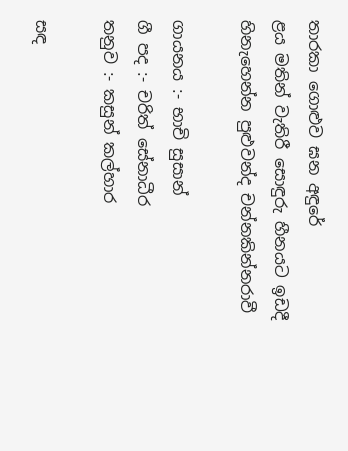තාරකා ගොළුව ඝන අඳුරේ
ළය මතින් වැතිරී සොඳුරු හීනයට ඉඩදී
හිනැහෙන්න පුළුවන්ද චන්නකින්නරාවී

ගායනය :- භාචි සුසාන්
ගී පද :- චරිත් සේනාධීර
තනුව :- කසුන් කල්හාර

සඳ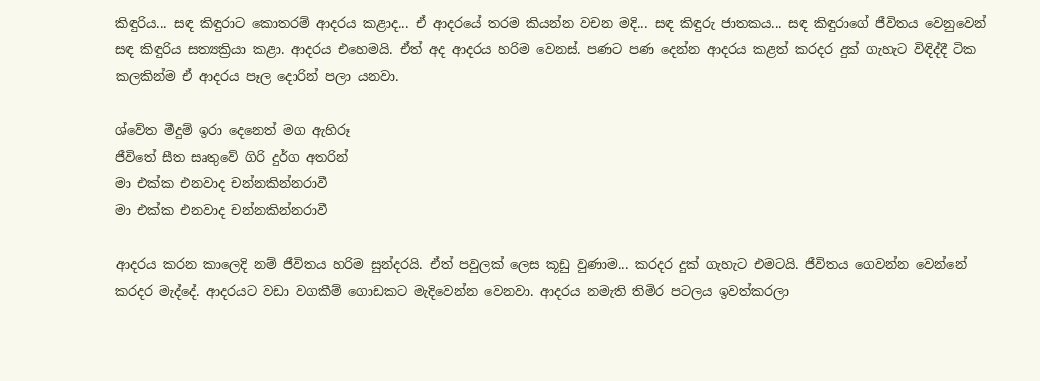කිඳුරිය... සඳ කිඳුරාට කොතරම් ආදරය කළාද... ඒ ආදරයේ තරම කියන්න වචන මදි... සඳ කිඳුරු ජාතකය... සඳ කිඳුරාගේ ජීවිතය වෙනුවෙන් සඳ කිඳුරිය සත්‍යක්‍රියා කළා. ආදරය එහෙමයි. ඒත් අද ආදරය හරිම වෙනස්‌. පණට පණ දෙන්න ආදරය කළත් කරදර දුක්‌ ගැහැට විඳිද්දී ටික කලකින්ම ඒ ආදරය පෑල දොරින් පලා යනවා.

ශ්වේත මීදුම් ඉරා දෙනෙත් මග ඇහිරූ
ජීවිතේ සීත සෘතුවේ ගිරි දුර්ග අතරින්
මා එක්‌ක එනවාද චන්නකින්නරාවී
මා එක්‌ක එනවාද චන්නකින්නරාවී

ආදරය කරන කාලෙදි නම් ජීවිතය හරිම සුන්දරයි. ඒත් පවුලක්‌ ලෙස කූඩු වුණාම... කරදර දුක්‌ ගැහැට එමටයි. ජීවිතය ගෙවන්න වෙන්නේ කරදර මැද්දේ. ආදරයට වඩා වගකීම් ගොඩකට මැදිවෙන්න වෙනවා. ආදරය නමැති තිමිර පටලය ඉවත්කරලා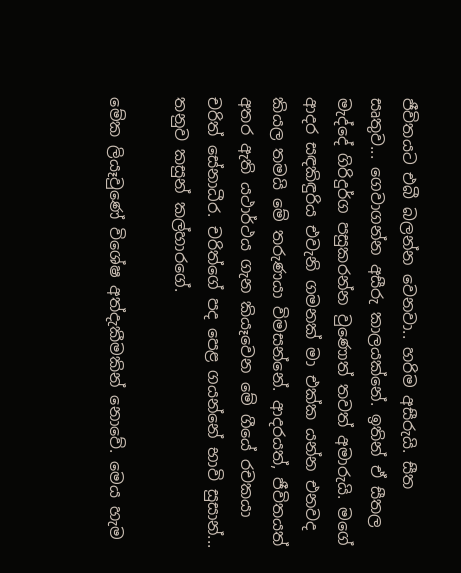ජීවිතයට එබී බලන්න වෙනවා.. හරිම අසීරුයි. සීත සෘතුව... ගෙවාගන්න අසීරු කාලයක්‌නේ. ඉතින් ඒ සීතල මැද්දේ ගිරිදුර්ග පසුකරන්න වුණොත් තවත් අමාරුයි. මගේ ආදර සඳකිඳුරිය එවැනි ගමනක්‌ මා එක්‌ක යන්න එනවද කියල තමයි මේ තරුණයා විමසන්නේ. ආදරයත්, ජීවිතයත් අතර ඇති යථාර්ථය ගැන කියෑවෙන මේ ගීයේ රචකයා චරිත් සේනාධීර. චරිත්ගේ පද පෙළ ගයන්නේ භාවි සුසාන්... තනුව කසුන් කල්හාරගේ.

මේක ලියෑවුණේ විශේෂ අත්දැකීමකින් නොවේ. මෙය හැම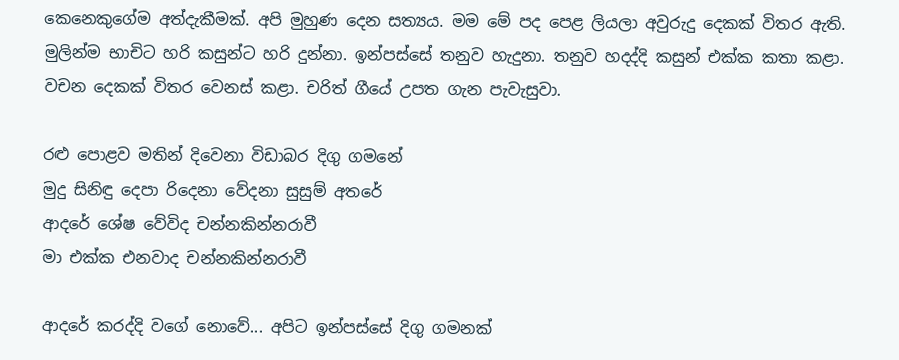කෙනෙකුගේම අත්දැකීමක්‌. අපි මුහුණ දෙන සත්‍යය. මම මේ පද පෙළ ලියලා අවුරුදු දෙකක්‌ විතර ඇති. මුලින්ම භාචිට හරි කසුන්ට හරි දුන්නා. ඉන්පස්‌සේ තනුව හැදුනා. තනුව හදද්දි කසුන් එක්‌ක කතා කළා. වචන දෙකක්‌ විතර වෙනස්‌ කළා. චරිත් ගීයේ උපත ගැන පැවැසුවා.

රළු පොළව මතින් දිවෙනා විඩාබර දිගු ගමනේ
මුදු සිනිඳු දෙපා රිදෙනා වේදනා සුසුම් අතරේ
ආදරේ ශේෂ වේවිද චන්නකින්නරාවී
මා එක්‌ක එනවාද චන්නකින්නරාවී

ආදරේ කරද්දි වගේ නොවේ... අපිට ඉන්පස්‌සේ දිගු ගමනක්‌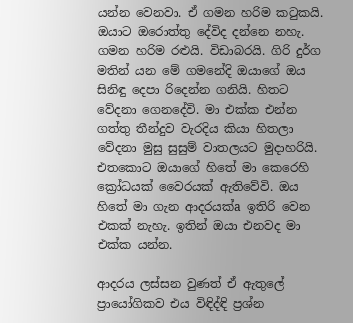යන්න වෙනවා. ඒ ගමන හරිම කටුකයි. ඔයාට ඔරොත්තු දේවිද දන්නෙ නහැ. ගමන හරිම රළුයි. විඩාබරයි. ගිරි දුර්ග මතින් යන මේ ගමනේදි ඔයාගේ ඔය සිනිඳු දෙපා රිදෙන්න ගනියි. හිතට වේදනා ගෙනදේවි. මා එක්‌ක එන්න ගත්තු තීන්දුව වැරදිය කියා හිතලා වේදනා මුසු සුසුම් වාතලයට මුදාහරියි. එතකොට ඔයාගේ හිතේ මා කෙරෙහි ක්‍රෝධයක්‌ වෛරයක්‌ ඇතිවේවි. ඔය හිතේ මා ගැන ආදරයක්‌a ඉතිරි වෙන එකක්‌ නැහැ. ඉතින් ඔයා එනවද මා එක්‌ක යන්න.

ආදරය ලස්‌සන වුණත් ඒ ඇතුලේ ප්‍රායෝගිකව එය විඳිද්ඳි ප්‍රශ්න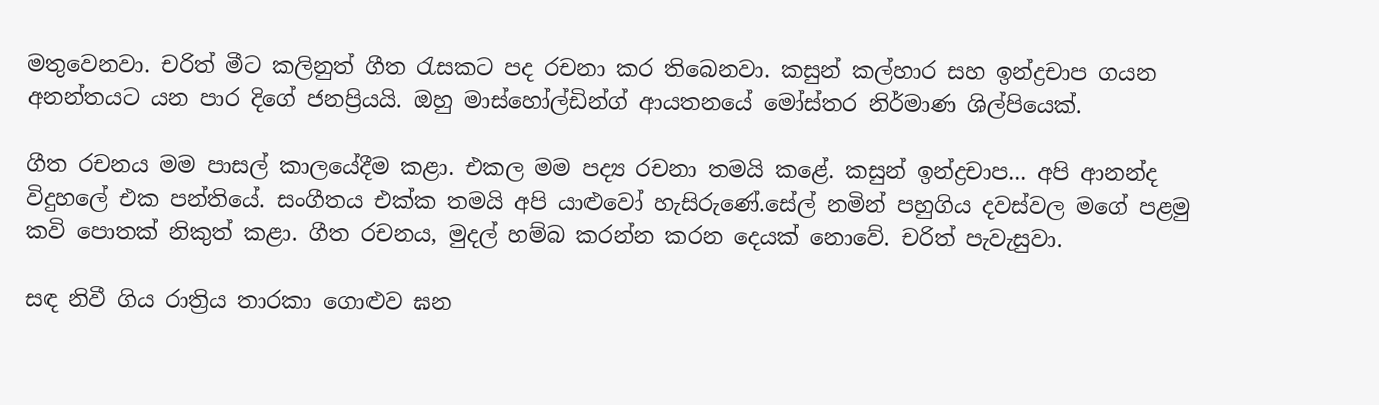මතුවෙනවා. චරිත් මීට කලිනුත් ගීත රැසකට පද රචනා කර තිබෙනවා. කසුන් කල්හාර සහ ඉන්ද්‍රචාප ගයන අනන්තයට යන පාර දිගේ ජනප්‍රියයි. ඔහු මාස්‌හෝල්ඩින්ග් ආයතනයේ මෝස්‌තර නිර්මාණ ශිල්පියෙක්‌.

ගීත රචනය මම පාසල් කාලයේදීම කළා. එකල මම පද්‍ය රචනා තමයි කළේ. කසුන් ඉන්ද්‍රචාප... අපි ආනන්ද විදුහලේ එක පන්තියේ. සංගීතය එක්‌ක තමයි අපි යාළුවෝ හැසිරුණේ.සේල් නමින් පහුගිය දවස්‌වල මගේ පළමු කවි පොතක්‌ නිකුත් කළා. ගීත රචනය, මුදල් හම්බ කරන්න කරන දෙයක්‌ නොවේ. චරිත් පැවැසුවා.

සඳ නිවී ගිය රාත්‍රිය තාරකා ගොළුව ඝන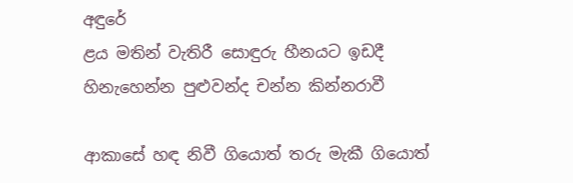අඳුරේ
ළය මතින් වැතිරී සොඳුරු හීනයට ඉඩදී
හිනැහෙන්න පුළුවන්ද චන්න කින්නරාවී

ආකාසේ හඳ නිවී ගියොත් තරු මැකී ගියොත්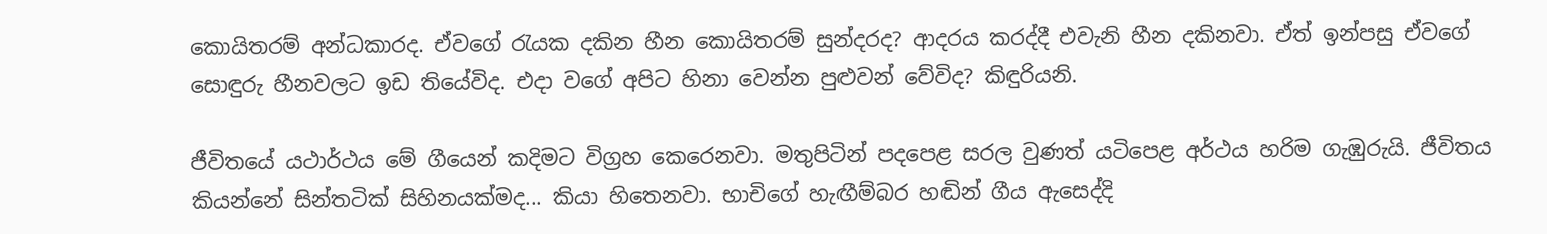කොයිතරම් අන්ධකාරද. ඒවගේ රැයක දකින හීන කොයිතරම් සුන්දරද? ආදරය කරද්දී එවැනි හීන දකිනවා. ඒත් ඉන්පසු ඒවගේ සොඳුරු හීනවලට ඉඩ තියේවිද. එදා වගේ අපිට හිනා වෙන්න පුළුවන් වේවිද? කිඳුරියනි.

ජීවිතයේ යථාර්ථය මේ ගීයෙන් කදිමට විග්‍රහ කෙරෙනවා. මතුපිටින් පදපෙළ සරල වුණත් යටිපෙළ අර්ථය හරිම ගැඹුරුයි. ජීවිතය කියන්නේ සින්තටික්‌ සිහිනයක්‌මද... කියා හිතෙනවා. භාචිගේ හැඟීම්බර හඬින් ගීය ඇසෙද්දි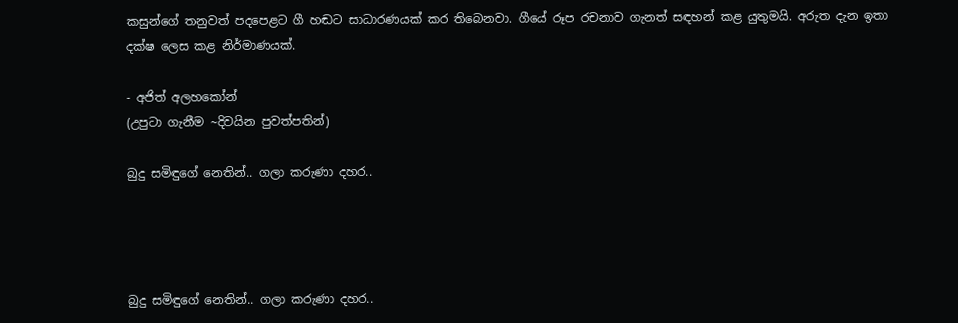කසුන්ගේ තනුවත් පදපෙළට ගී හඬට සාධාරණයක්‌ කර තිබෙනවා. ගීයේ රූප රචනාව ගැනත් සඳහන් කළ යුතුමයි. අරුත දැන ඉතා දක්‌ෂ ලෙස කළ නිර්මාණයක්‌.

- අජිත් අලහකෝන්
(උපුටා ගැනීම ~දිවයින පුවත්පතින්)

බුදු සමිඳුගේ නෙතින්.. ගලා කරුණා දහර..




බුදු සමිඳුගේ නෙතින්.. ගලා කරුණා දහර..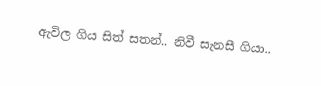ඇවිල ගිය සිත් සතන්.. නිවී සැනසී ගියා..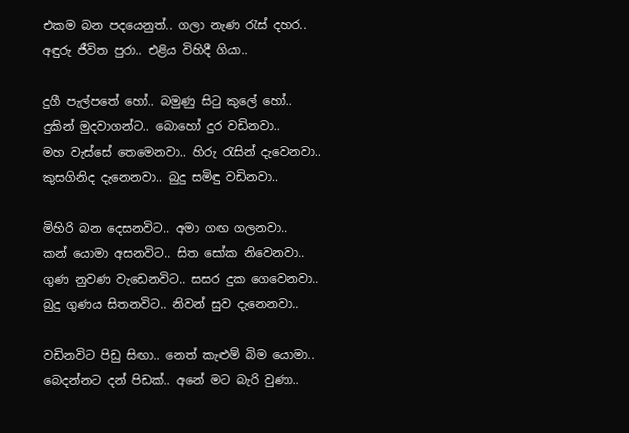එකම බන පදයෙනුත්.. ගලා නැණ රැස් දහර..
අඳුරු ජීවිත පුරා.. එළිය විහිදී ගියා..

දුගී පැල්පතේ හෝ.. බමුණු සිටු කුලේ හෝ..
දුකින් මුදවාගන්ට.. බොහෝ දුර වඩිනවා..
මහ වැස්සේ තෙමෙනවා.. හිරු රැසින් දැවෙනවා..
කුසගිනිද දැනෙනවා.. බුදු සමිඳු වඩිනවා..

මිහිරි බන දෙසනවිට.. අමා ගඟ ගලනවා..
කන් යොමා අසනවිට.. සිත සෝක නිවෙනවා..
ගුණ නුවණ වැඩෙනවිට.. සසර දුක ගෙවෙනවා..
බුදු ගුණය සිතනවිට.. නිවන් සුව දැනෙනවා..

වඩිනවිට පිඩු සිඟා.. නෙත් කැළුම් බිම යොමා..
බෙදන්නට දන් පිඩක්.. අනේ මට බැරි වුණා..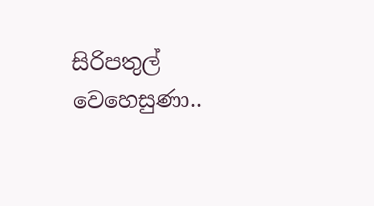සිරිපතුල් වෙහෙසුණා..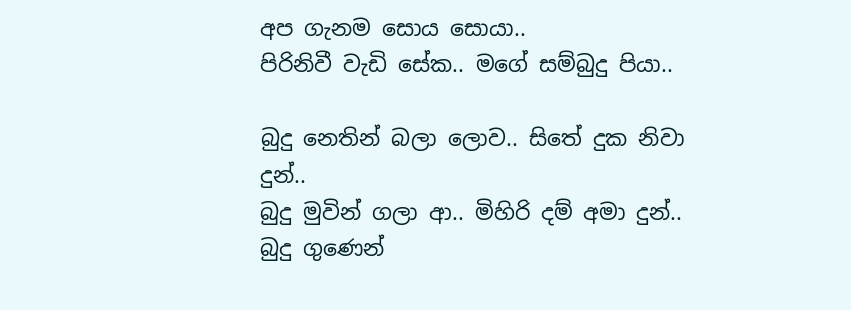අප ගැනම සොය සොයා..
පිරිනිවී වැඩි සේක.. මගේ සම්බුදු පියා..

බුදු නෙතින් බලා ලොව.. සිතේ දුක නිවා දුන්..
බුදු මුවින් ගලා ආ.. මිහිරි දම් අමා දුන්..
බුදු ගුණෙන්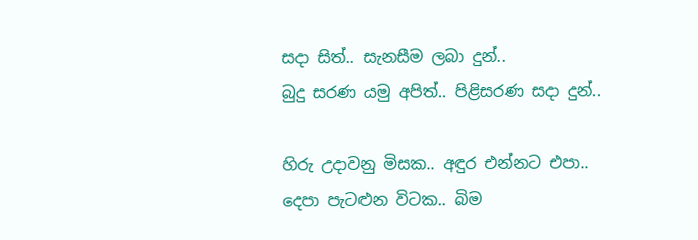සදා සිත්.. සැනසීම ලබා දුන්..
බුදු සරණ යමු අපිත්.. පිළිසරණ සදා දුන්..

හිරු උදාවනු මිසක.. අඳුර එන්නට එපා..
දෙපා පැටළුන විටක.. බිම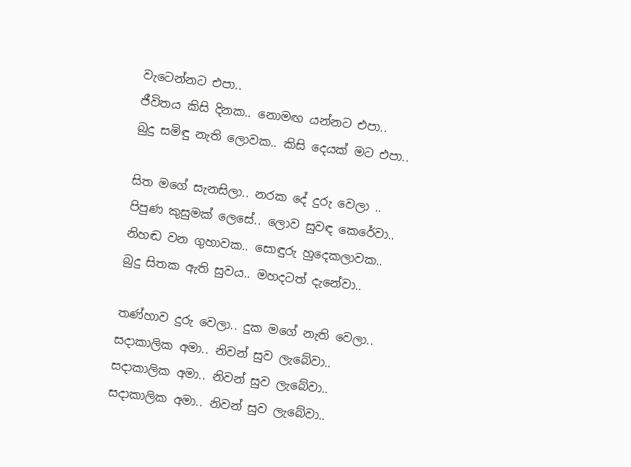වැටෙන්නට එපා..
ජීවිතය කිසි දිනක.. නොමඟ යන්නට එපා..
බුදු සමිඳු නැති ලොවක.. කිසි දෙයක් මට එපා..

සිත මගේ සැනසිලා.. නරක දේ දුරු වෙලා ..
පිපුණ කුසුමක් ලෙසේ.. ලොව සුවඳ කෙරේවා..
නිහඬ වන ගුහාවක.. සොඳුරු හුදෙකලාවක..
බුදු සිතක ඇති සුවය.. මහදටත් දැනේවා..

තණ්හාව දුරු වෙලා.. දුක මගේ නැති වෙලා..
සදාකාලික අමා.. නිවන් සුව ලැබේවා..
සදාකාලික අමා.. නිවන් සුව ලැබේවා..
සදාකාලික අමා.. නිවන් සුව ලැබේවා..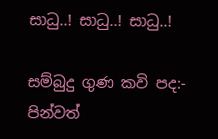සාධු..! සාධු..! සාධු..!

සම්බුදු ගුණ කවි පද:- පින්වත්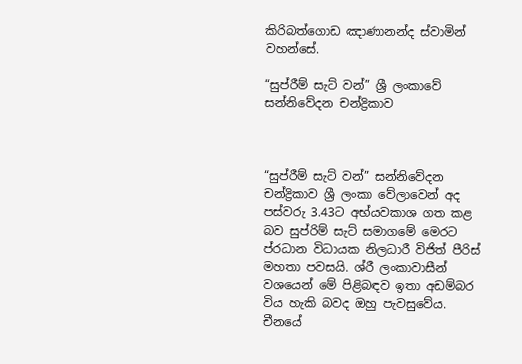කිරිබත්ගොඩ ඤාණානන්ද ස්වාමින් වහන්සේ.

“සුප්රීම් සැට් වන්” ශ්‍රී ලංකාවේ සන්නිවේදන චන්ද්‍රිකාව



“සුප්රීම් සැට් වන්” සන්නිවේදන චන්ද්‍රිකාව ශ්‍රී ලංකා වේලාවෙන් අද පස්වරු 3.43ට අභ්යවකාශ ගත කළ බව සුප්රිම් සැට් සමාගමේ මෙරට ප්රධාන විධායක නිලධාරී විජිත් පීරිස් මහතා පවසයි. ශ්රී ලංකාවාසීන් වශයෙන් මේ පිළිබඳව ඉතා අඩම්බර විය හැකි බවද ඔහු පැවසුවේය. චීනයේ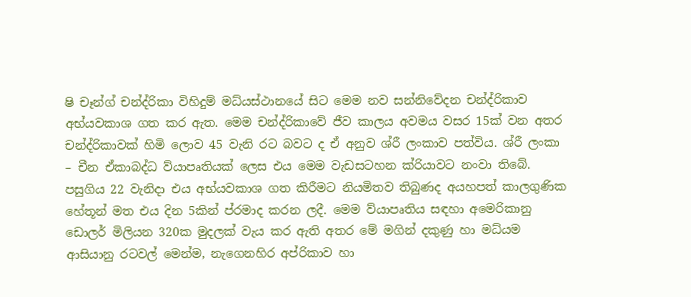ෂි චෑන්ග් චන්ද්රිකා විහිදුම් මධ්යස්ථානයේ සිට මෙම නව සන්නිවේදන චන්ද්රිකාව අභ්යවකාශ ගත කර ඇත. මෙම චන්ද්රිකාවේ ජීව කාලය අවමය වසර 15ක් වන අතර චන්ද්රිකාවක් හිමි ලොව 45 වැනි රට බවට ද ඒ අනුව ශ්රී ලංකාව පත්විය. ශ්රී ලංකා – චීන ඒකාබද්ධ ව්යාපෘතියක් ලෙස එය මෙම වැඩසටහන ක්රියාවට නංවා තිබේ. පසුගිය 22 වැනිදා එය අභ්යවකාශ ගත කිරීමට නියමිතව තිබුණද අයහපත් කාලගුණික හේතූන් මත එය දින 5කින් ප්රමාද කරන ලදී. මෙම ව්යාපෘතිය සඳහා අමෙරිකානු ඩොලර් මිලියන 320ක මුදලක් වැය කර ඇති අතර මේ මගින් දකුණු හා මධ්යම ආසියානු රටවල් මෙන්ම, නැගෙනහිර අප්රිකාව හා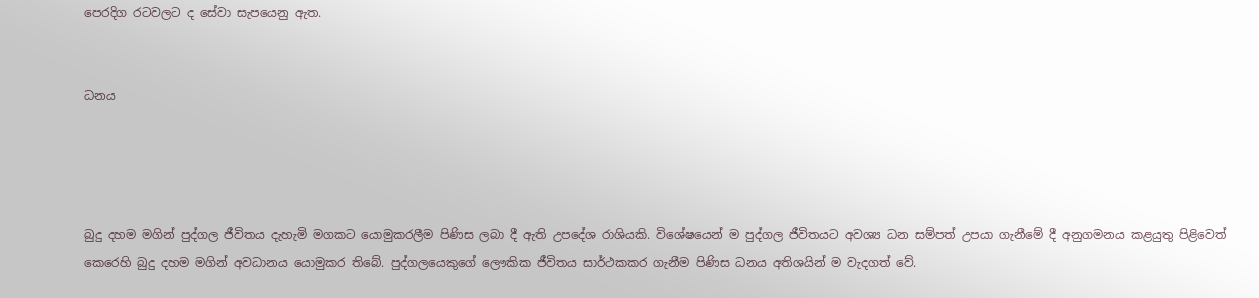පෙරදිග රටවලට ද සේවා සැපයෙනු ඇත.


ධනය




බුදු දහම මගින් පුද්ගල ජීවිතය දැහැමි මගකට යොමුකරලීම පිණිස ලබා දී ඇති උපදේශ රාශියකි. විශේෂයෙන් ම පුද්ගල ජීවිතයට අවශ්‍ය ධන සම්පත් උපයා ගැනීමේ දී අනුගමනය කළයුතු පිළිවෙත් කෙරෙහි බුදු දහම මගින් අවධානය යොමුකර තිබේ. පුද්ගලයෙකුගේ ලෞකික ජීවිතය සාර්ථකකර ගැනීම පිණිස ධනය අතිශයින් ම වැදගත් වේ.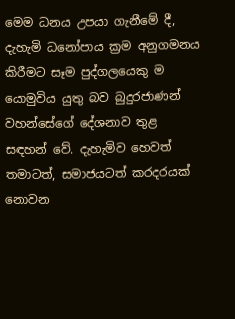මෙම ධනය උපයා ගැනීමේ දී, දැහැමි ධනෝපාය ක්‍රම අනුගමනය කිරීමට සෑම පුද්ගලයෙකු ම යොමුවිය යුතු බව බුදුරජාණන් වහන්සේගේ දේශනාව තුළ සඳහන් වේ. දැහැමිව හෙවත් තමාටත්, සමාජයටත් කරදරයක් නොවන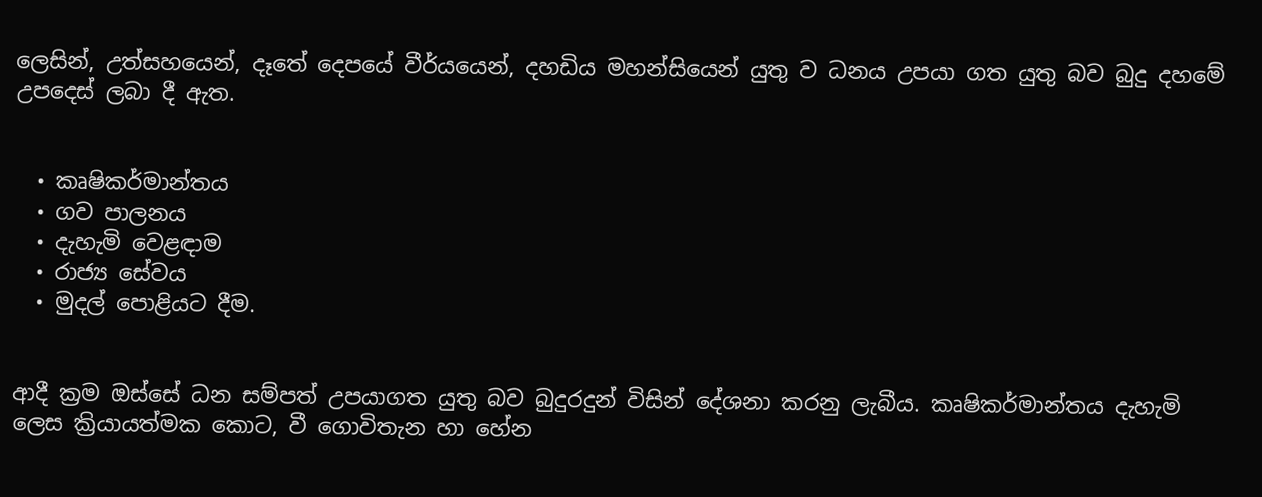ලෙසින්, උත්සහයෙන්, දෑතේ දෙපයේ වීර්යයෙන්, දහඩිය මහන්සියෙන් යුතු ව ධනය උපයා ගත යුතු බව බුදු දහමේ උපදෙස් ලබා දී ඇත.


  • කෘෂිකර්මාන්තය
  • ගව පාලනය
  • දැහැමි වෙළඳාම
  • රාජ්‍ය සේවය
  • මුදල් පොළියට දීම.


ආදී ක්‍රම ඔස්සේ ධන සම්පත් උපයාගත යුතු බව බුදුරදුන් විසින් දේශනා කරනු ලැබීය. කෘෂිකර්මාන්තය දැහැමි ලෙස ක්‍රියායත්මක කොට, වී ගොවිතැන හා හේන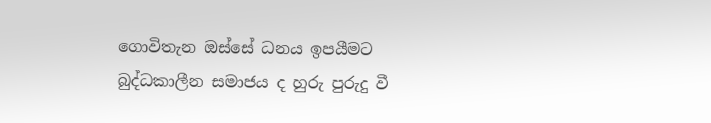ගොවිතැන ඔස්සේ ධනය ඉපයීමට බුද්ධකාලීන සමාජය ද හුරු පුරුදු වී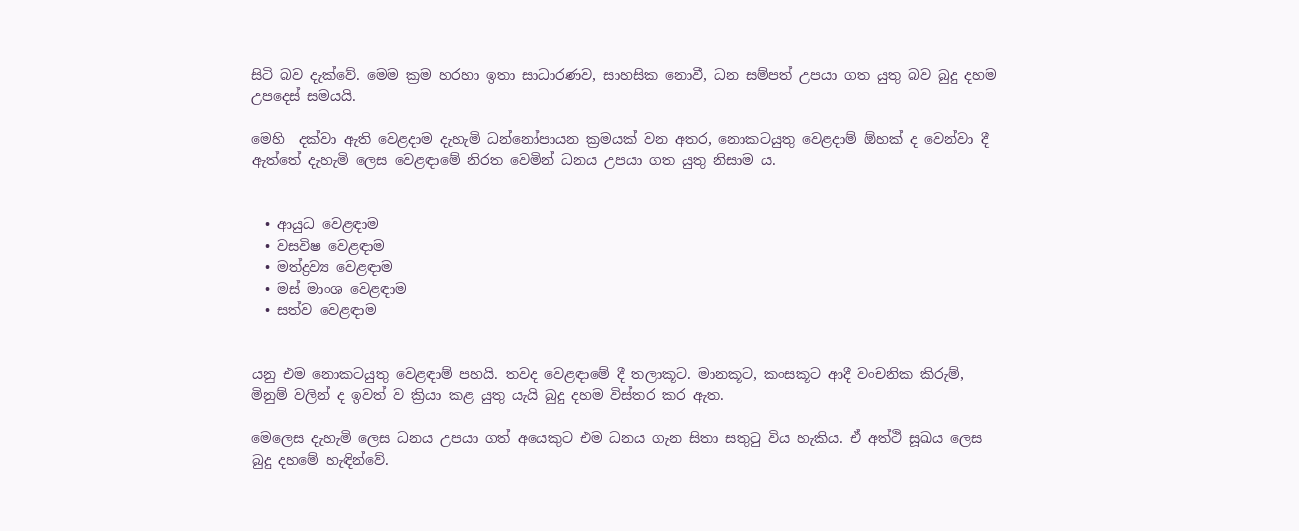සිටි බව දැක්වේ. මෙම ක්‍රම හරහා ඉතා සාධාරණව, සාහසික නොවී, ධන සම්පත් උපයා ගත යුතු බව බුදු දහම උපදෙස් සමයයි.

මෙහි  දක්වා ඇති වෙළදාම දැහැමි ධන්නෝපායන ක්‍රමයක් වන අතර, නොකටයුතු වෙළදාම් ඕහක් ද වෙන්වා දී ඇත්තේ දැහැමි ලෙස වෙළඳාමේ නිරත වෙමින් ධනය උපයා ගත යුතු නිසාම ය.


  • ආයුධ වෙළඳාම
  • වසවිෂ වෙළඳාම
  • මත්ද්‍රව්‍ය වෙළඳාම
  • මස් මාංශ වෙළඳාම
  • සත්ව වෙළඳාම


යනු එම නොකටයුතු වෙළඳාම් පහයි. තවද වෙළඳාමේ දී තලාකූට. මානකූට, කංසකූට ආදී වංචනික කිරුම්, මිනුම් වලින් ද ඉවත් ව ක්‍රියා කළ යුතු යැයි බුදු දහම විස්තර කර ඇත.

මෙලෙස දැහැමි ලෙස ධනය උපයා ගත් අයෙකුට එම ධනය ගැන සිතා සතු‍ටු විය හැකිය. ඒ අත්ථි සූඛය ලෙස බුදු දහමේ හැඳින්වේ.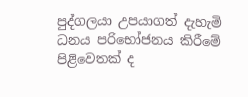පුද්ගලයා උපයාගත් දැහැමි ධනය පරිභෝජනය කිරීමේ පිළිවෙතක් ද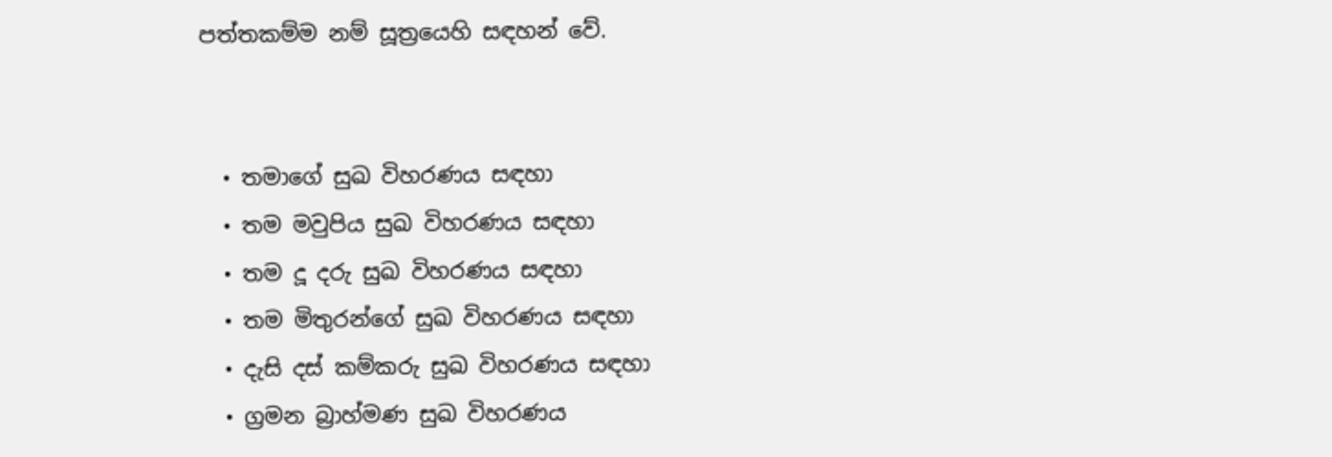පත්තකම්ම නම් සූත්‍රයෙහි සඳහන් වේ.


  • තමාගේ සුඛ විහරණය සඳහා
  • තම මවුපිය සුඛ විහරණය සඳහා
  • තම දූ දරු සුඛ විහරණය සඳහා
  • තම මිතුරන්ගේ සුඛ විහරණය සඳහා
  • දැසි දස් කම්කරු සුඛ විහරණය සඳහා
  • ග්‍රමන බ්‍රාහ්මණ සුඛ විහරණය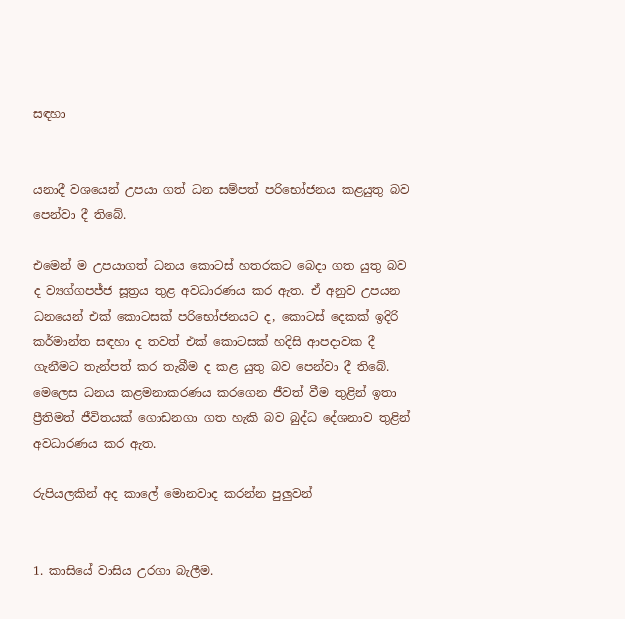සඳහා


යනාදී වශයෙන් උපයා ගත් ධන සම්පත් පරිභෝජනය කළයුතු බව පෙන්වා දී තිබේ.

එමෙන් ම උපයාගත් ධනය කොටස් හතරකට බෙදා ගත යුතු බව ද ව්‍යග්ගපජ්ජ සූත්‍රය තුළ අවධාරණය කර ඇත. ඒ අනුව උපයන ධනයෙන් එක් කොටසක් පරිභෝජනයට ද, කොටස් දෙකක් ඉදිරි කර්මාන්ත සඳහා ද තවත් එක් කොටසක් හදිසි ආපදාවක දී ගැනීමට තැන්පත් කර තැබීම ද කළ යුතු බව පෙන්වා දී තිබේ. මෙලෙස ධනය කළමනාකරණය කරගෙන ජීවත් වීම තුළින් ඉතා ප්‍රීතිමත් ජීවිතයක් ගොඩනගා ගත හැකි බව බුද්ධ දේශනාව තුළින් අවධාරණය කර ඇත.

රුපියලකින් අද කාලේ මොනවාද කරන්න පුලුවන්


1. කාසියේ වාසිය උරගා බැලීම.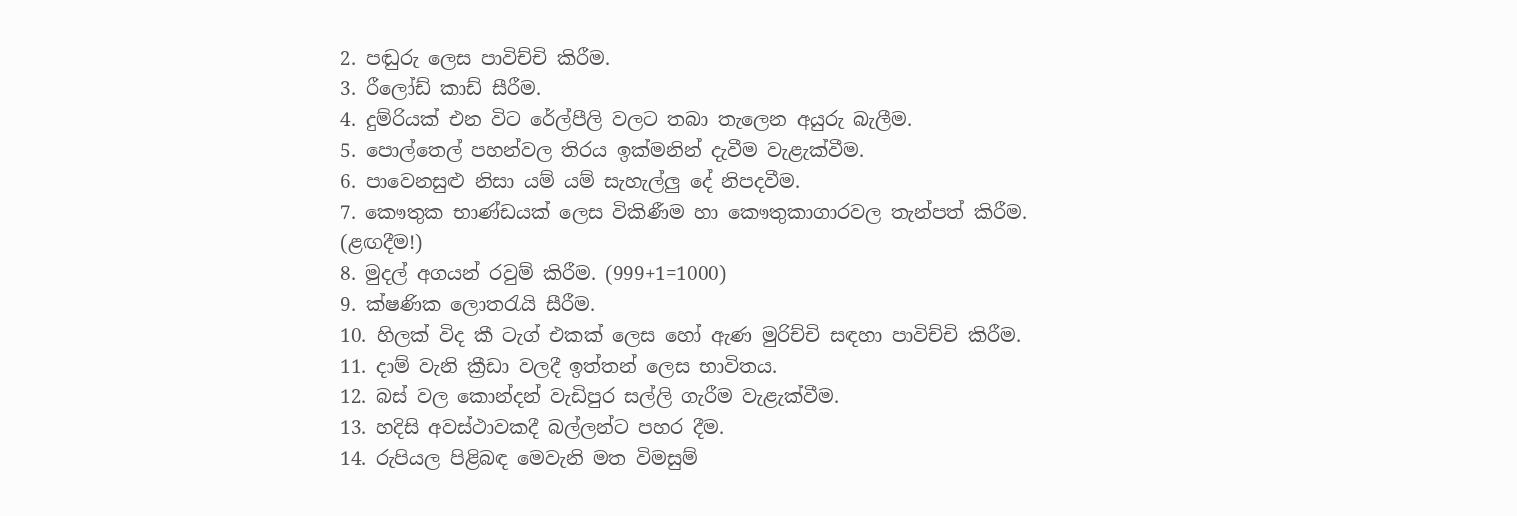2. පඬුරු ලෙස පාවිච්චි කිරීම.
3. රීලෝඩ් කාඩ් සීරීම.
4. දුම්රියක් එන විට රේල්පීලි වලට තබා තැලෙන අයුරු බැලීම.
5. පොල්තෙල් පහන්වල තිරය ඉක්මනින් දැවීම වැළැක්වීම.
6. පාවෙනසුළු නිසා යම් යම් සැහැල්ලු දේ නිපදවීම.
7. කෞතුක භාණ්ඩයක් ලෙස විකිණීම හා කෞතුකාගාරවල තැන්පත් කිරීම. (ළඟදීම!)
8. මුදල් අගයන් රවුම් කිරීම. (999+1=1000)
9. ක්ෂණික ලොතරැයි සීරීම.
10. හිලක් විද කී ටැග් එකක් ලෙස හෝ ඇණ මුරිච්චි සඳහා පාවිච්චි කිරීම.
11. දාම් වැනි ක්‍රීඩා වලදී ඉත්තන් ලෙස භාවිතය.
12. බස් වල කොන්දන් වැඩිපුර සල්ලි ගැරීම වැළැක්වීම.
13. හදිසි අවස්ථාවකදී බල්ලන්ට පහර දීම.
14. රුපියල පිළිබඳ මෙවැනි මත විමසුම්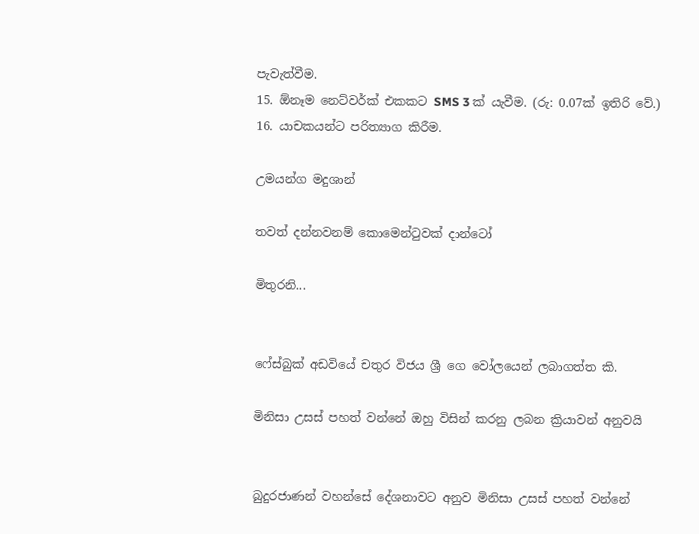පැවැත්වීම.
15. ඕනෑම නෙට්වර්ක් එකකට SMS 3 ක් යැවීම. (රු: 0.07ක් ඉතිරි වේ.)
16. යාචකයන්ට පරිත්‍යාග කිරීම.

උමයන්ග මදුශාන්

තවත් දන්නවනම් කොමෙන්‍ටුවක් දාන්ටෝ

මිතුරනි...


ෆේස්බුක් අඩවියේ චතුර විජය ශ්‍රී ගෙ වෝලයෙන් ලබාගත්ත කි.

මිනිසා උසස් පහත් වන්නේ ඔහු විසින් කරනු ලබන ක්‍රියාවන් අනුවයි


බුදුරජාණන් වහන්සේ දේශනාවට අනුව මිනිසා උසස් පහත් වන්නේ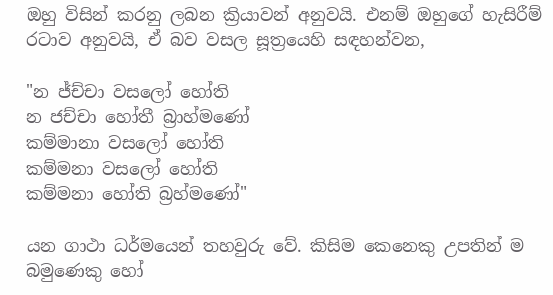ඔහු විසින් කරනු ලබන ක්‍රියාවන් අනුවයි. එනම් ඔහුගේ හැසිරීම් රටාව අනුවයි, ඒ බව වසල සූත්‍රයෙහි සඳහන්වන,

"න ජ්ච්චා වසලෝ හෝති
න ජච්චා හෝතී බ්‍රාහ්මණෝ
කම්මානා වසලෝ හෝති
කම්මනා වසලෝ හෝති
කම්මනා හෝති බ්‍රහ්මණෝ"

යන ගාථා ධර්මයෙන් තහවුරු වේ. කිසිම කෙනෙකු උපතින් ම බමුණෙකු හෝ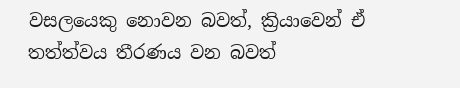වසලයෙකු නොවන බවත්, ක්‍රියාවෙන් ඒ තත්ත්වය තීරණය වන බවත්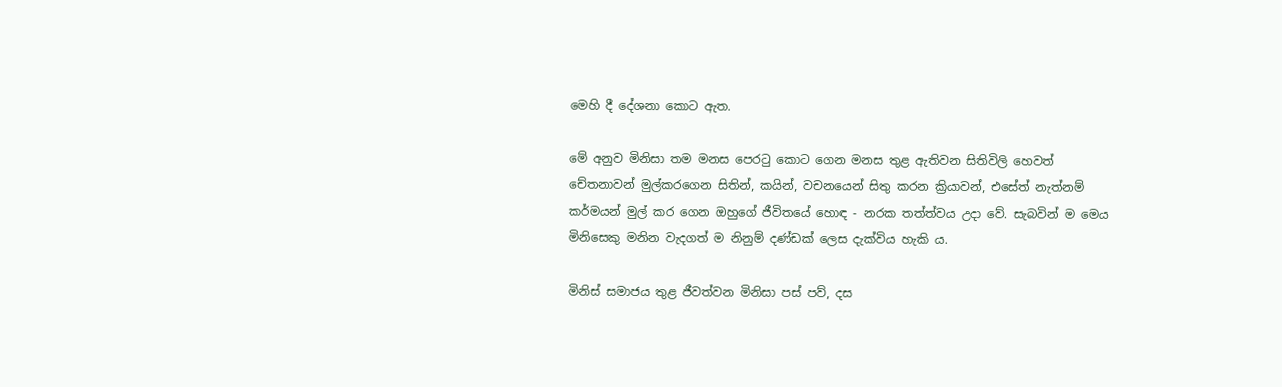මෙහි දී දේශනා කොට ඇත.

මේ අනුව මිනිසා තම මනස පෙර‍ටු කොට ගෙන මනස තුළ ඇතිවන සිතිවිලි හෙවත් චේතනාවන් මුල්කරගෙන සිතින්, කයින්, වචනයෙන් සිතු කරන ක්‍රියාවන්, එසේත් නැත්නම් කර්මයන් මුල් කර ගෙන ඔහුගේ ජීවිතයේ හොඳ - නරක තත්ත්වය උදා වේ. සැබවින් ම මෙය මිනිසෙකු මනින වැදගත් ම නිනුම් දණ්ඩක් ලෙස දැක්විය හැකි ය.

මිනිස් සමාජය තුළ ජීවත්වන මිනිසා පස් පව්, දස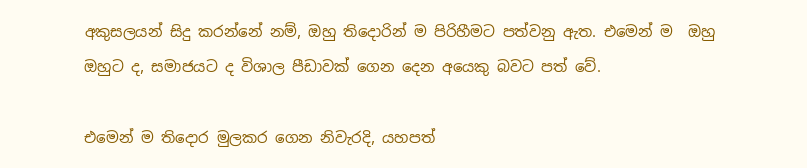අකුසලයන් සිදු කරන්නේ නම්, ඔහු තිදොරින් ම පිරිහීමට පත්වනු ඇත. එමෙන් ම  ඔහු  ඔහුට ද, සමාජයට ද විශාල පීඩාවක් ගෙන දෙන අයෙකු බවට පත් වේ.

එමෙන් ම තිදොර මුලකර ගෙන නිවැරදි, යහපත්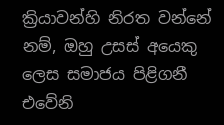ක්‍රියාවන්හි නිරත වන්නේ නම්, ඔහු උසස් අයෙකු ලෙස සමාජය පිළිගනී එවේනි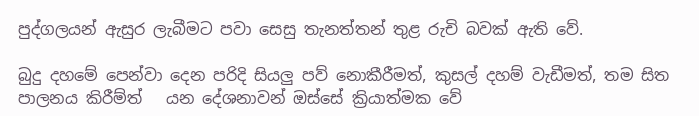පුද්ගලයන් ඇසුර ලැබීමට පවා සෙසු තැනත්තන් තුළ රුචි බවක් ඇති වේ.

බුදු දහමේ පෙන්වා දෙන පරිදි සියලු පව් නොකීරීමත්, කුසල් දහම් වැඩීමත්, තම සිත පාලනය කිරීම්ත්   යන දේශනාවන් ඔස්සේ ක්‍රියාත්මක වේ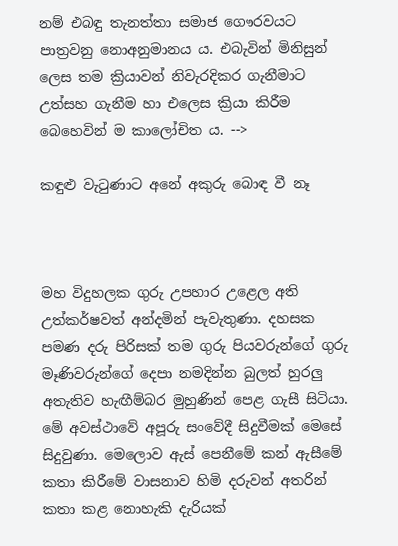නම් එබඳු තැනත්තා සමාජ ගෞරවයට පාත්‍රවනු නොඅනුමානය ය. එබැවින් මිනිසුන් ලෙස තම ක්‍රියාවන් නිවැරදිකර ගැනීමාට උත්සහ ගැනීම හා එලෙස ක්‍රියා කිරීම බෙහෙවින් ම කාලෝචිත ය. -->

කඳුළු වැ‍ටුණාට අනේ අකුරු බොඳ වී නෑ



මහ විදුහලක ගුරු උපහාර උළෙල අති උත්කර්ෂවත් අන්දමින් පැවැතුණා. දහසක පමණ දරු පිරිසක් තම ගුරු පියවරුන්ගේ ගුරු මෑණිවරුන්ගේ දෙපා නමදින්න බුලත් හුරලු අතැතිව හැඟීම්බර මුහුණින් පෙළ ගැසී සිටියා. මේ අවස්ථාවේ අපූරු සංවේදී සිදුවීමක් මෙසේ සිදුවුණා. මෙලොව ඇස් පෙනීමේ කන් ඇසීමේ කතා කිරීමේ වාසනාව හිමි දරුවන් අතරින් කතා කළ නොහැකි දැරියක්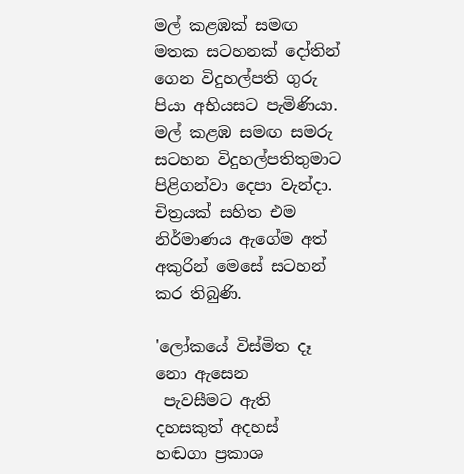මල් කළඹක් සමඟ මතක සටහනක් දෝතින් ගෙන විදුහල්පති ගුරු පියා අභියසට පැමිණියා. මල් කළඹ සමඟ සමරු සටහන විදුහල්පතිතුමාට පිළිගන්වා දෙපා වැන්දා. චිත්‍රයක් සහිත එම නිර්මාණය ඇගේම අත් අකුරින් මෙසේ සටහන් කර තිබුණි.

'ලෝකයේ විස්මිත දෑ නො ඇසෙන
 පැවසීමට ඇති දහසකුත් අදහස්
හඬගා ප්‍රකාශ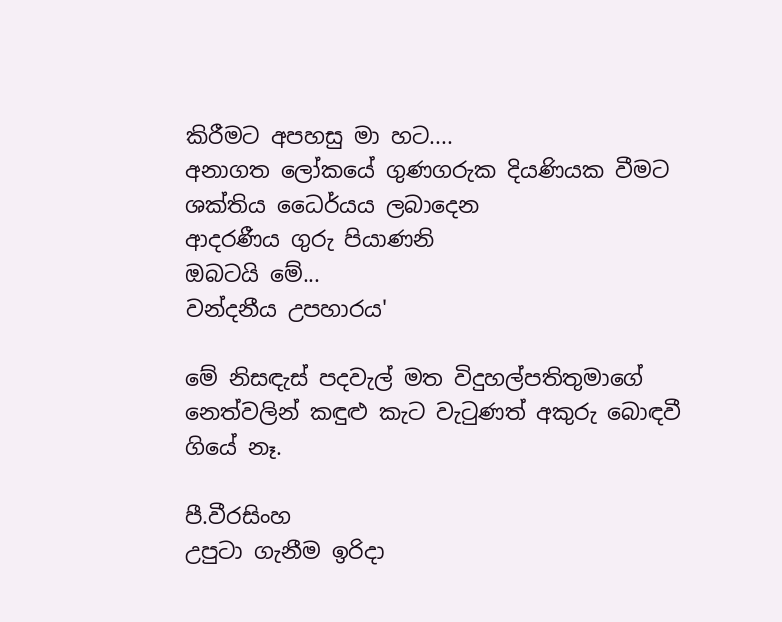කිරීමට අපහසු මා හට....
අනාගත ලෝකයේ ගුණගරුක දියණියක වීමට
ශක්තිය ධෛර්යය ලබාදෙන
ආදරණීය ගුරු පියාණනි
ඔබටයි මේ...
වන්දනීය උපහාරය'

මේ නිසඳැස් පදවැල් මත විදුහල්පතිතුමාගේ නෙත්වලින් කඳුළු කැට වැ‍ටුණත් අකුරු බොඳවී ගියේ නෑ.

පී.වීරසිංහ
උපුටා ගැනීම ඉරිදා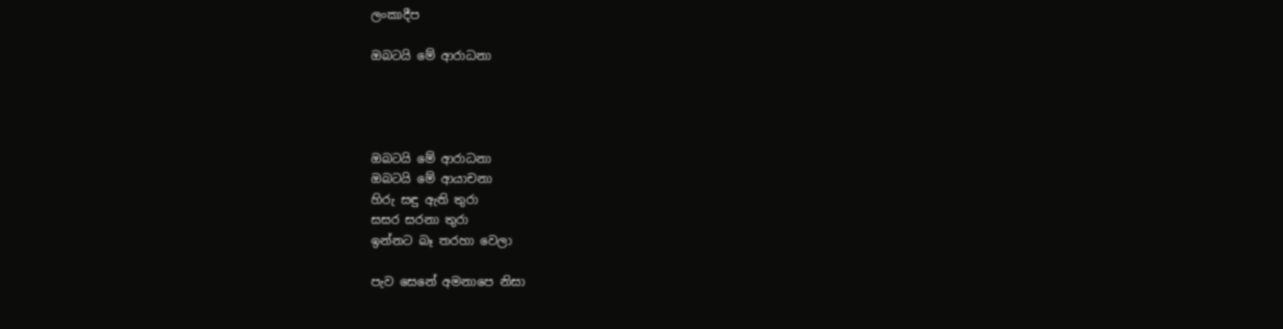ලංකාදීප

ඔබටයි මේ ආරාධනා




ඔබටයි මේ ආරාධනා
ඔබටයි මේ ආයාචනා
හිරු සඳු ඇති තුරා
සසර සරනා තුරා
ඉන්නට බෑ තරහා වෙලා

පැව සෙනේ අමනාපෙ නිසා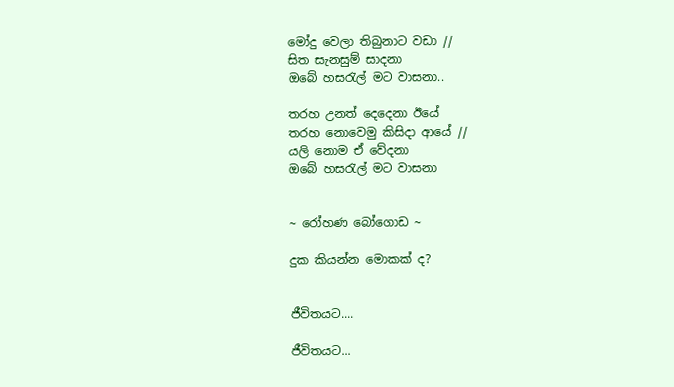මෝදු වෙලා තිබුනාට වඩා //
සිත සැනසුම් සාදනා
ඔබේ හසරැල් මට වාසනා..

තරහ උනත් දෙදෙනා ඊයේ
තරහ නොවෙමු කිසිදා ආයේ //
යලි නොම ඒ වේදනා
ඔබේ හසරැල් මට වාසනා


~ රෝහණ බෝගොඩ ~

දුක කියන්න මොකක් ද?


ජීවිතයට....

ජීවිතයට...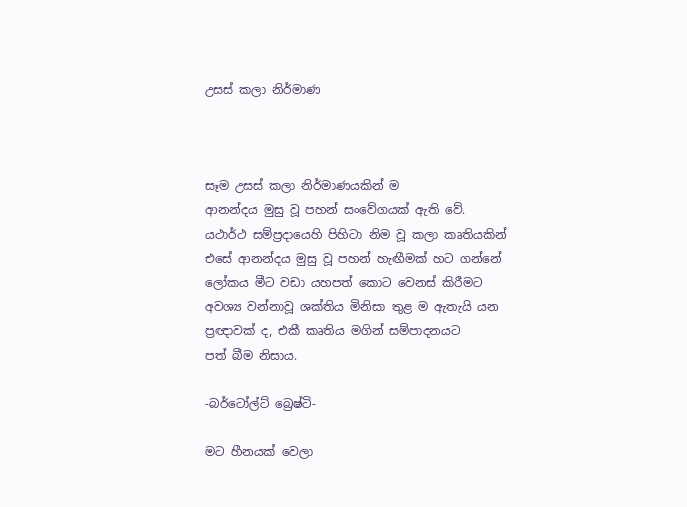උසස් කලා නිර්මාණ



සෑම උසස් කලා නිර්මාණයකින් ම
ආනන්දය මුසු වූ පහන් සංවේගයක් ඇති වේ.
යථාර්ථ සම්ප්‍රදායෙහි පිහිටා නිම වූ කලා කෘතියකින්
එසේ ආනන්දය මුසු වූ පහන් හැඟීමක් හට ගන්නේ
ලෝකය මීට වඩා යහපත් කොට වෙනස් කිරීමට
අවශ්‍ය වන්නාවූ ශක්තිය මිනිසා තුළ ම ඇතැයි යන
ප්‍රඥාවක් ද, එකී කෘතිය මගින් සම්පාදනයට
පත් බීම නිසාය.

-බර්ටෝල්ට් බ්‍රෙෂ්ටි-

මට හීනයක්‌ වෙලා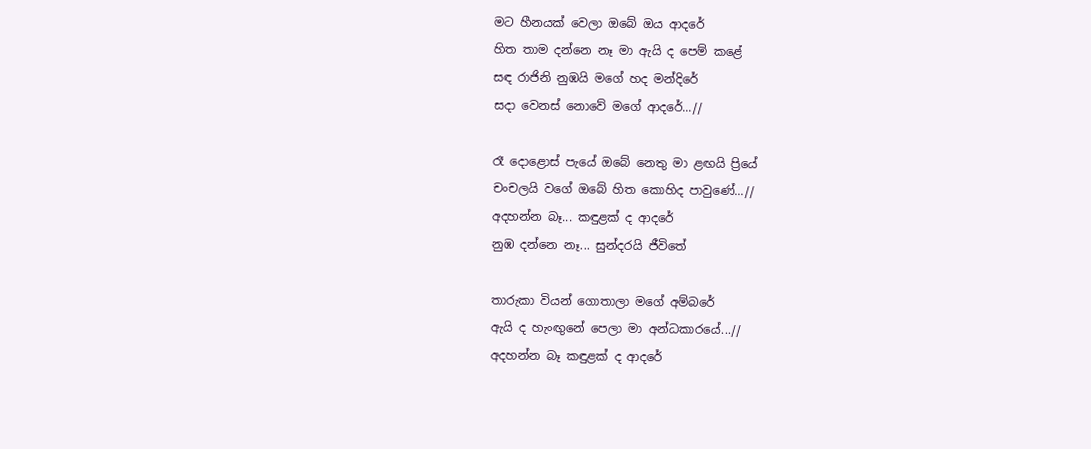මට හීනයක්‌ වෙලා ඔබේ ඔය ආදරේ
හිත තාම දන්නෙ නෑ මා ඇයි ද පෙම් කළේ
සඳ රාජිනි නුඹයි මගේ හද මන්දිරේ
සදා වෙනස්‌ නොවේ මගේ ආදරේ...//

රෑ දොළොස්‌ පැයේ ඔබේ නෙතු මා ළඟයි ප්‍රියේ
චංචලයි වගේ ඔබේ හිත කොහිද පාවුණේ...//
අදහන්න බෑ... කඳුළක්‌ ද ආදරේ
නුඹ දන්නෙ නෑ... සුන්දරයි ජීවිතේ

තාරුකා වියන් ගොතාලා මගේ අම්බරේ
ඇයි ද හැංඟුනේ පෙලා මා අන්ධකාරයේ...//
අදහන්න බෑ කඳුළක්‌ ද ආදරේ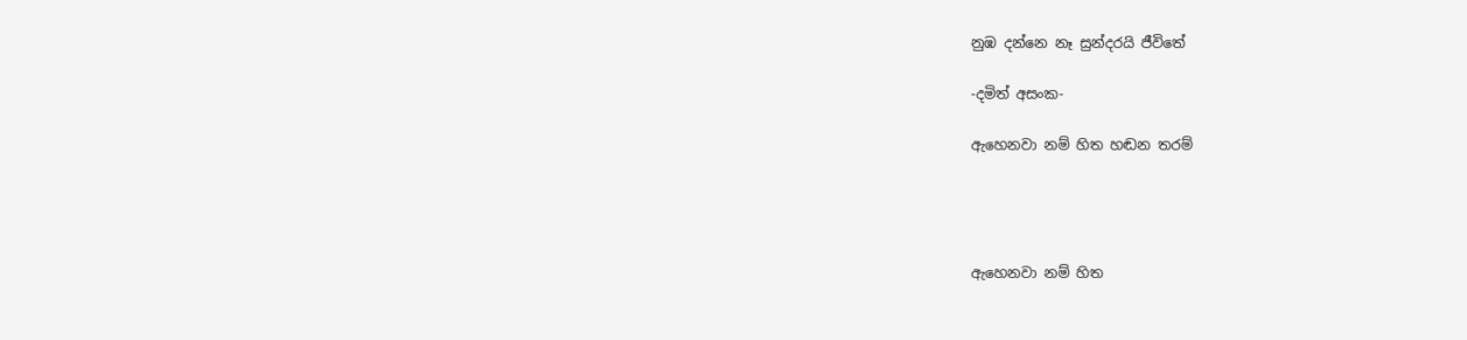නුඹ දන්නෙ නෑ සුන්දරයි ජීවිතේ

-දමිත් අසංක-

ඇහෙනවා නම් හිත හඬන තරම්




ඇහෙනවා නම් හිත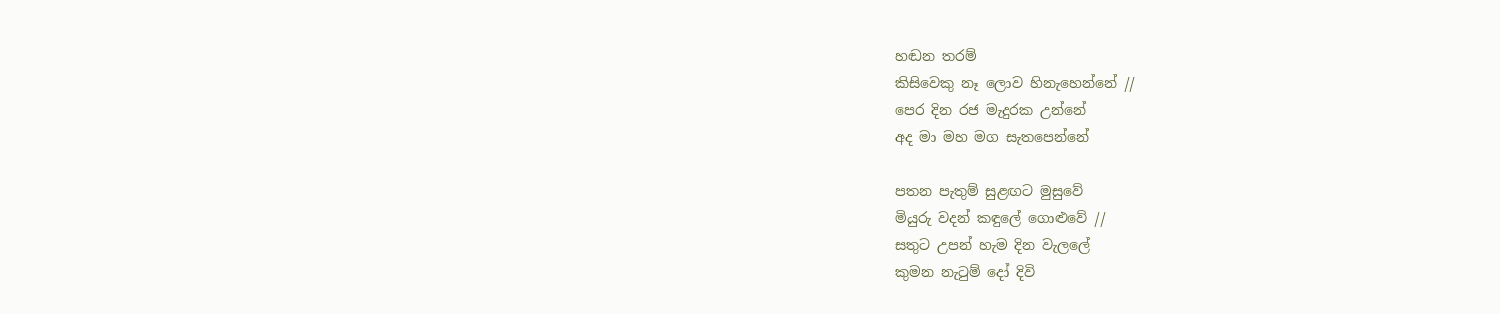හඬන තරම්
කිසිවෙකු නෑ ලොව හිනැහෙන්නේ //
පෙර දින රජ මැදුරක උන්නේ
අද මා මහ මග සැතපෙන්නේ

පතන පැතුම් සුළඟට මුසුවේ
මියුරු වදන් කඳුලේ ගොළුවේ //
සතුට උපන් හැම දින වැලලේ
කුමන නැටුම් දෝ දිවි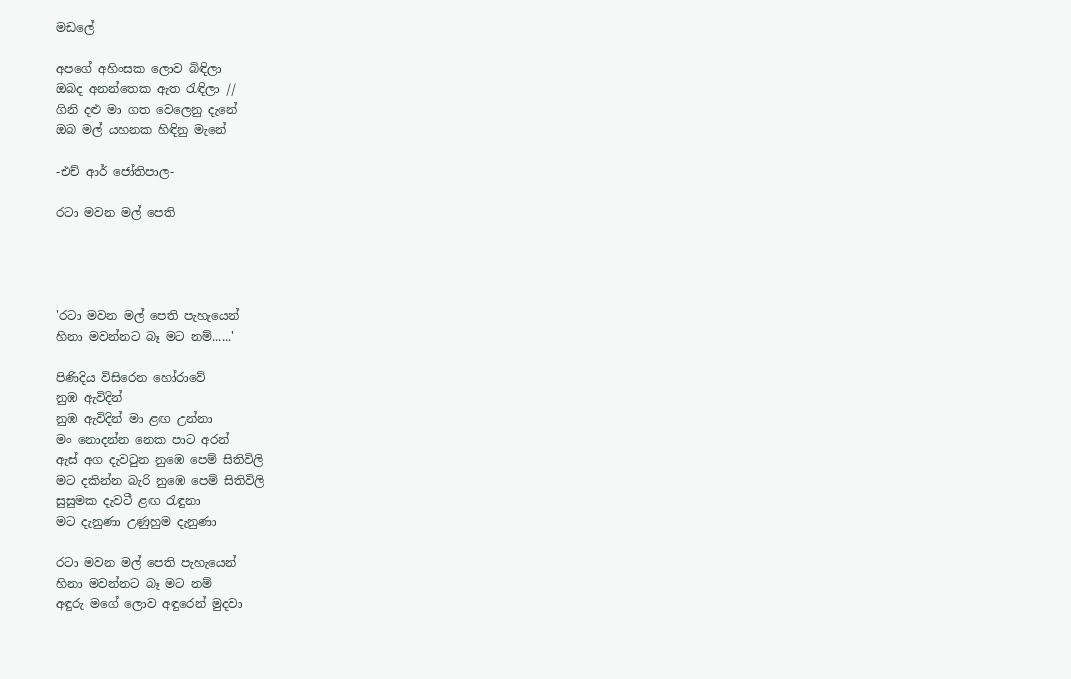මඩලේ

අපගේ අහිංසක ලොව බිඳිලා
ඔබද අනන්තෙක ඇත රැඳිලා //
ගිනි දළු මා ගත වෙලෙනු දැනේ
ඔබ මල් යහනක හිඳිනු මැනේ

-එච් ආර් ජෝතිපාල-

රටා මවන මල් පෙති




'රටා මවන මල් පෙති පැහැයෙන්
හිනා මවන්නට බෑ මට නම්......'

පිණිදිය විසිරෙන හෝරාවේ
නුඹ ඇවිදින්
නුඹ ඇවිදින් මා ළඟ උන්නා
මං නොදන්න නෙක පාට අරන්
ඇස්‌ අග දැවටුන නුඹෙ පෙම් සිතිවිලි
මට දකින්න බැරි නුඹෙ පෙම් සිතිවිලි
සුසුමක දැවටී ළඟ රැඳුනා
මට දැනුණා උණුහුම දැනුණා

රටා මවන මල් පෙති පැහැයෙන්
හිනා මවන්නට බෑ මට නම්
අඳුරු මගේ ලොව අඳුරෙන් මුදවා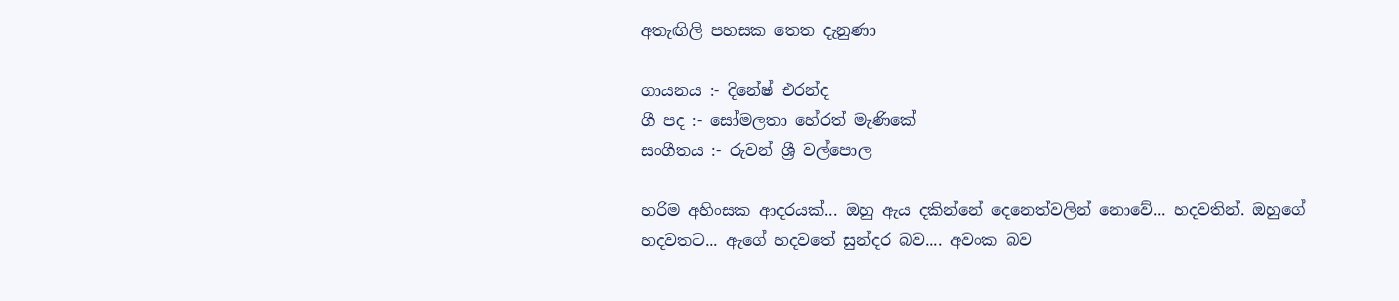අතැඟිලි පහසක තෙත දැනුණා

ගායනය :- දිනේෂ් එරන්ද
ගී පද :- සෝමලතා හේරත් මැණිකේ
සංගීතය :- රුවන් ශ්‍රී වල්පොල

හරිම අහිංසක ආදරයක්‌... ඔහු ඇය දකින්නේ දෙනෙත්වලින් නොවේ... හදවතින්. ඔහුගේ හදවතට... ඇගේ හදවතේ සුන්දර බව.... අවංක බව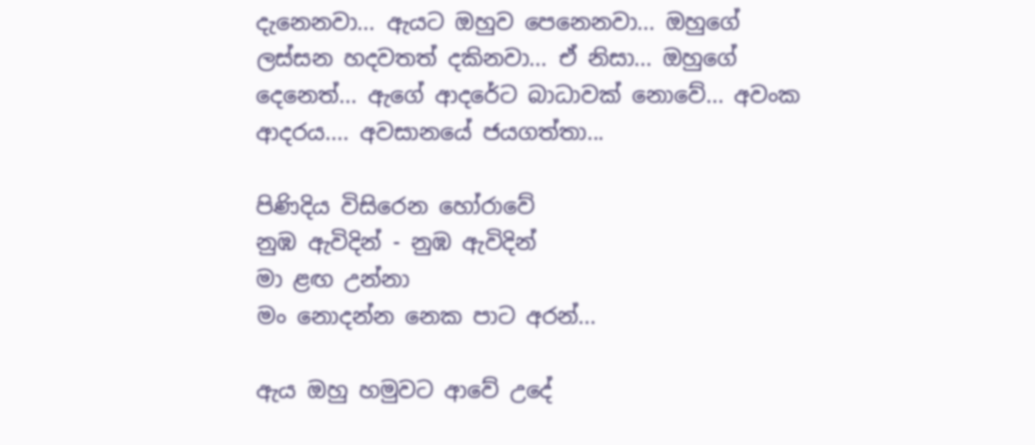දැනෙනවා... ඇයට ඔහුව පෙනෙනවා... ඔහුගේ ලස්‌සන හදවතත් දකිනවා... ඒ නිසා... ඔහුගේ දෙනෙත්... ඇගේ ආදරේට බාධාවක්‌ නොවේ... අවංක ආදරය.... අවසානයේ ජයගත්තා...

පිණිදිය විසිරෙන හෝරාවේ
නුඹ ඇවිදින් - නුඹ ඇවිදින්
මා ළඟ උන්නා
මං නොදන්න නෙක පාට අරන්...

ඇය ඔහු හමුවට ආවේ උදේ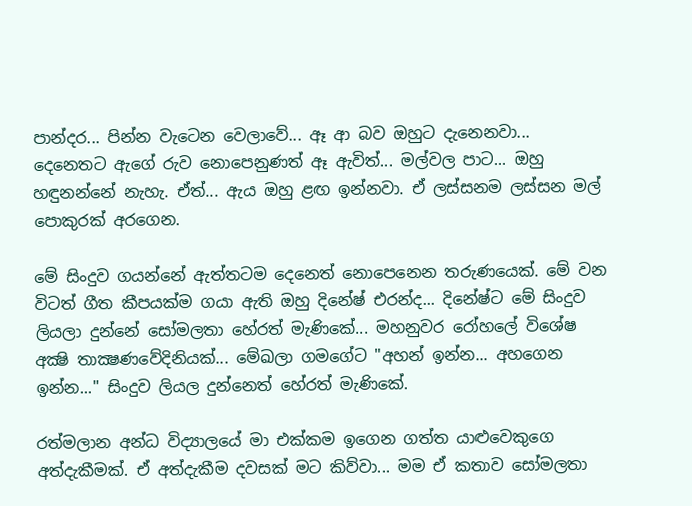පාන්දර... පින්න වැටෙන වෙලාවේ... ඈ ආ බව ඔහුට දැනෙනවා... දෙනෙතට ඇගේ රුව නොපෙනුණත් ඈ ඇවිත්... මල්වල පාට... ඔහු හඳුනන්නේ නැහැ. ඒත්... ඇය ඔහු ළඟ ඉන්නවා. ඒ ලස්‌සනම ලස්‌සන මල් පොකුරක්‌ අරගෙන.

මේ සිංදුව ගයන්නේ ඇත්තටම දෙනෙත් නොපෙනෙන තරුණයෙක්‌. මේ වන විටත් ගීත කීපයක්‌ම ගයා ඇති ඔහු දිනේෂ් එරන්ද... දිනේෂ්ට මේ සිංදුව ලියලා දුන්නේ සෝමලතා හේරත් මැණිකේ... මහනුවර රෝහලේ විශේෂ අක්‍ෂි තාක්‍ෂණවේදිනියක්‌... මේඛලා ගමගේට "අහන් ඉන්න... අහගෙන ඉන්න..." සිංදුව ලියල දුන්නෙත් හේරත් මැණිකේ.

රත්මලාන අන්ධ විද්‍යාලයේ මා එක්‌කම ඉගෙන ගත්ත යාළුවෙකුගෙ අත්දැකීමක්‌. ඒ අත්දැකීම දවසක්‌ මට කිව්වා... මම ඒ කතාව සෝමලතා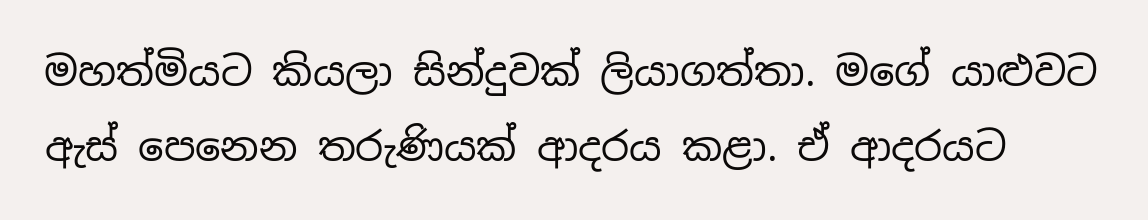මහත්මියට කියලා සින්දුවක්‌ ලියාගත්තා. මගේ යාළුවට ඇස්‌ පෙනෙන තරුණියක්‌ ආදරය කළා. ඒ ආදරයට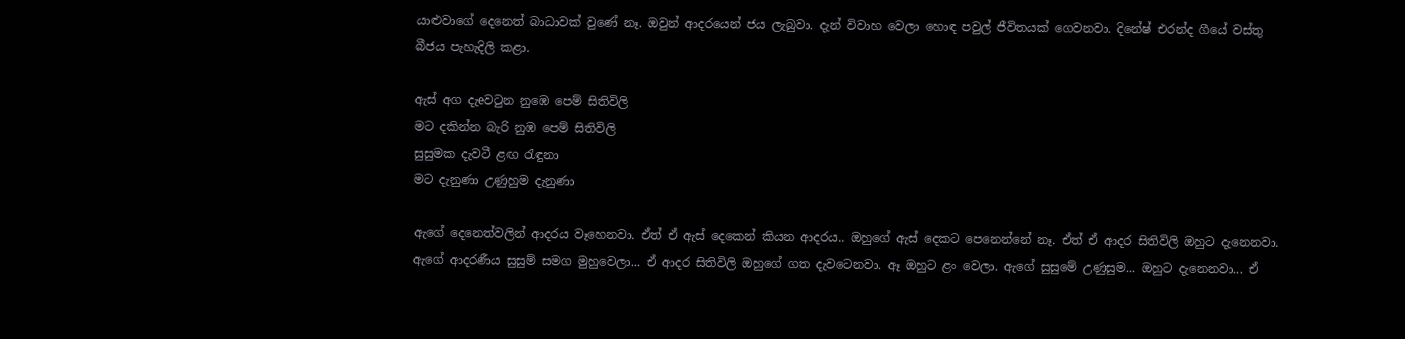යාළුවාගේ දෙනෙත් බාධාවක්‌ වුණේ නෑ. ඔවුන් ආදරයෙන් ජය ලැබුවා. දැන් විවාහ වෙලා හොඳ පවුල් ජීවිතයක්‌ ගෙවනවා. දිනේෂ් එරන්ද ගීයේ වස්‌තු බීජය පැහැදිලි කළා.

ඇස්‌ අග දැeවටුන නුඹෙ පෙම් සිතිවිලි
මට දකින්න බැරි නුඹ පෙම් සිතිවිලි
සුසුමක දැවටී ළඟ රැඳුනා
මට දැනුණා උණුහුම දැනුණා

ඇගේ දෙනෙත්වලින් ආදරය වෑහෙනවා. ඒත් ඒ ඇස්‌ දෙකෙන් කියන ආදරය.. ඔහුගේ ඇස්‌ දෙකට පෙනෙන්නේ නෑ. ඒත් ඒ ආදර සිතිවිලි ඔහුට දැනෙනවා. ඇගේ ආදරණීය සුසුම් සමග මුහුවෙලා... ඒ ආදර සිතිවිලි ඔහුගේ ගත දැවටෙනවා. ඈ ඔහුට ළං වෙලා. ඇගේ සුසුමේ උණුසුම... ඔහුට දැනෙනවා... ඒ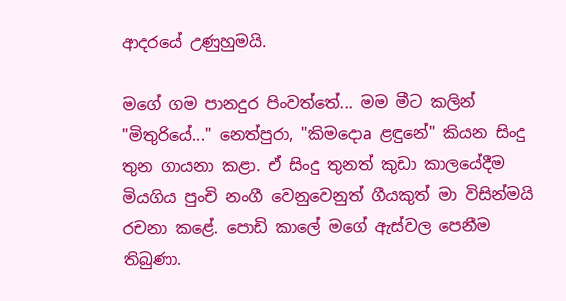ආදරයේ උණුහුමයි.

මගේ ගම පානදුර පිංවත්තේ... මම මීට කලින් "මිතුරියේ..." නෙත්පුරා, "කිමදොa ළඳුනේ" කියන සිංදු තුන ගායනා කළා. ඒ සිංදු තුනත් කුඩා කාලයේදීම මියගිය පුංචි නංගී වෙනුවෙනුත් ගීයකුත් මා විසින්මයි රචනා කළේ. පොඩි කාලේ මගේ ඇස්‌වල පෙනීම තිබුණා.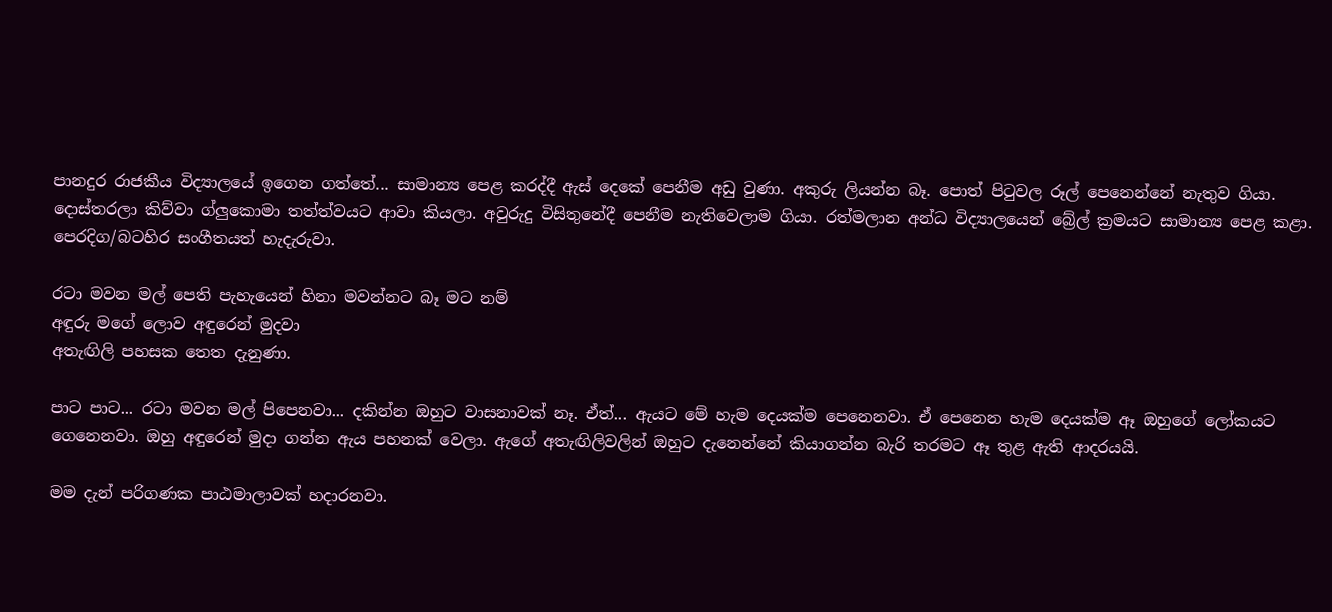පානදුර රාජකීය විද්‍යාලයේ ඉගෙන ගත්තේ... සාමාන්‍ය පෙළ කරද්දී ඇස්‌ දෙකේ පෙනීම අඩු වුණා. අකුරු ලියන්න බෑ. පොත් පිටුවල රූල් පෙනෙන්නේ නැතුව ගියා. දොස්‌තරලා කිව්වා ග්ලුකොමා තත්ත්වයට ආවා කියලා. අවුරුදු විසිතුනේදී පෙනීම නැතිවෙලාම ගියා. රත්මලාන අන්ධ විද්‍යාලයෙන් බ්‍රේල් ක්‍රමයට සාමාන්‍ය පෙළ කළා. පෙරදිග/බටහිර සංගීතයත් හැදැරුවා.

රටා මවන මල් පෙති පැහැයෙන් හිනා මවන්නට බෑ මට නම්
අඳුරු මගේ ලොව අඳුරෙන් මුදවා
අතැඟිලි පහසක තෙත දැනුණා.

පාට පාට... රටා මවන මල් පිපෙනවා... දකින්න ඔහුට වාසනාවක්‌ නෑ. ඒත්... ඇයට මේ හැම දෙයක්‌ම පෙනෙනවා. ඒ පෙනෙන හැම දෙයක්‌ම ඈ ඔහුගේ ලෝකයට ගෙනෙනවා. ඔහු අඳුරෙන් මුදා ගන්න ඇය පහනක්‌ වෙලා. ඇගේ අතැඟිලිවලින් ඔහුට දැනෙන්නේ කියාගන්න බැරි තරමට ඈ තුළ ඇති ආදරයයි.

මම දැන් පරිගණක පාඨමාලාවක්‌ හදාරනවා.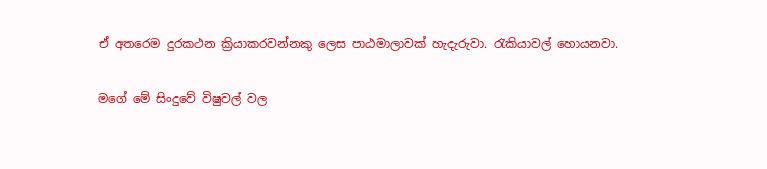ඒ අතරෙම දුරකථන ක්‍රියාකරවන්නකු ලෙස පාඨමාලාවක්‌ හැදැරුවා. රැකියාවල් හොයනවා.

මගේ මේ සිංදුවේ විෂුවල් වල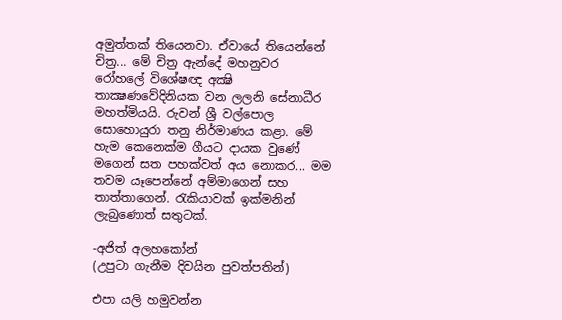අමුත්තක්‌ තියෙනවා. ඒවායේ තියෙන්නේ චිත්‍ර... මේ චිත්‍ර ඇන්දේ මහනුවර රෝහලේ විශේෂඥ අක්‍ෂි තාක්‍ෂණවේදිනියක වන ලලනි සේනාධීර මහත්මියයි. රුවන් ශ්‍රී වල්පොල සොහොයුරා තනු නිර්මාණය කළා. මේ හැම කෙනෙක්‌ම ගීයට දායක වුණේ මගෙන් සත පහක්‌වත් අය නොකර... මම තවම යෑපෙන්නේ අම්මාගෙන් සහ තාත්තාගෙන්. රැකියාවක්‌ ඉක්‌මනින් ලැබුණොත් සතුටක්.

-අජිත් අලහකෝන්
(උපුටා ගැනීම දිවයින පුවත්පතින්)

එපා යලි හමුවන්න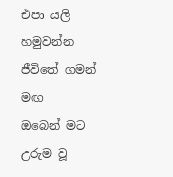එපා යලි හමුවන්න ජීවිතේ ගමන් මඟ
ඔබෙන් මට උරුම වූ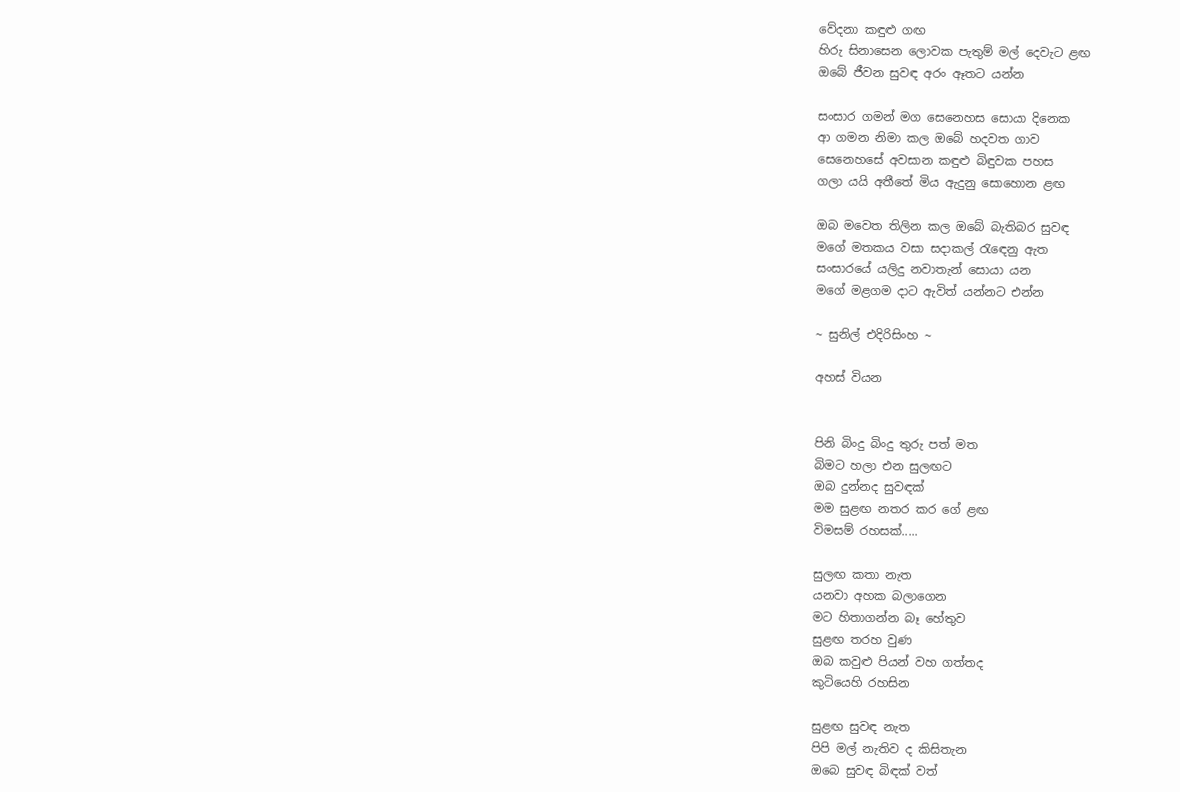වේදනා කඳුළු ගඟ
හිරු සිනාසෙන ලොවක පැතුම් මල් දෙවැට ළඟ
ඔබේ ජීවන සුවඳ අරං ඈතට යන්න

සංසාර ගමන් මග සෙනෙහස සොයා දිනෙක
ආ ගමන නිමා කල ඔබේ හදවත ගාව
සෙනෙහසේ අවසාන කඳුළු බිඳුවක පහස
ගලා යයි අතීතේ මිය ඇදුනු සොහොන ළඟ

ඔබ මවෙත තිලින කල ඔබේ බැතිබර සුවඳ
මගේ මතකය වසා සදාකල් රැඳෙනු ඇත
සංසාරයේ යලිදු නවාතැන් සොයා යන
මගේ මළගම දාට ඇවිත් යන්නට එන්න

~ සුනිල් එදිරිසිංහ ~

අහස් වියන


පිනි බිංදු බිංදු තුරු පත් මත
බිමට හලා එන සුලඟට
ඔබ දුන්නද සුවඳක්
මම සුළඟ නතර කර ගේ ළඟ
විමසම් රහසක්.....

සුලඟ කතා නැත
යනවා අහක බලාගෙන
මට හිතාගන්න බෑ හේතුව
සුළඟ තරහ වුණ
ඔබ කවුළු පියන් වහ ගත්තද
කුටියෙහි රහසින

සුළඟ සුවඳ නැත
පිපි මල් නැතිව ද කිසිතැන
ඔබෙ සුවඳ බිඳක් වත්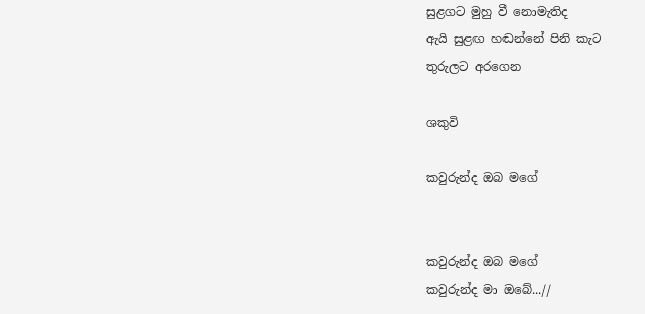සුළගට මුහු වී නොමැතිද
ඇයි සුළඟ හඬන්නේ පිනි කැට
තුරුලට අරගෙන

ශකුවි

කවුරුන්ද ඔබ මගේ


කවුරුන්ද ඔබ මගේ
කවුරුන්ද මා ඔබේ...//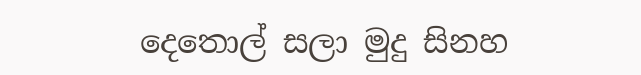දෙතොල් සලා මුදු සිනහ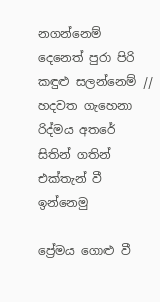නගන්නෙම්
දෙනෙත් පුරා පිරි කඳුළු සලන්නෙම් //
හදවත ගැහෙනා රිද්මය අතරේ
සිතින් ගතින් එක්තැන් වී ඉන්නෙමු

ප්‍රේමය ගොළු වී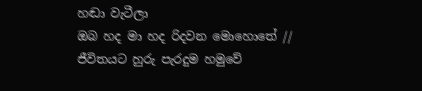හඬා වැටීලා
ඔබ හද මා හද රිදවන මොහොතේ //
ජීවිතයට හුරු පැරදුම හමුවේ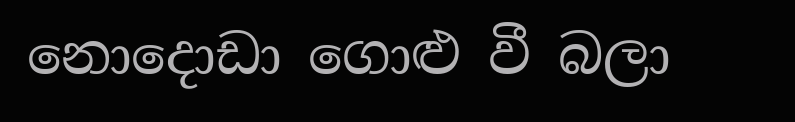නොදොඩා ගොළු වී බලා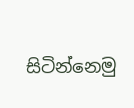සිටින්නෙමු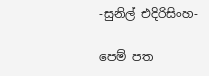-සුනිල් එදිරිසිංහ-

පෙම් පත